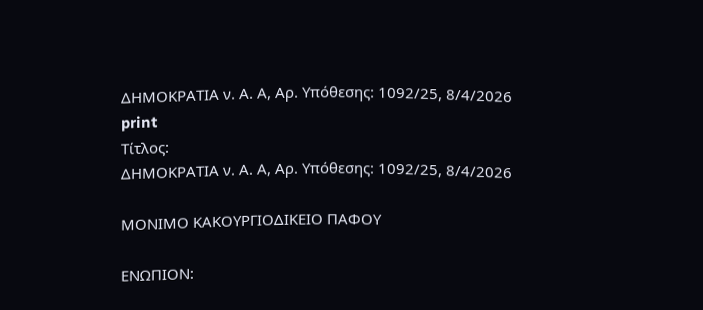ΔΗΜΟΚΡΑΤΙΑ ν. Α. Α, Αρ. Υπόθεσης: 1092/25, 8/4/2026
print
Τίτλος:
ΔΗΜΟΚΡΑΤΙΑ ν. Α. Α, Αρ. Υπόθεσης: 1092/25, 8/4/2026

ΜΟΝΙΜΟ ΚΑΚΟΥΡΓΙΟΔΙΚΕΙΟ ΠΑΦΟΥ

EΝΩΠΙΟΝ: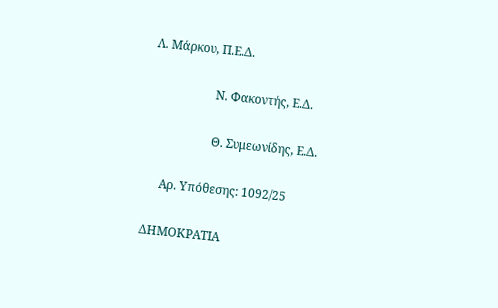Λ. Μάρκου, Π.Ε.Δ.

                     Ν. Φακοντής, Ε.Δ.

                     Θ. Συμεωνίδης, Ε.Δ.

     Αρ. Υπόθεσης: 1092/25

ΔΗΜΟΚΡΑΤΙΑ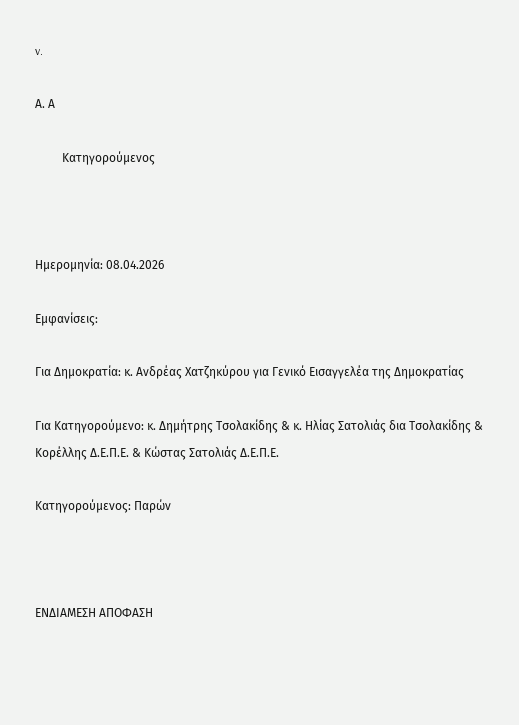v.

Α. Α

         Κατηγορούμενος



Ημερομηνία: 08.04.2026

Εμφανίσεις:

Για Δημοκρατία: κ. Ανδρέας Χατζηκύρου για Γενικό Εισαγγελέα της Δημοκρατίας

Για Κατηγορούμενο: κ. Δημήτρης Τσολακίδης & κ. Ηλίας Σατολιάς δια Τσολακίδης & Κορέλλης Δ.Ε.Π.Ε. & Κώστας Σατολιάς Δ.Ε.Π.Ε.

Κατηγορούμενος: Παρών



ΕΝΔΙΑΜΕΣΗ ΑΠΟΦΑΣΗ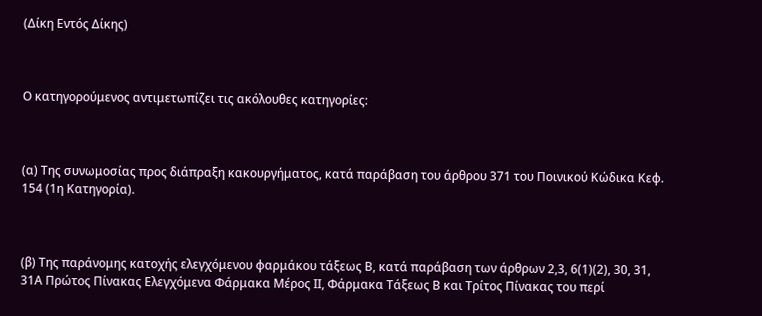(Δίκη Εντός Δίκης)



Ο κατηγορούμενος αντιμετωπίζει τις ακόλουθες κατηγορίες:



(α) Της συνωμοσίας προς διάπραξη κακουργήματος, κατά παράβαση του άρθρου 371 του Ποινικού Κώδικα Κεφ. 154 (1η Κατηγορία).



(β) Της παράνομης κατοχής ελεγχόμενου φαρμάκου τάξεως Β, κατά παράβαση των άρθρων 2,3, 6(1)(2), 30, 31, 31Α Πρώτος Πίνακας Ελεγχόμενα Φάρμακα Μέρος ΙΙ, Φάρμακα Τάξεως Β και Τρίτος Πίνακας του περί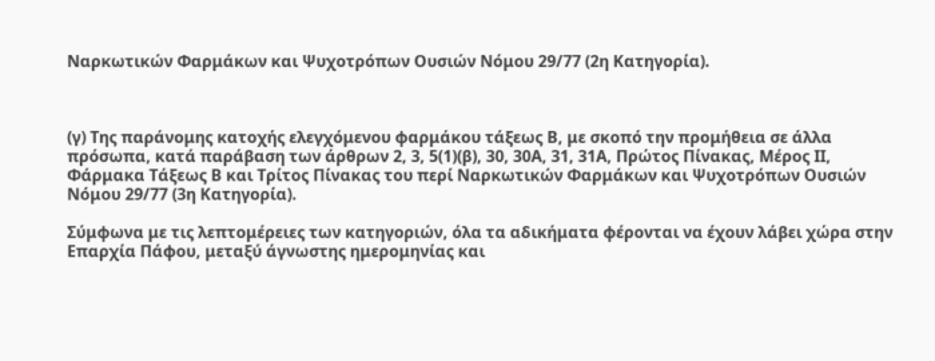Ναρκωτικών Φαρμάκων και Ψυχοτρόπων Ουσιών Νόμου 29/77 (2η Κατηγορία).



(γ) Της παράνομης κατοχής ελεγχόμενου φαρμάκου τάξεως Β, με σκοπό την προμήθεια σε άλλα πρόσωπα, κατά παράβαση των άρθρων 2, 3, 5(1)(β), 30, 30Α, 31, 31Α, Πρώτος Πίνακας, Μέρος ΙΙ, Φάρμακα Τάξεως Β και Τρίτος Πίνακας του περί Ναρκωτικών Φαρμάκων και Ψυχοτρόπων Ουσιών Νόμου 29/77 (3η Κατηγορία).

Σύμφωνα με τις λεπτομέρειες των κατηγοριών, όλα τα αδικήματα φέρονται να έχουν λάβει χώρα στην Επαρχία Πάφου, μεταξύ άγνωστης ημερομηνίας και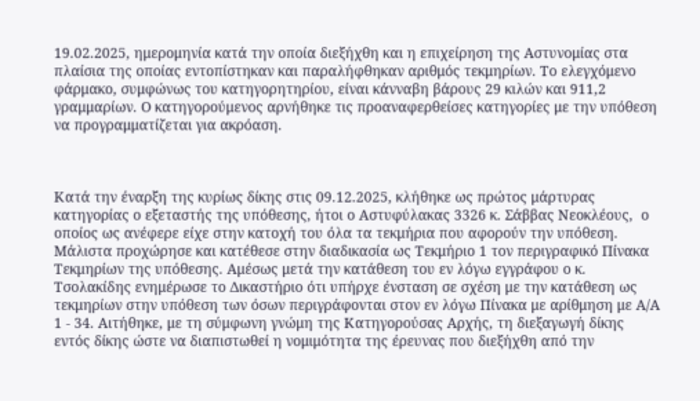19.02.2025, ημερομηνία κατά την οποία διεξήχθη και η επιχείρηση της Αστυνομίας στα πλαίσια της οποίας εντοπίστηκαν και παραλήφθηκαν αριθμός τεκμηρίων. Το ελεγχόμενο φάρμακο, συμφώνως του κατηγορητηρίου, είναι κάνναβη βάρους 29 κιλών και 911,2 γραμμαρίων. Ο κατηγορούμενος αρνήθηκε τις προαναφερθείσες κατηγορίες με την υπόθεση να προγραμματίζεται για ακρόαση.



Κατά την έναρξη της κυρίως δίκης στις 09.12.2025, κλήθηκε ως πρώτος μάρτυρας κατηγορίας ο εξεταστής της υπόθεσης, ήτοι ο Αστυφύλακας 3326 κ. Σάββας Νεοκλέους,  ο οποίος ως ανέφερε είχε στην κατοχή του όλα τα τεκμήρια που αφορούν την υπόθεση. Μάλιστα προχώρησε και κατέθεσε στην διαδικασία ως Τεκμήριο 1 τον περιγραφικό Πίνακα Τεκμηρίων της υπόθεσης. Αμέσως μετά την κατάθεση του εν λόγω εγγράφου ο κ. Τσολακίδης ενημέρωσε το Δικαστήριο ότι υπήρχε ένσταση σε σχέση με την κατάθεση ως τεκμηρίων στην υπόθεση των όσων περιγράφονται στον εν λόγω Πίνακα με αρίθμηση με Α/Α 1 - 34. Αιτήθηκε, με τη σύμφωνη γνώμη της Κατηγορούσας Αρχής, τη διεξαγωγή δίκης εντός δίκης ώστε να διαπιστωθεί η νομιμότητα της έρευνας που διεξήχθη από την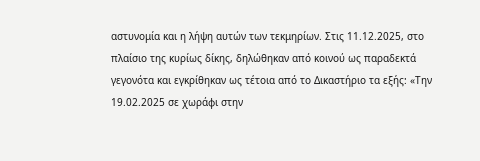αστυνομία και η λήψη αυτών των τεκμηρίων. Στις 11.12.2025, στο πλαίσιο της κυρίως δίκης, δηλώθηκαν από κοινού ως παραδεκτά γεγονότα και εγκρίθηκαν ως τέτοια από το Δικαστήριο τα εξής: «Την 19.02.2025 σε χωράφι στην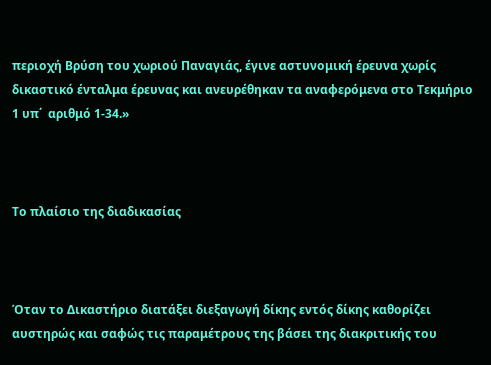περιοχή Βρύση του χωριού Παναγιάς, έγινε αστυνομική έρευνα χωρίς δικαστικό ένταλμα έρευνας και ανευρέθηκαν τα αναφερόμενα στο Τεκμήριο 1 υπ΄  αριθμό 1-34.»



Το πλαίσιο της διαδικασίας



Όταν το Δικαστήριο διατάξει διεξαγωγή δίκης εντός δίκης καθορίζει αυστηρώς και σαφώς τις παραμέτρους της βάσει της διακριτικής του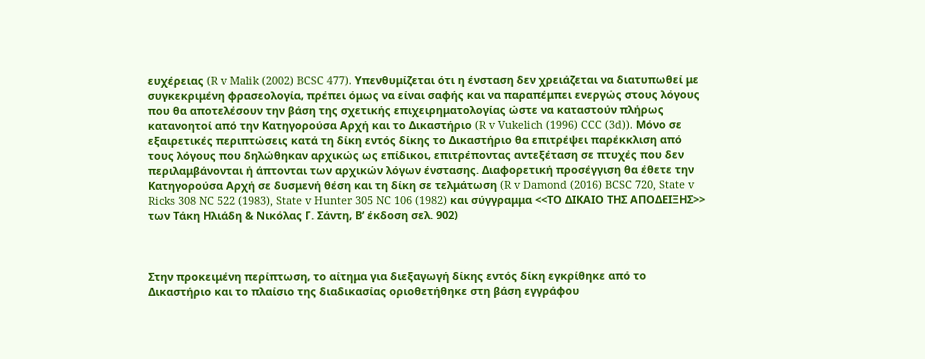ευχέρειας (R v Malik (2002) BCSC 477). Υπενθυμίζεται ότι η ένσταση δεν χρειάζεται να διατυπωθεί με συγκεκριμένη φρασεολογία, πρέπει όμως να είναι σαφής και να παραπέμπει ενεργώς στους λόγους που θα αποτελέσουν την βάση της σχετικής επιχειρηματολογίας ώστε να καταστούν πλήρως κατανοητοί από την Κατηγορούσα Αρχή και το Δικαστήριο (R v Vukelich (1996) CCC (3d)). Μόνο σε εξαιρετικές περιπτώσεις κατά τη δίκη εντός δίκης το Δικαστήριο θα επιτρέψει παρέκκλιση από τους λόγους που δηλώθηκαν αρχικώς ως επίδικοι, επιτρέποντας αντεξέταση σε πτυχές που δεν περιλαμβάνονται ή άπτονται των αρχικών λόγων ένστασης. Διαφορετική προσέγγιση θα έθετε την Κατηγορούσα Αρχή σε δυσμενή θέση και τη δίκη σε τελμάτωση (R v Damond (2016) BCSC 720, State v Ricks 308 NC 522 (1983), State v Hunter 305 NC 106 (1982) και σύγγραμμα <<ΤΟ ΔΙΚΑΙΟ ΤΗΣ ΑΠΟΔΕΙΞΗΣ>> των Τάκη Ηλιάδη & Νικόλας Γ. Σάντη, Β’ έκδοση σελ. 902)



Στην προκειμένη περίπτωση, το αίτημα για διεξαγωγή δίκης εντός δίκη εγκρίθηκε από το Δικαστήριο και το πλαίσιο της διαδικασίας οριοθετήθηκε στη βάση εγγράφου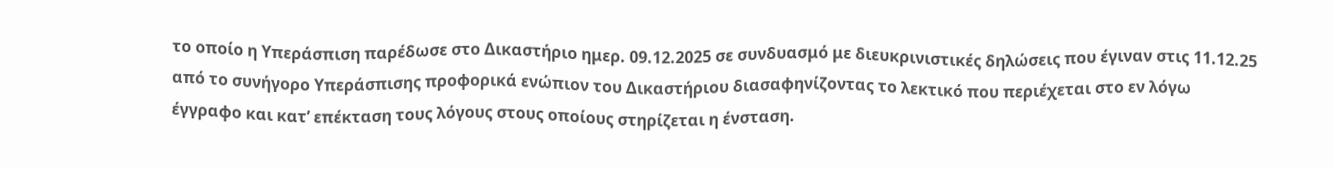το οποίο η Υπεράσπιση παρέδωσε στο Δικαστήριο ημερ. 09.12.2025 σε συνδυασμό με διευκρινιστικές δηλώσεις που έγιναν στις 11.12.25 από το συνήγορο Υπεράσπισης προφορικά ενώπιον του Δικαστήριου διασαφηνίζοντας το λεκτικό που περιέχεται στο εν λόγω έγγραφο και κατ’ επέκταση τους λόγους στους οποίους στηρίζεται η ένσταση.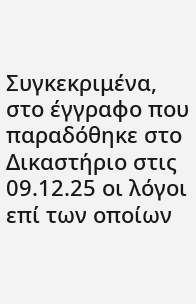Συγκεκριμένα, στο έγγραφο που παραδόθηκε στο Δικαστήριο στις 09.12.25 οι λόγοι επί των οποίων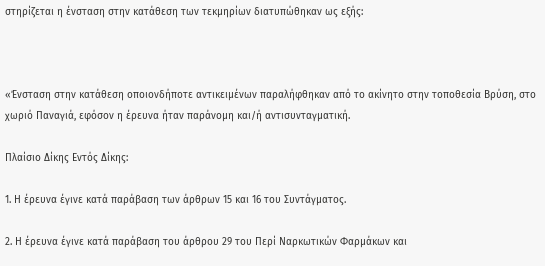στηρίζεται η ένσταση στην κατάθεση των τεκμηρίων διατυπώθηκαν ως εξής:



«Ένσταση στην κατάθεση οποιονδήποτε αντικειμένων παραλήφθηκαν από το ακίνητο στην τοποθεσία Βρύση, στο χωριό Παναγιά, εφόσον η έρευνα ήταν παράνομη και/ή αντισυνταγματική.

Πλαίσιο Δίκης Εντός Δίκης:

1. Η έρευνα έγινε κατά παράβαση των άρθρων 15 και 16 του Συντάγματος.

2. Η έρευνα έγινε κατά παράβαση του άρθρου 29 του Περί Ναρκωτικών Φαρμάκων και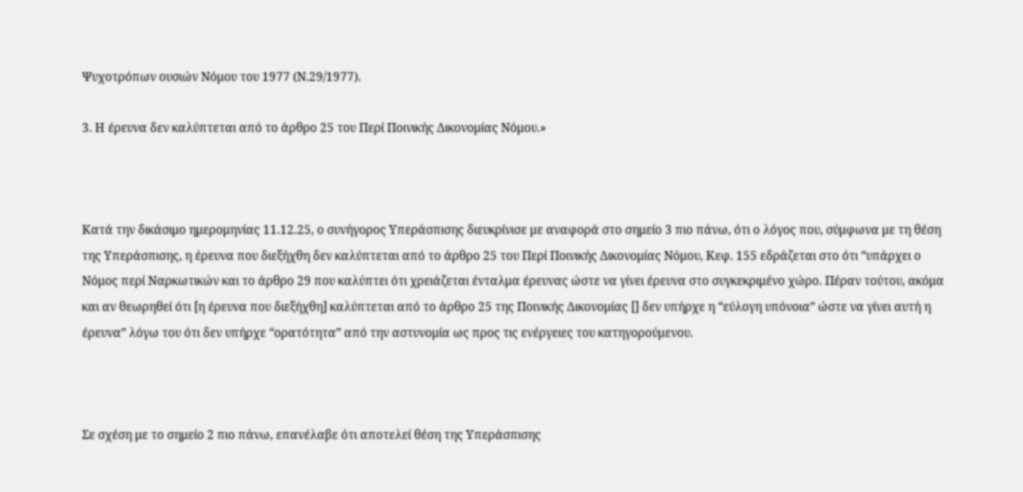Ψυχοτρόπων ουσιών Νόμου του 1977 (Ν.29/1977).

3. Η έρευνα δεν καλύπτεται από το άρθρο 25 του Περί Ποινικής Δικονομίας Νόμου.»



Κατά την δικάσιμο ημερομηνίας 11.12.25, ο συνήγορος Υπεράσπισης διευκρίνισε με αναφορά στο σημείο 3 πιο πάνω, ότι ο λόγος που, σύμφωνα με τη θέση της Υπεράσπισης, η έρευνα που διεξήχθη δεν καλύπτεται από το άρθρο 25 του Περί Ποινικής Δικονομίας Νόμου, Κεφ. 155 εδράζεται στο ότι “υπάρχει ο Νόμος περί Ναρκωτικών και το άρθρο 29 που καλύπτει ότι χρειάζεται ένταλμα έρευνας ώστε να γίνει έρευνα στο συγκεκριμένο χώρο. Πέραν τούτου, ακόμα και αν θεωρηθεί ότι [η έρευνα που διεξήχθη] καλύπτεται από το άρθρο 25 της Ποινικής Δικονομίας [] δεν υπήρχε η “εύλογη υπόνοια” ώστε να γίνει αυτή η έρευνα” λόγω του ότι δεν υπήρχε “ορατότητα” από την αστυνομία ως προς τις ενέργειες του κατηγορούμενου.



Σε σχέση με το σημείο 2 πιο πάνω, επανέλαβε ότι αποτελεί θέση της Υπεράσπισης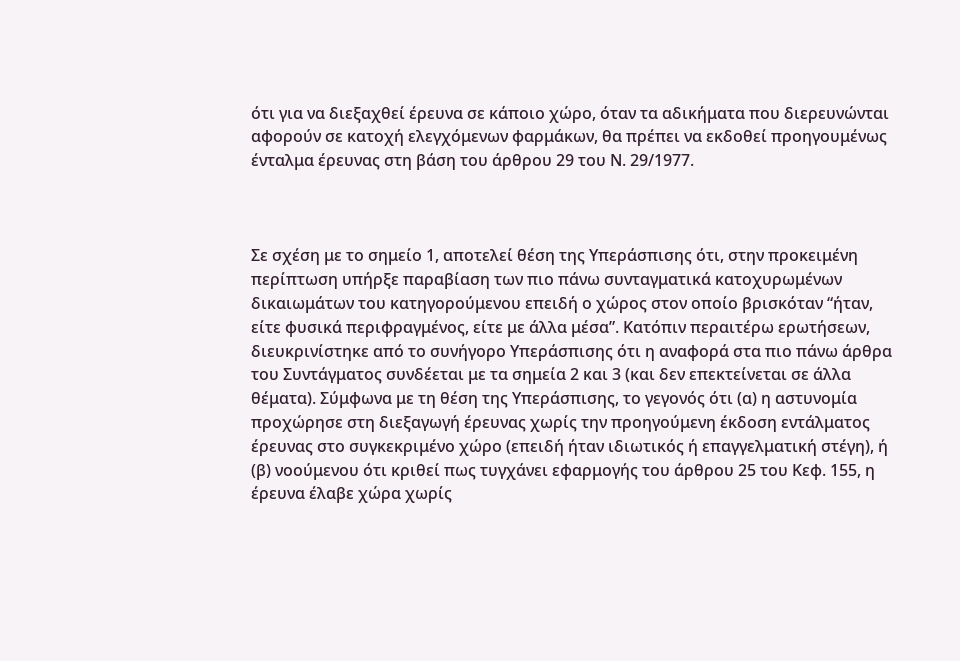ότι για να διεξαχθεί έρευνα σε κάποιο χώρο, όταν τα αδικήματα που διερευνώνται αφορούν σε κατοχή ελεγχόμενων φαρμάκων, θα πρέπει να εκδοθεί προηγουμένως ένταλμα έρευνας στη βάση του άρθρου 29 του Ν. 29/1977.



Σε σχέση με το σημείο 1, αποτελεί θέση της Υπεράσπισης ότι, στην προκειμένη περίπτωση υπήρξε παραβίαση των πιο πάνω συνταγματικά κατοχυρωμένων δικαιωμάτων του κατηγορούμενου επειδή ο χώρος στον οποίο βρισκόταν “ήταν, είτε φυσικά περιφραγμένος, είτε με άλλα μέσα”. Κατόπιν περαιτέρω ερωτήσεων, διευκρινίστηκε από το συνήγορο Υπεράσπισης ότι η αναφορά στα πιο πάνω άρθρα του Συντάγματος συνδέεται με τα σημεία 2 και 3 (και δεν επεκτείνεται σε άλλα θέματα). Σύμφωνα με τη θέση της Υπεράσπισης, το γεγονός ότι (α) η αστυνομία προχώρησε στη διεξαγωγή έρευνας χωρίς την προηγούμενη έκδοση εντάλματος έρευνας στο συγκεκριμένο χώρο (επειδή ήταν ιδιωτικός ή επαγγελματική στέγη), ή (β) νοούμενου ότι κριθεί πως τυγχάνει εφαρμογής του άρθρου 25 του Κεφ. 155, η έρευνα έλαβε χώρα χωρίς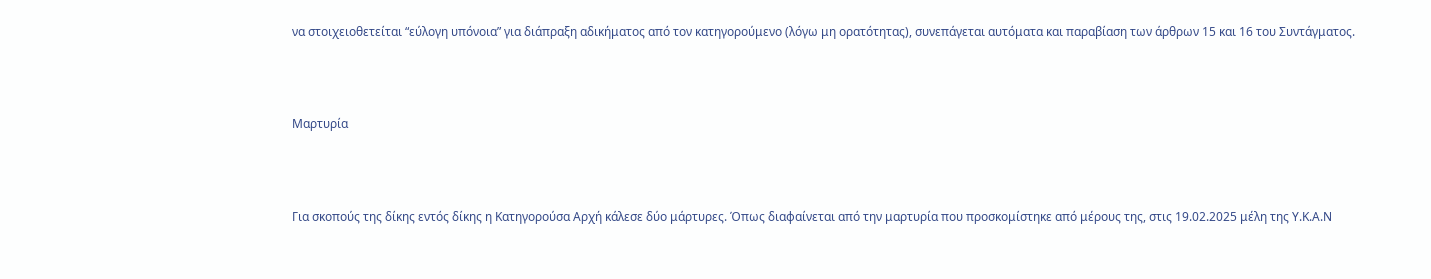να στοιχειοθετείται “εύλογη υπόνοια” για διάπραξη αδικήματος από τον κατηγορούμενο (λόγω μη ορατότητας), συνεπάγεται αυτόματα και παραβίαση των άρθρων 15 και 16 του Συντάγματος.



Μαρτυρία



Για σκοπούς της δίκης εντός δίκης η Κατηγορούσα Αρχή κάλεσε δύο μάρτυρες. Όπως διαφαίνεται από την μαρτυρία που προσκομίστηκε από μέρους της, στις 19.02.2025 μέλη της Υ.Κ.Α.Ν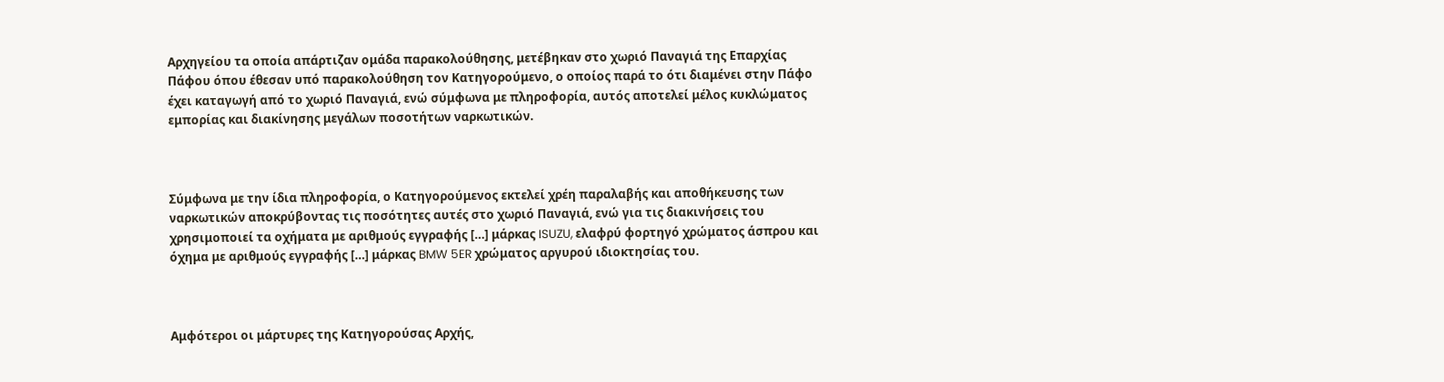Αρχηγείου τα οποία απάρτιζαν ομάδα παρακολούθησης, μετέβηκαν στο χωριό Παναγιά της Επαρχίας Πάφου όπου έθεσαν υπό παρακολούθηση τον Κατηγορούμενο, ο οποίος παρά το ότι διαμένει στην Πάφο έχει καταγωγή από το χωριό Παναγιά, ενώ σύμφωνα με πληροφορία, αυτός αποτελεί μέλος κυκλώματος εμπορίας και διακίνησης μεγάλων ποσοτήτων ναρκωτικών.



Σύμφωνα με την ίδια πληροφορία, ο Κατηγορούμενος εκτελεί χρέη παραλαβής και αποθήκευσης των ναρκωτικών αποκρύβοντας τις ποσότητες αυτές στο χωριό Παναγιά, ενώ για τις διακινήσεις του χρησιμοποιεί τα οχήματα με αριθμούς εγγραφής […] μάρκας ISUZU, ελαφρύ φορτηγό χρώματος άσπρου και όχημα με αριθμούς εγγραφής […] μάρκας BMW 5ER χρώματος αργυρού ιδιοκτησίας του.



Αμφότεροι οι μάρτυρες της Κατηγορούσας Αρχής,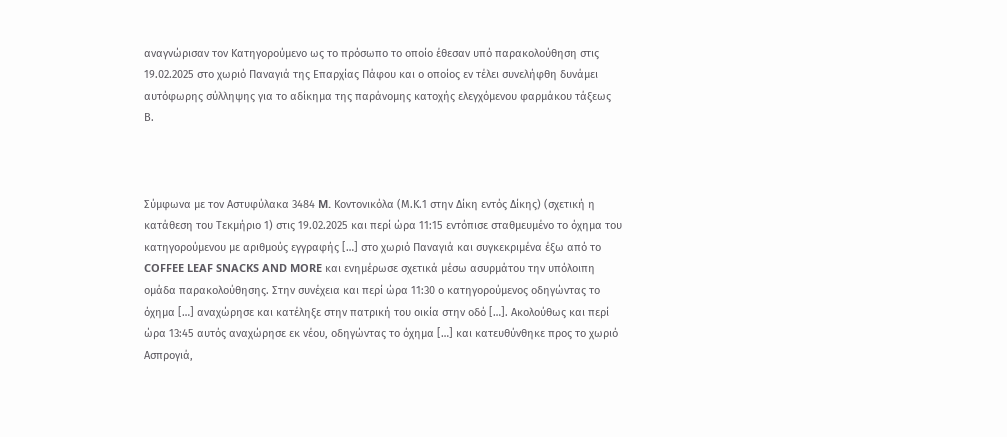αναγνώρισαν τον Κατηγορούμενο ως το πρόσωπο το οποίο έθεσαν υπό παρακολούθηση στις 19.02.2025 στο χωριό Παναγιά της Επαρχίας Πάφου και ο οποίος εν τέλει συνελήφθη δυνάμει αυτόφωρης σύλληψης για το αδίκημα της παράνομης κατοχής ελεγχόμενου φαρμάκου τάξεως Β.



Σύμφωνα με τον Αστυφύλακα 3484 M. Kοντονικόλα (Μ.Κ.1 στην Δίκη εντός Δίκης) (σχετική η κατάθεση του Τεκμήριο 1) στις 19.02.2025 και περί ώρα 11:15 εντόπισε σταθμευμένο το όχημα του κατηγορούμενου με αριθμούς εγγραφής […] στο χωριό Παναγιά και συγκεκριμένα έξω από το COFFEE LEAF SNACKS AND MORE και ενημέρωσε σχετικά μέσω ασυρμάτου την υπόλοιπη ομάδα παρακολούθησης. Στην συνέχεια και περί ώρα 11:30 ο κατηγορούμενος οδηγώντας το όχημα […] αναχώρησε και κατέληξε στην πατρική του οικία στην οδό […]. Ακολούθως και περί ώρα 13:45 αυτός αναχώρησε εκ νέου, οδηγώντας το όχημα […] και κατευθύνθηκε προς το χωριό Ασπρογιά,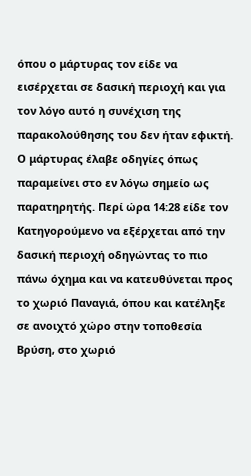όπου ο μάρτυρας τον είδε να εισέρχεται σε δασική περιοχή και για τον λόγο αυτό η συνέχιση της παρακολούθησης του δεν ήταν εφικτή. Ο μάρτυρας έλαβε οδηγίες όπως παραμείνει στο εν λόγω σημείο ως παρατηρητής. Περί ώρα 14:28 είδε τον Κατηγορούμενο να εξέρχεται από την δασική περιοχή οδηγώντας το πιο πάνω όχημα και να κατευθύνεται προς το χωριό Παναγιά, όπου και κατέληξε σε ανοιχτό χώρο στην τοποθεσία Βρύση, στο χωριό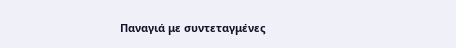Παναγιά με συντεταγμένες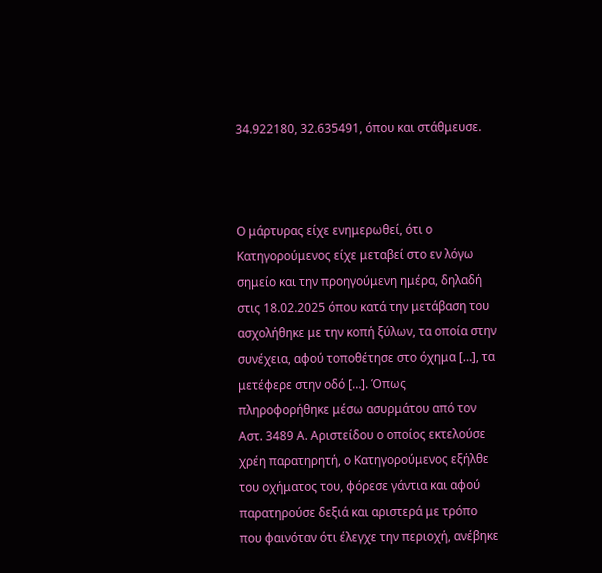34.922180, 32.635491, όπου και στάθμευσε.



Ο μάρτυρας είχε ενημερωθεί, ότι ο Κατηγορούμενος είχε μεταβεί στο εν λόγω σημείο και την προηγούμενη ημέρα, δηλαδή στις 18.02.2025 όπου κατά την μετάβαση του ασχολήθηκε με την κοπή ξύλων, τα οποία στην συνέχεια, αφού τοποθέτησε στο όχημα […], τα μετέφερε στην οδό […]. Όπως πληροφορήθηκε μέσω ασυρμάτου από τον Αστ. 3489 Α. Αριστείδου ο οποίος εκτελούσε χρέη παρατηρητή, ο Κατηγορούμενος εξήλθε του οχήματος του, φόρεσε γάντια και αφού παρατηρούσε δεξιά και αριστερά με τρόπο που φαινόταν ότι έλεγχε την περιοχή, ανέβηκε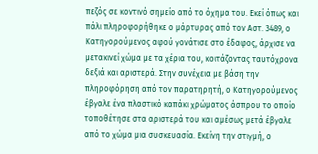πεζός σε κοντινό σημείο από το όχημα του. Εκεί όπως και πάλι πληροφορήθηκε ο μάρτυρας από τον Αστ. 3489, ο Κατηγορούμενος αφού γονάτισε στο έδαφος, άρχισε να μετακινεί χώμα με τα χέρια του, κοιτάζοντας ταυτόχρονα δεξιά και αριστερά. Στην συνέχεια με βάση την πληροφόρηση από τον παρατηρητή, ο Κατηγορούμενος έβγαλε ένα πλαστικό καπάκι χρώματος άσπρου το οποίο τοποθέτησε στα αριστερά του και αμέσως μετά έβγαλε από το χώμα μια συσκευασία. Εκείνη την στιγμή, ο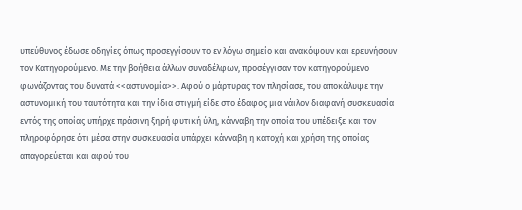υπεύθυνος έδωσε οδηγίες όπως προσεγγίσουν το εν λόγω σημείο και ανακόψουν και ερευνήσουν τον Κατηγορούμενο. Με την βοήθεια άλλων συναδέλφων, προσέγγισαν τον κατηγορούμενο φωνάζοντας του δυνατά <<αστυνομία>>. Αφού ο μάρτυρας τον πλησίασε, του αποκάλυψε την αστυνομική του ταυτότητα και την ίδια στιγμή είδε στο έδαφος μια νάιλον διαφανή συσκευασία εντός της οποίας υπήρχε πράσινη ξηρή φυτική ύλη, κάνναβη την οποία του υπέδειξε και τον πληροφόρησε ότι μέσα στην συσκευασία υπάρχει κάνναβη η κατοχή και χρήση της οποίας απαγορεύεται και αφού του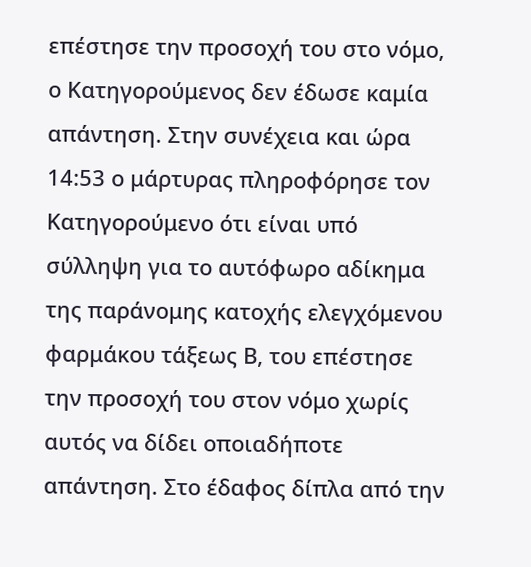επέστησε την προσοχή του στο νόμο, ο Κατηγορούμενος δεν έδωσε καμία απάντηση. Στην συνέχεια και ώρα 14:53 ο μάρτυρας πληροφόρησε τον Κατηγορούμενο ότι είναι υπό σύλληψη για το αυτόφωρο αδίκημα της παράνομης κατοχής ελεγχόμενου φαρμάκου τάξεως Β, του επέστησε την προσοχή του στον νόμο χωρίς αυτός να δίδει οποιαδήποτε απάντηση. Στο έδαφος δίπλα από την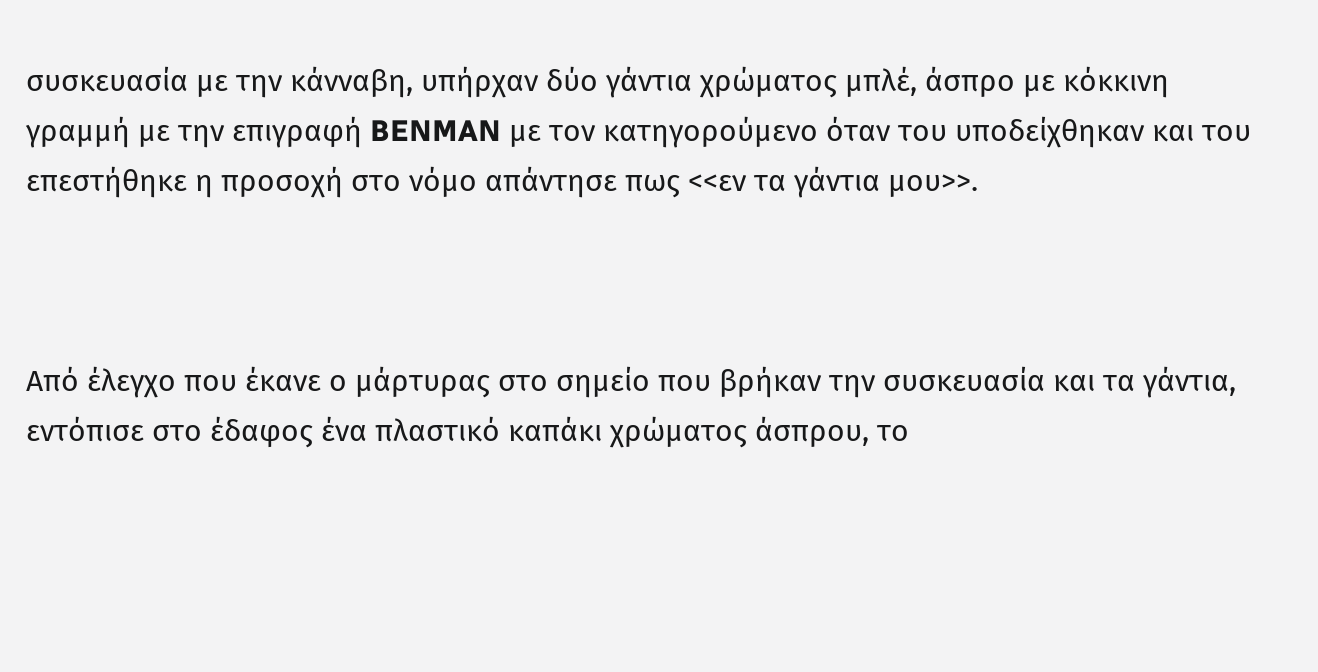συσκευασία με την κάνναβη, υπήρχαν δύο γάντια χρώματος μπλέ, άσπρο με κόκκινη γραμμή με την επιγραφή BENMAN με τον κατηγορούμενο όταν του υποδείχθηκαν και του επεστήθηκε η προσοχή στο νόμο απάντησε πως <<εν τα γάντια μου>>.



Από έλεγχο που έκανε ο μάρτυρας στο σημείο που βρήκαν την συσκευασία και τα γάντια, εντόπισε στο έδαφος ένα πλαστικό καπάκι χρώματος άσπρου, το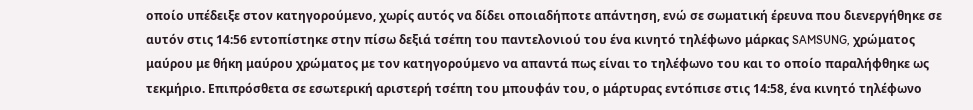οποίο υπέδειξε στον κατηγορούμενο, χωρίς αυτός να δίδει οποιαδήποτε απάντηση, ενώ σε σωματική έρευνα που διενεργήθηκε σε αυτόν στις 14:56 εντοπίστηκε στην πίσω δεξιά τσέπη του παντελονιού του ένα κινητό τηλέφωνο μάρκας SAMSUNG, χρώματος μαύρου με θήκη μαύρου χρώματος με τον κατηγορούμενο να απαντά πως είναι το τηλέφωνο του και το οποίο παραλήφθηκε ως τεκμήριο. Επιπρόσθετα σε εσωτερική αριστερή τσέπη του μπουφάν του, ο μάρτυρας εντόπισε στις 14:58, ένα κινητό τηλέφωνο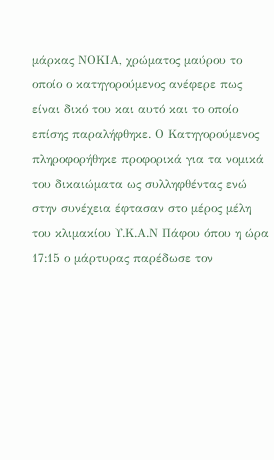μάρκας ΝΟΚΙΑ, χρώματος μαύρου το οποίο ο κατηγορούμενος ανέφερε πως είναι δικό του και αυτό και το οποίο επίσης παραλήφθηκε. Ο Κατηγορούμενος πληροφορήθηκε προφορικά για τα νομικά του δικαιώματα ως συλληφθέντας ενώ στην συνέχεια έφτασαν στο μέρος μέλη του κλιμακίου Υ.Κ.Α.Ν Πάφου όπου η ώρα 17:15 ο μάρτυρας παρέδωσε τον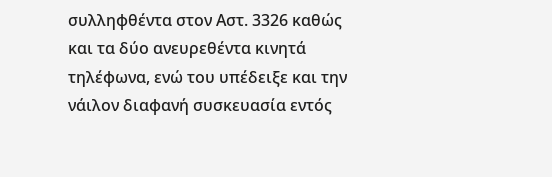συλληφθέντα στον Αστ. 3326 καθώς και τα δύο ανευρεθέντα κινητά τηλέφωνα, ενώ του υπέδειξε και την νάιλον διαφανή συσκευασία εντός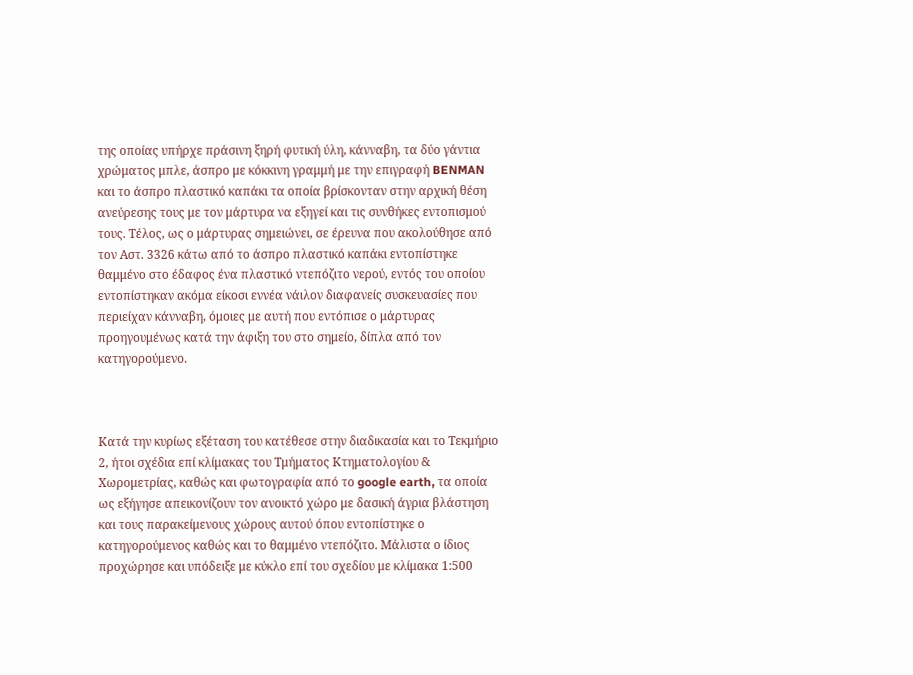της οποίας υπήρχε πράσινη ξηρή φυτική ύλη, κάνναβη, τα δύο γάντια χρώματος μπλε, άσπρο με κόκκινη γραμμή με την επιγραφή BENMAN και το άσπρο πλαστικό καπάκι τα οποία βρίσκονταν στην αρχική θέση ανεύρεσης τους με τον μάρτυρα να εξηγεί και τις συνθήκες εντοπισμού τους. Τέλος, ως ο μάρτυρας σημειώνει, σε έρευνα που ακολούθησε από τον Αστ. 3326 κάτω από το άσπρο πλαστικό καπάκι εντοπίστηκε θαμμένο στο έδαφος ένα πλαστικό ντεπόζιτο νερού, εντός του οποίου εντοπίστηκαν ακόμα είκοσι εννέα νάιλον διαφανείς συσκευασίες που περιείχαν κάνναβη, όμοιες με αυτή που εντόπισε ο μάρτυρας προηγουμένως κατά την άφιξη του στο σημείο, δίπλα από τον κατηγορούμενο.



Κατά την κυρίως εξέταση του κατέθεσε στην διαδικασία και το Τεκμήριο 2, ήτοι σχέδια επί κλίμακας του Τμήματος Κτηματολογίου & Χωρομετρίας, καθώς και φωτογραφία από το google earth, τα οποία ως εξήγησε απεικονίζουν τον ανοικτό χώρο με δασική άγρια βλάστηση και τους παρακείμενους χώρους αυτού όπου εντοπίστηκε ο κατηγορούμενος καθώς και το θαμμένο ντεπόζιτο. Μάλιστα ο ίδιος προχώρησε και υπόδειξε με κύκλο επί του σχεδίου με κλίμακα 1:500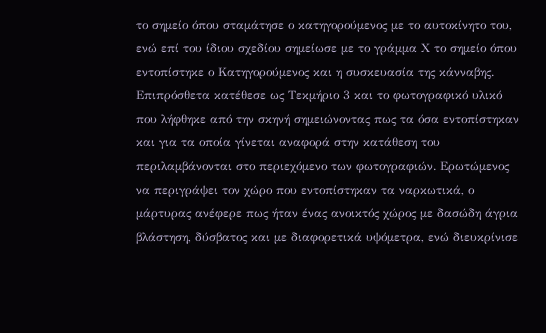το σημείο όπου σταμάτησε ο κατηγορούμενος με το αυτοκίνητο του, ενώ επί του ίδιου σχεδίου σημείωσε με το γράμμα Χ το σημείο όπου εντοπίστηκε ο Κατηγορούμενος και η συσκευασία της κάνναβης. Επιπρόσθετα κατέθεσε ως Τεκμήριο 3 και το φωτογραφικό υλικό που λήφθηκε από την σκηνή σημειώνοντας πως τα όσα εντοπίστηκαν και για τα οποία γίνεται αναφορά στην κατάθεση του περιλαμβάνονται στο περιεχόμενο των φωτογραφιών. Ερωτώμενος να περιγράψει τον χώρο που εντοπίστηκαν τα ναρκωτικά, ο μάρτυρας ανέφερε πως ήταν ένας ανοικτός χώρος με δασώδη άγρια βλάστηση, δύσβατος και με διαφορετικά υψόμετρα, ενώ διευκρίνισε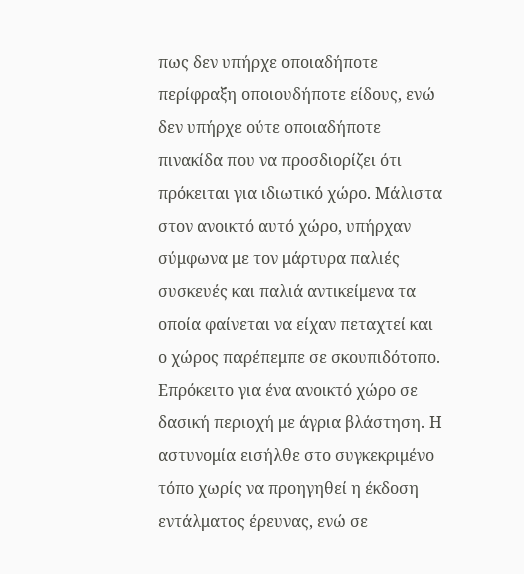πως δεν υπήρχε οποιαδήποτε περίφραξη οποιουδήποτε είδους, ενώ δεν υπήρχε ούτε οποιαδήποτε πινακίδα που να προσδιορίζει ότι πρόκειται για ιδιωτικό χώρο. Μάλιστα στον ανοικτό αυτό χώρο, υπήρχαν σύμφωνα με τον μάρτυρα παλιές συσκευές και παλιά αντικείμενα τα οποία φαίνεται να είχαν πεταχτεί και ο χώρος παρέπεμπε σε σκουπιδότοπο. Επρόκειτο για ένα ανοικτό χώρο σε δασική περιοχή με άγρια βλάστηση. Η αστυνομία εισήλθε στο συγκεκριμένο τόπο χωρίς να προηγηθεί η έκδοση εντάλματος έρευνας, ενώ σε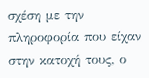σχέση με την πληροφορία που είχαν στην κατοχή τους, ο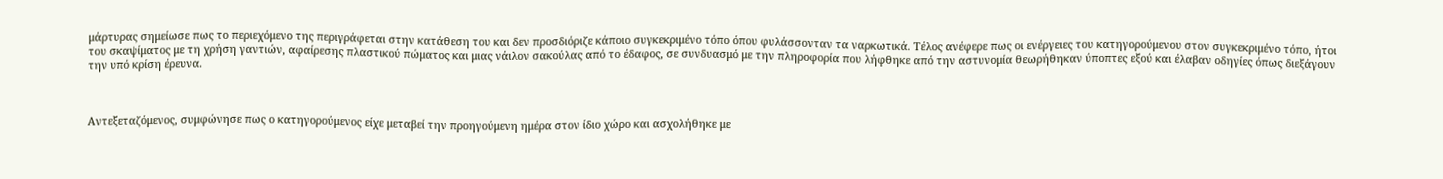μάρτυρας σημείωσε πως το περιεχόμενο της περιγράφεται στην κατάθεση του και δεν προσδιόριζε κάποιο συγκεκριμένο τόπο όπου φυλάσσονταν τα ναρκωτικά. Τέλος ανέφερε πως οι ενέργειες του κατηγορούμενου στον συγκεκριμένο τόπο, ήτοι του σκαψίματος με τη χρήση γαντιών, αφαίρεσης πλαστικού πώματος και μιας νάιλον σακούλας από το έδαφος, σε συνδυασμό με την πληροφορία που λήφθηκε από την αστυνομία θεωρήθηκαν ύποπτες εξού και έλαβαν οδηγίες όπως διεξάγουν την υπό κρίση έρευνα.



Αντεξεταζόμενος, συμφώνησε πως ο κατηγορούμενος είχε μεταβεί την προηγούμενη ημέρα στον ίδιο χώρο και ασχολήθηκε με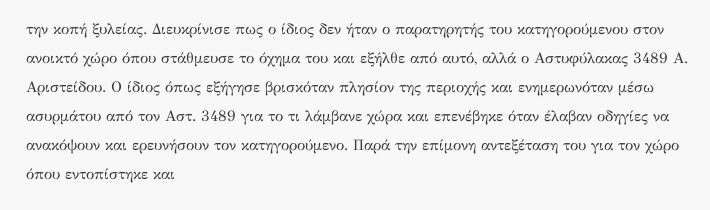την κοπή ξυλείας. Διευκρίνισε πως ο ίδιος δεν ήταν ο παρατηρητής του κατηγορούμενου στον ανοικτό χώρο όπου στάθμευσε το όχημα του και εξήλθε από αυτό, αλλά ο Αστυφύλακας 3489 Α. Αριστείδου. Ο ίδιος όπως εξήγησε βρισκόταν πλησίον της περιοχής και ενημερωνόταν μέσω ασυρμάτου από τον Αστ. 3489 για το τι λάμβανε χώρα και επενέβηκε όταν έλαβαν οδηγίες να ανακόψουν και ερευνήσουν τον κατηγορούμενο. Παρά την επίμονη αντεξέταση του για τον χώρο όπου εντοπίστηκε και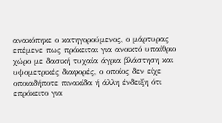ανακόπηκε ο κατηγορούμενος, ο μάρτυρας επέμενε πως πρόκειται για ανοικτό υπαίθριο χώρο με δασική τυχαία άγρια βλάστηση και υψομετρικές διαφορές, ο οποίος δεν είχε οποιαδήποτε πινακίδα ή άλλη ένδειξη ότι επρόκειτο για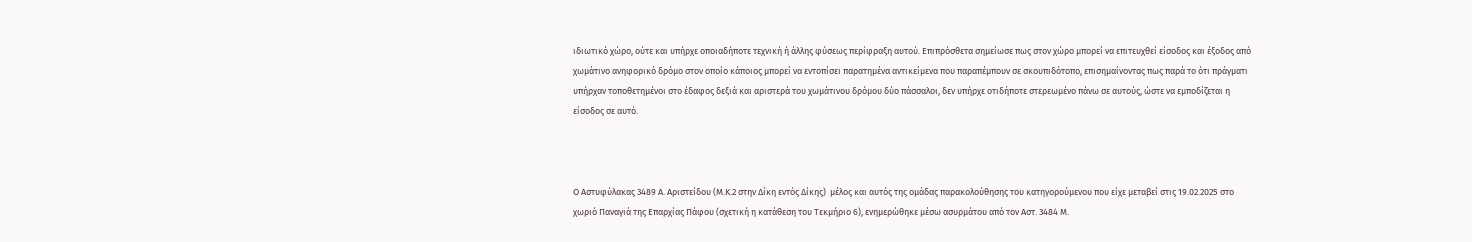ιδιωτικό χώρο, ούτε και υπήρχε οποιαδήποτε τεχνική ή άλλης φύσεως περίφραξη αυτού. Επιπρόσθετα σημείωσε πως στον χώρο μπορεί να επιτευχθεί είσοδος και έξοδος από χωμάτινο ανηφορικό δρόμο στον οποίο κάποιος μπορεί να εντοπίσει παρατημένα αντικείμενα που παραπέμπουν σε σκουπιδότοπο, επισημαίνοντας πως παρά το ότι πράγματι υπήρχαν τοποθετημένοι στο έδαφος δεξιά και αριστερά του χωμάτινου δρόμου δύο πάσσαλοι, δεν υπήρχε οτιδήποτε στερεωμένο πάνω σε αυτούς, ώστε να εμποδίζεται η είσοδος σε αυτό.



Ο Αστυφύλακας 3489 Α. Αριστείδου (Μ.Κ.2 στην Δίκη εντός Δίκης)  μέλος και αυτός της ομάδας παρακολούθησης του κατηγορούμενου που είχε μεταβεί στις 19.02.2025 στο χωριό Παναγιά της Επαρχίας Πάφου (σχετική η κατάθεση του Τεκμήριο 6), ενημερώθηκε μέσω ασυρμάτου από τον Αστ. 3484 Μ.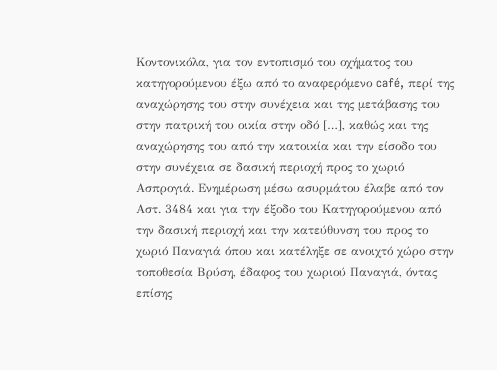Κοντονικόλα, για τον εντοπισμό του οχήματος του κατηγορούμενου έξω από το αναφερόμενο café, περί της αναχώρησης του στην συνέχεια και της μετάβασης του στην πατρική του οικία στην οδό […], καθώς και της αναχώρησης του από την κατοικία και την είσοδο του στην συνέχεια σε δασική περιοχή προς το χωριό Ασπρογιά. Ενημέρωση μέσω ασυρμάτου έλαβε από τον Αστ. 3484 και για την έξοδο του Κατηγορούμενου από την δασική περιοχή και την κατεύθυνση του προς το χωριό Παναγιά όπου και κατέληξε σε ανοιχτό χώρο στην τοποθεσία Βρύση, έδαφος του χωριού Παναγιά, όντας επίσης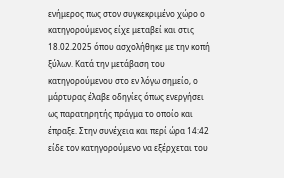ενήμερος πως στον συγκεκριμένο χώρο ο κατηγορούμενος είχε μεταβεί και στις 18.02.2025 όπου ασχολήθηκε με την κοπή ξύλων. Κατά την μετάβαση του κατηγορούμενου στο εν λόγω σημείο, ο μάρτυρας έλαβε οδηγίες όπως ενεργήσει ως παρατηρητής πράγμα το οποίο και έπραξε. Στην συνέχεια και περί ώρα 14:42 είδε τον κατηγορούμενο να εξέρχεται του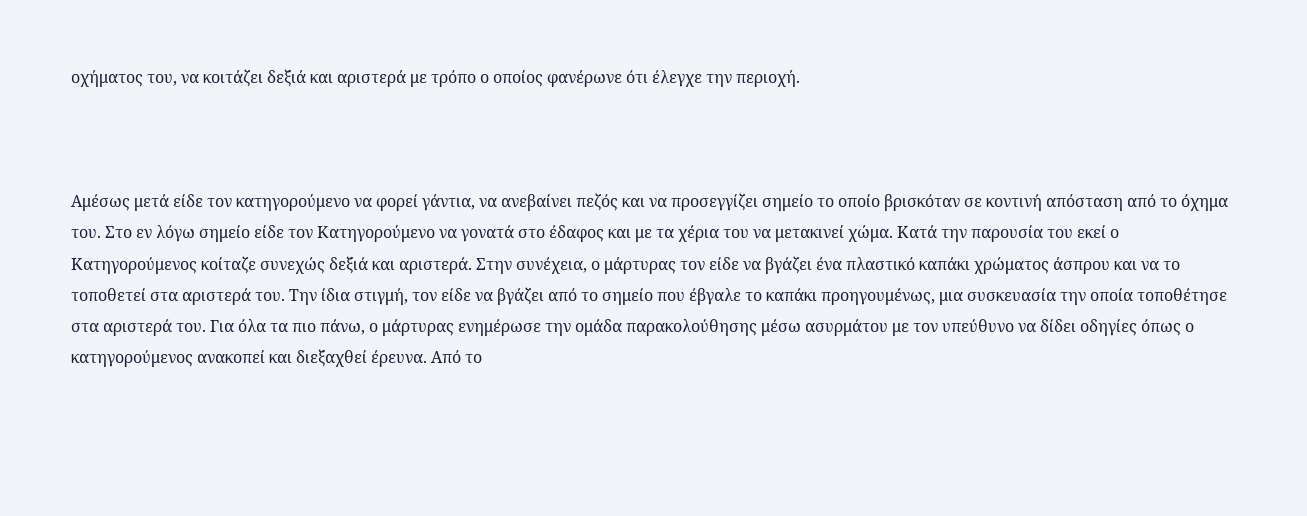οχήματος του, να κοιτάζει δεξιά και αριστερά με τρόπο ο οποίος φανέρωνε ότι έλεγχε την περιοχή.



Αμέσως μετά είδε τον κατηγορούμενο να φορεί γάντια, να ανεβαίνει πεζός και να προσεγγίζει σημείο το οποίο βρισκόταν σε κοντινή απόσταση από το όχημα του. Στο εν λόγω σημείο είδε τον Κατηγορούμενο να γονατά στο έδαφος και με τα χέρια του να μετακινεί χώμα. Κατά την παρουσία του εκεί ο Κατηγορούμενος κοίταζε συνεχώς δεξιά και αριστερά. Στην συνέχεια, ο μάρτυρας τον είδε να βγάζει ένα πλαστικό καπάκι χρώματος άσπρου και να το τοποθετεί στα αριστερά του. Την ίδια στιγμή, τον είδε να βγάζει από το σημείο που έβγαλε το καπάκι προηγουμένως, μια συσκευασία την οποία τοποθέτησε στα αριστερά του. Για όλα τα πιο πάνω, ο μάρτυρας ενημέρωσε την ομάδα παρακολούθησης μέσω ασυρμάτου με τον υπεύθυνο να δίδει οδηγίες όπως ο κατηγορούμενος ανακοπεί και διεξαχθεί έρευνα. Από το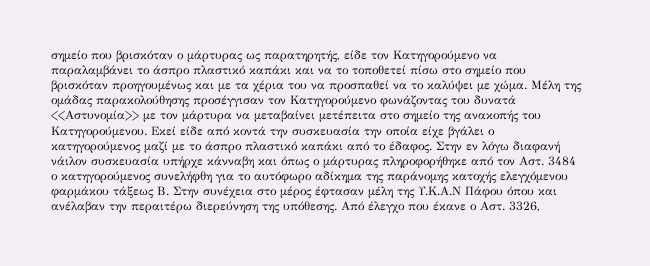σημείο που βρισκόταν ο μάρτυρας ως παρατηρητής, είδε τον Κατηγορούμενο να παραλαμβάνει το άσπρο πλαστικό καπάκι και να το τοποθετεί πίσω στο σημείο που βρισκόταν προηγουμένως και με τα χέρια του να προσπαθεί να το καλύψει με χώμα. Μέλη της ομάδας παρακολούθησης προσέγγισαν τον Κατηγορούμενο φωνάζοντας του δυνατά <<Αστυνομία>> με τον μάρτυρα να μεταβαίνει μετέπειτα στο σημείο της ανακοπής του Κατηγορούμενου. Εκεί είδε από κοντά την συσκευασία την οποία είχε βγάλει ο κατηγορούμενος μαζί με το άσπρο πλαστικό καπάκι από το έδαφος. Στην εν λόγω διαφανή νάιλον συσκευασία υπήρχε κάνναβη και όπως ο μάρτυρας πληροφορήθηκε από τον Αστ. 3484 ο κατηγορούμενος συνελήφθη για το αυτόφωρο αδίκημα της παράνομης κατοχής ελεγχόμενου φαρμάκου τάξεως Β. Στην συνέχεια στο μέρος έφτασαν μέλη της Υ.Κ.Α.Ν Πάφου όπου και ανέλαβαν την περαιτέρω διερεύνηση της υπόθεσης. Από έλεγχο που έκανε ο Αστ. 3326,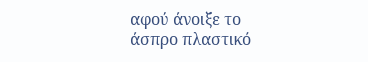αφού άνοιξε το άσπρο πλαστικό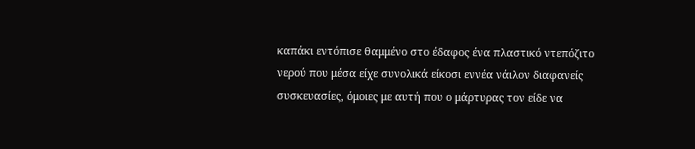καπάκι εντόπισε θαμμένο στο έδαφος ένα πλαστικό ντεπόζιτο νερού που μέσα είχε συνολικά είκοσι εννέα νάιλον διαφανείς συσκευασίες, όμοιες με αυτή που ο μάρτυρας τον είδε να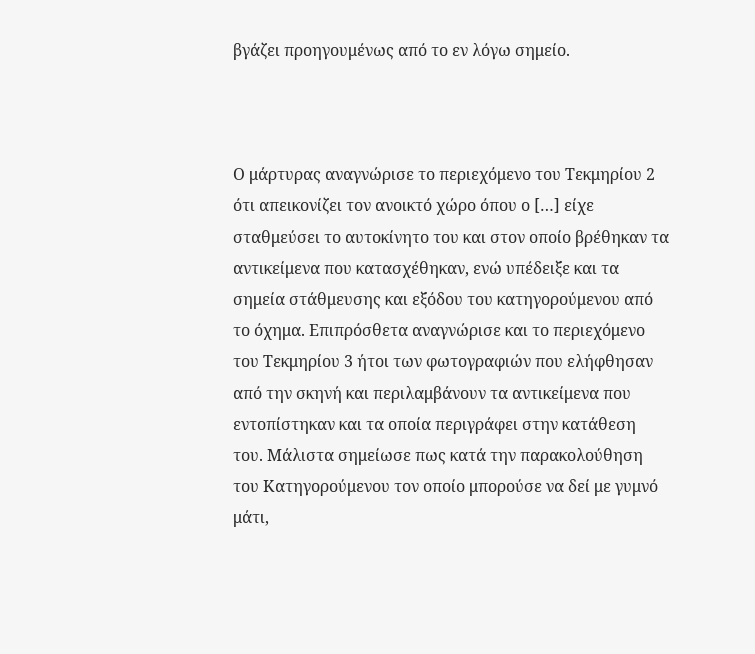βγάζει προηγουμένως από το εν λόγω σημείο.



Ο μάρτυρας αναγνώρισε το περιεχόμενο του Τεκμηρίου 2 ότι απεικονίζει τον ανοικτό χώρο όπου ο […] είχε σταθμεύσει το αυτοκίνητο του και στον οποίο βρέθηκαν τα αντικείμενα που κατασχέθηκαν, ενώ υπέδειξε και τα σημεία στάθμευσης και εξόδου του κατηγορούμενου από το όχημα. Επιπρόσθετα αναγνώρισε και το περιεχόμενο του Τεκμηρίου 3 ήτοι των φωτογραφιών που ελήφθησαν από την σκηνή και περιλαμβάνουν τα αντικείμενα που εντοπίστηκαν και τα οποία περιγράφει στην κατάθεση του. Μάλιστα σημείωσε πως κατά την παρακολούθηση του Κατηγορούμενου τον οποίο μπορούσε να δεί με γυμνό μάτι,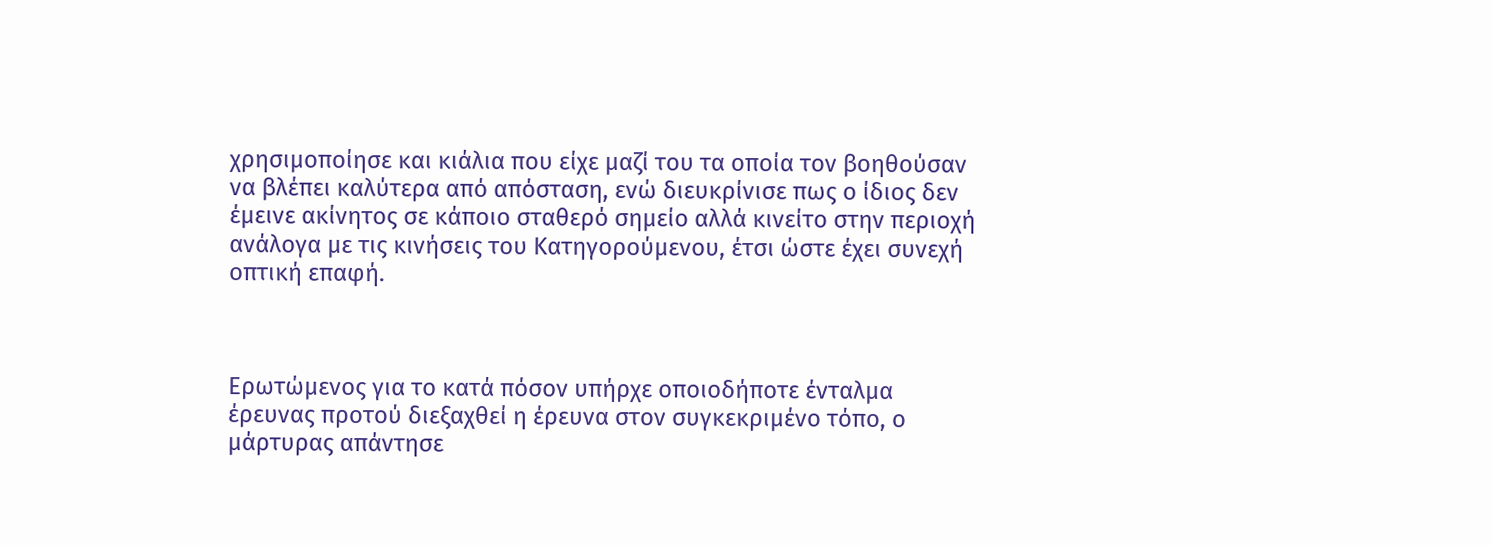χρησιμοποίησε και κιάλια που είχε μαζί του τα οποία τον βοηθούσαν να βλέπει καλύτερα από απόσταση, ενώ διευκρίνισε πως ο ίδιος δεν έμεινε ακίνητος σε κάποιο σταθερό σημείο αλλά κινείτο στην περιοχή ανάλογα με τις κινήσεις του Κατηγορούμενου, έτσι ώστε έχει συνεχή οπτική επαφή.



Ερωτώμενος για το κατά πόσον υπήρχε οποιοδήποτε ένταλμα έρευνας προτού διεξαχθεί η έρευνα στον συγκεκριμένο τόπο, ο μάρτυρας απάντησε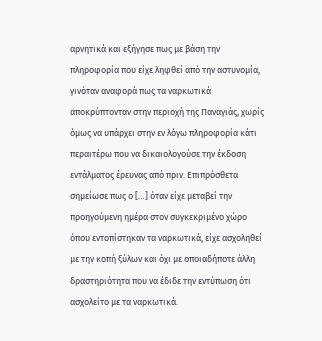αρνητικά και εξήγησε πως με βάση την πληροφορία που είχε ληφθεί από την αστυνομία, γινόταν αναφορά πως τα ναρκωτικά αποκρύπτονταν στην περιοχή της Παναγιάς, χωρίς όμως να υπάρχει στην εν λόγω πληροφορία κάτι περαιτέρω που να δικαιολογούσε την έκδοση εντάλματος έρευνας από πριν. Eπιπρόσθετα σημείωσε πως ο […] όταν είχε μεταβεί την προηγούμενη ημέρα στον συγκεκριμένο χώρο όπου εντοπίστηκαν τα ναρκωτικά, είχε ασχοληθεί με την κοπή ξύλων και όχι με οποιαδήποτε άλλη δραστηριότητα που να έδιδε την εντύπωση ότι ασχολείτο με τα ναρκωτικά.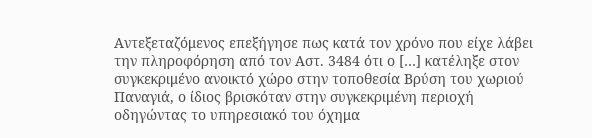Αντεξεταζόμενος επεξήγησε πως κατά τον χρόνο που είχε λάβει την πληροφόρηση από τον Αστ. 3484 ότι ο […] κατέληξε στον συγκεκριμένο ανοικτό χώρο στην τοποθεσία Βρύση του χωριού Παναγιά, ο ίδιος βρισκόταν στην συγκεκριμένη περιοχή οδηγώντας το υπηρεσιακό του όχημα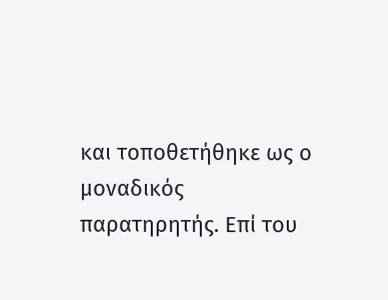και τοποθετήθηκε ως ο μοναδικός παρατηρητής. Επί του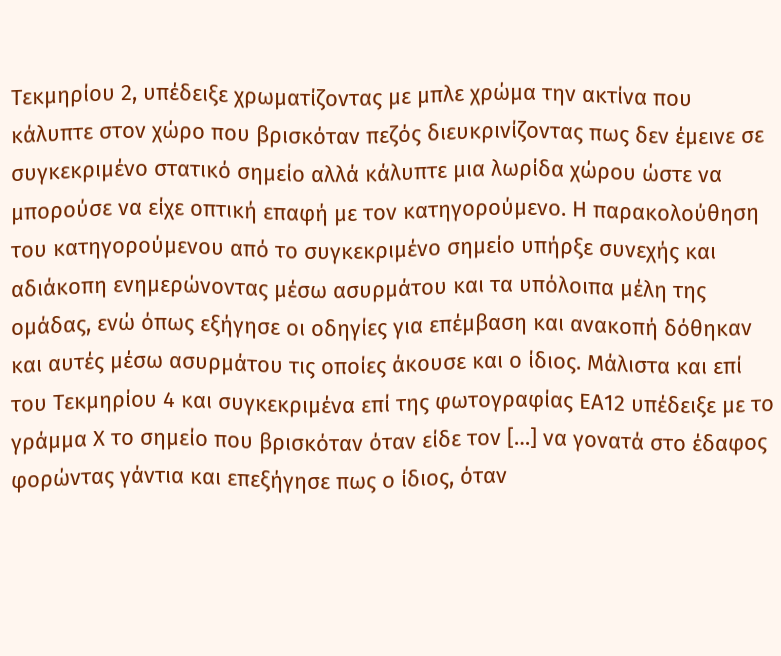Τεκμηρίου 2, υπέδειξε χρωματίζοντας με μπλε χρώμα την ακτίνα που κάλυπτε στον χώρο που βρισκόταν πεζός διευκρινίζοντας πως δεν έμεινε σε συγκεκριμένο στατικό σημείο αλλά κάλυπτε μια λωρίδα χώρου ώστε να μπορούσε να είχε οπτική επαφή με τον κατηγορούμενο. Η παρακολούθηση του κατηγορούμενου από το συγκεκριμένο σημείο υπήρξε συνεχής και αδιάκοπη ενημερώνοντας μέσω ασυρμάτου και τα υπόλοιπα μέλη της ομάδας, ενώ όπως εξήγησε οι οδηγίες για επέμβαση και ανακοπή δόθηκαν και αυτές μέσω ασυρμάτου τις οποίες άκουσε και ο ίδιος. Μάλιστα και επί του Τεκμηρίου 4 και συγκεκριμένα επί της φωτογραφίας ΕΑ12 υπέδειξε με το γράμμα Χ το σημείο που βρισκόταν όταν είδε τον […] να γονατά στο έδαφος φορώντας γάντια και επεξήγησε πως ο ίδιος, όταν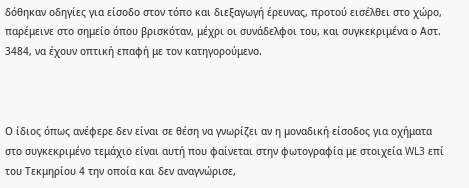δόθηκαν οδηγίες για είσοδο στον τόπο και διεξαγωγή έρευνας, προτού εισέλθει στο χώρο, παρέμεινε στο σημείο όπου βρισκόταν, μέχρι οι συνάδελφοι του, και συγκεκριμένα ο Αστ. 3484, να έχουν οπτική επαφή με τον κατηγορούμενο.



Ο ίδιος όπως ανέφερε δεν είναι σε θέση να γνωρίζει αν η μοναδική είσοδος για οχήματα στο συγκεκριμένο τεμάχιο είναι αυτή που φαίνεται στην φωτογραφία με στοιχεία WL3 επί του Τεκμηρίου 4 την οποία και δεν αναγνώρισε,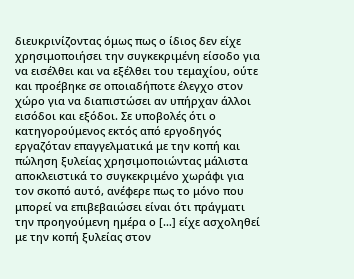διευκρινίζοντας όμως πως ο ίδιος δεν είχε χρησιμοποιήσει την συγκεκριμένη είσοδο για να εισέλθει και να εξέλθει του τεμαχίου, ούτε και προέβηκε σε οποιαδήποτε έλεγχο στον χώρο για να διαπιστώσει αν υπήρχαν άλλοι εισόδοι και εξόδοι. Σε υποβολές ότι ο κατηγορούμενος εκτός από εργοδηγός εργαζόταν επαγγελματικά με την κοπή και πώληση ξυλείας χρησιμοποιώντας μάλιστα αποκλειστικά το συγκεκριμένο χωράφι για τον σκοπό αυτό, ανέφερε πως το μόνο που μπορεί να επιβεβαιώσει είναι ότι πράγματι την προηγούμενη ημέρα ο […] είχε ασχοληθεί με την κοπή ξυλείας στον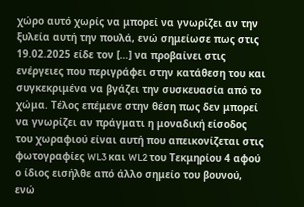χώρο αυτό χωρίς να μπορεί να γνωρίζει αν την ξυλεία αυτή την πουλά, ενώ σημείωσε πως στις 19.02.2025 είδε τον […] να προβαίνει στις ενέργειες που περιγράφει στην κατάθεση του και συγκεκριμένα να βγάζει την συσκευασία από το χώμα. Τέλος επέμενε στην θέση πως δεν μπορεί να γνωρίζει αν πράγματι η μοναδική είσοδος του χωραφιού είναι αυτή που απεικονίζεται στις φωτογραφίες WL3 και WL2 του Τεκμηρίου 4 αφού ο ίδιος εισήλθε από άλλο σημείο του βουνού, ενώ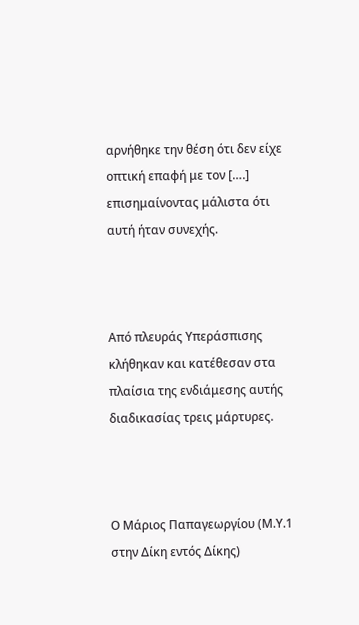αρνήθηκε την θέση ότι δεν είχε οπτική επαφή με τον [….] επισημαίνοντας μάλιστα ότι αυτή ήταν συνεχής.



Από πλευράς Υπεράσπισης κλήθηκαν και κατέθεσαν στα πλαίσια της ενδιάμεσης αυτής διαδικασίας τρεις μάρτυρες.



Ο Μάριος Παπαγεωργίου (Μ.Υ.1 στην Δίκη εντός Δίκης)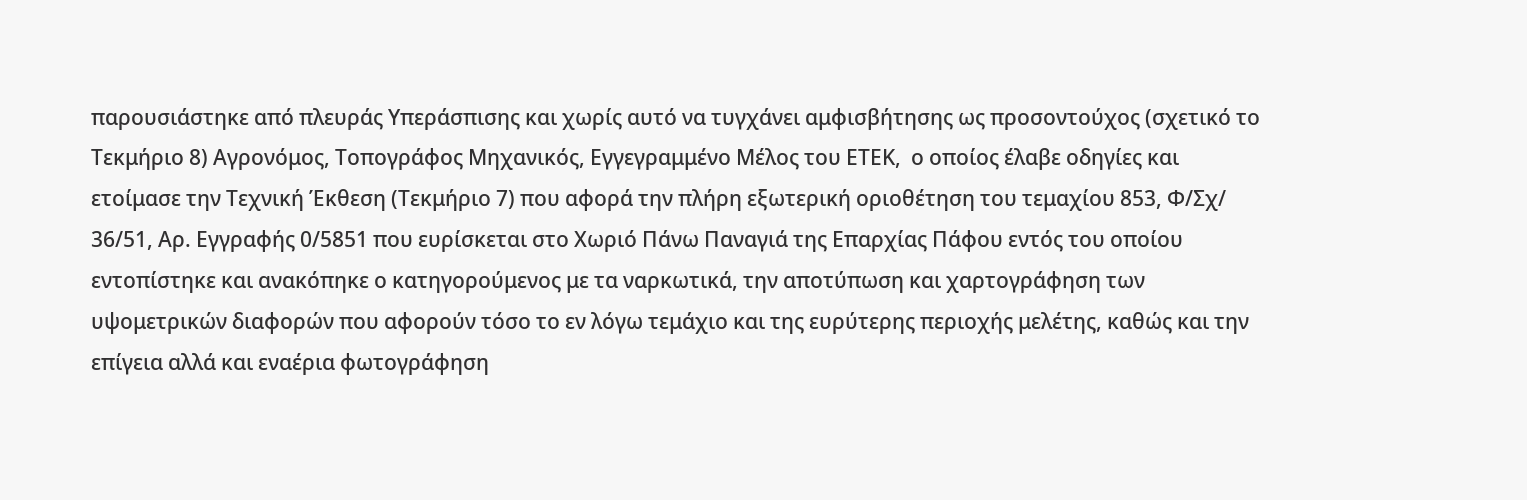παρουσιάστηκε από πλευράς Υπεράσπισης και χωρίς αυτό να τυγχάνει αμφισβήτησης ως προσοντούχος (σχετικό το Τεκμήριο 8) Αγρονόμος, Τοπογράφος Μηχανικός, Εγγεγραμμένο Μέλος του ΕΤΕΚ,  ο οποίος έλαβε οδηγίες και ετοίμασε την Τεχνική Έκθεση (Τεκμήριο 7) που αφορά την πλήρη εξωτερική οριοθέτηση του τεμαχίου 853, Φ/Σχ/ 36/51, Αρ. Εγγραφής 0/5851 που ευρίσκεται στο Χωριό Πάνω Παναγιά της Επαρχίας Πάφου εντός του οποίου εντοπίστηκε και ανακόπηκε ο κατηγορούμενος με τα ναρκωτικά, την αποτύπωση και χαρτογράφηση των υψομετρικών διαφορών που αφορούν τόσο το εν λόγω τεμάχιο και της ευρύτερης περιοχής μελέτης, καθώς και την επίγεια αλλά και εναέρια φωτογράφηση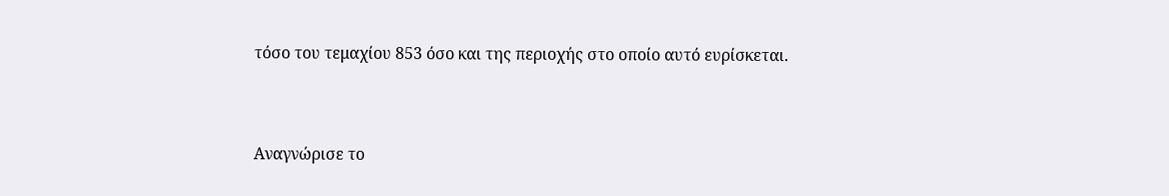τόσο του τεμαχίου 853 όσο και της περιοχής στο οποίο αυτό ευρίσκεται.



Αναγνώρισε το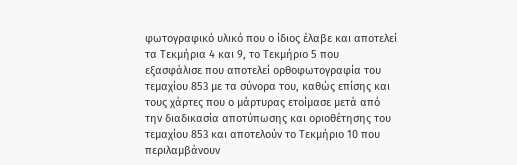φωτογραφικό υλικό που ο ίδιος έλαβε και αποτελεί τα Τεκμήρια 4 και 9, το Τεκμήριο 5 που εξασφάλισε που αποτελεί ορθοφωτογραφία του τεμαχίου 853 με τα σύνορα του, καθώς επίσης και τους χάρτες που ο μάρτυρας ετοίμασε μετά από την διαδικασία αποτύπωσης και οριοθέτησης του τεμαχίου 853 και αποτελούν το Τεκμήριο 10 που περιλαμβάνουν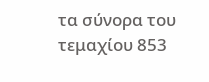τα σύνορα του τεμαχίου 853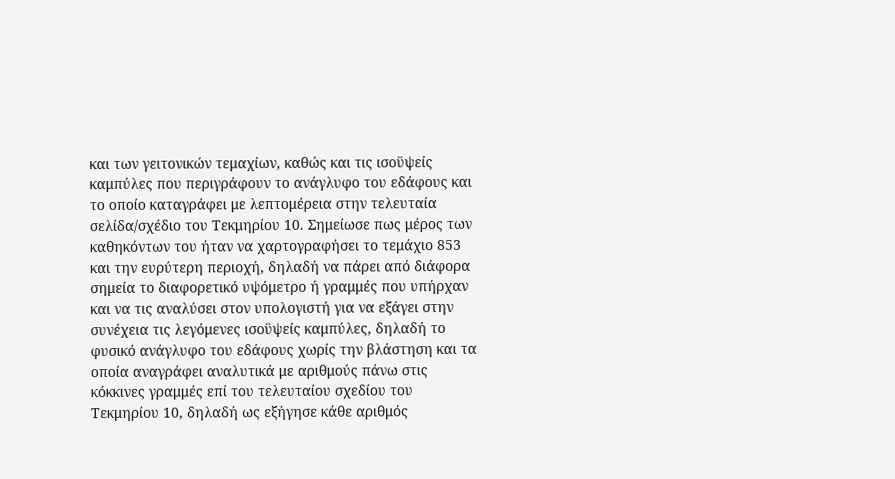και των γειτονικών τεμαχίων, καθώς και τις ισοϋψείς καμπύλες που περιγράφουν το ανάγλυφο του εδάφους και το οποίο καταγράφει με λεπτομέρεια στην τελευταία σελίδα/σχέδιο του Τεκμηρίου 10. Σημείωσε πως μέρος των καθηκόντων του ήταν να χαρτογραφήσει το τεμάχιο 853 και την ευρύτερη περιοχή, δηλαδή να πάρει από διάφορα σημεία το διαφορετικό υψόμετρο ή γραμμές που υπήρχαν και να τις αναλύσει στον υπολογιστή για να εξάγει στην συνέχεια τις λεγόμενες ισοϋψείς καμπύλες, δηλαδή το φυσικό ανάγλυφο του εδάφους χωρίς την βλάστηση και τα οποία αναγράφει αναλυτικά με αριθμούς πάνω στις κόκκινες γραμμές επί του τελευταίου σχεδίου του Τεκμηρίου 10, δηλαδή ως εξήγησε κάθε αριθμός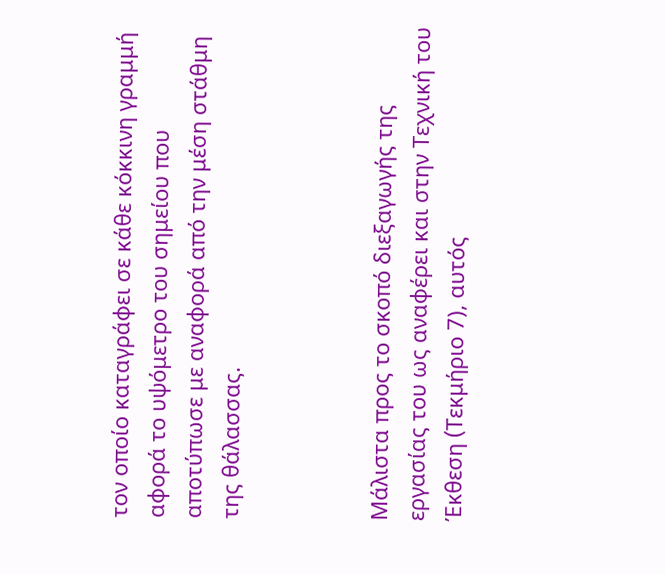τον οποίο καταγράφει σε κάθε κόκκινη γραμμή αφορά το υψόμετρο του σημείου που αποτύπωσε με αναφορά από την μέση στάθμη της θάλασσας.



Μάλιστα προς το σκοπό διεξαγωγής της εργασίας του ως αναφέρει και στην Τεχνική του Έκθεση (Tεκμήριο 7), αυτός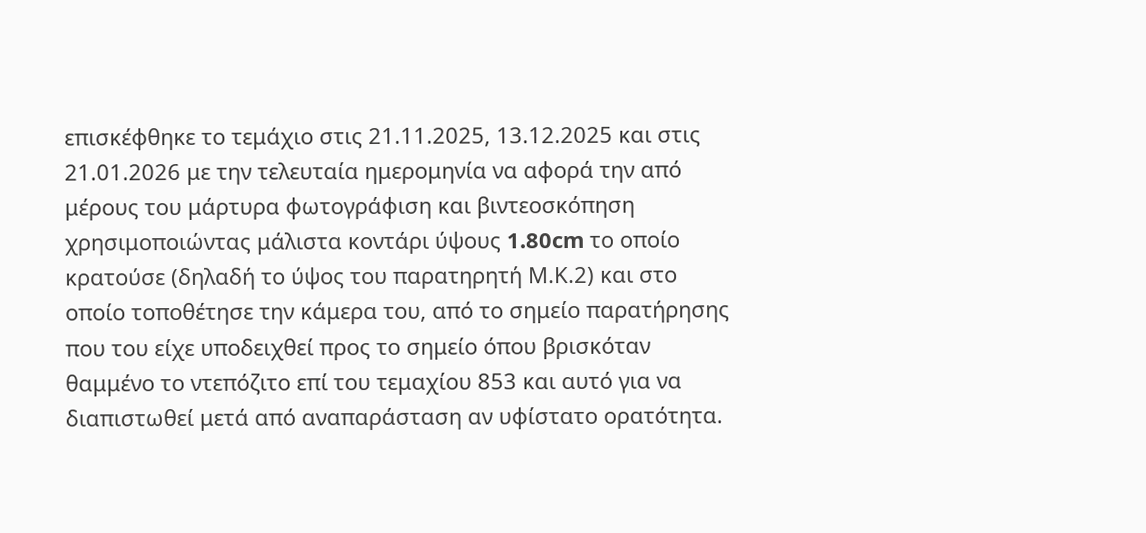επισκέφθηκε το τεμάχιο στις 21.11.2025, 13.12.2025 και στις 21.01.2026 με την τελευταία ημερομηνία να αφορά την από μέρους του μάρτυρα φωτογράφιση και βιντεοσκόπηση χρησιμοποιώντας μάλιστα κοντάρι ύψους 1.80cm το οποίο κρατούσε (δηλαδή το ύψος του παρατηρητή Μ.Κ.2) και στο οποίο τοποθέτησε την κάμερα του, από το σημείο παρατήρησης που του είχε υποδειχθεί προς το σημείο όπου βρισκόταν θαμμένο το ντεπόζιτο επί του τεμαχίου 853 και αυτό για να διαπιστωθεί μετά από αναπαράσταση αν υφίστατο ορατότητα.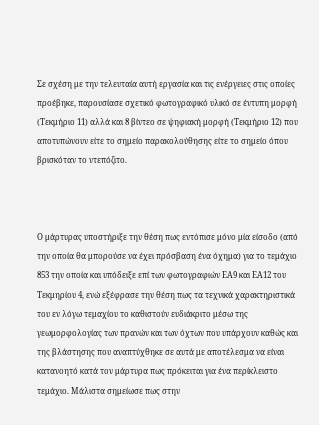Σε σχέση με την τελευταία αυτή εργασία και τις ενέργειες στις οποίες προέβηκε, παρουσίασε σχετικό φωτογραφικό υλικό σε έντυπη μορφή (Τεκμήριο 11) αλλά και 8 βίντεο σε ψηφιακή μορφή (Τεκμήριο 12) που αποτυπώνουν είτε το σημείο παρακολούθησης είτε το σημείο όπου βρισκόταν το ντεπόζιτο.



Ο μάρτυρας υποστήριξε την θέση πως εντόπισε μόνο μία είσοδο (από την οποία θα μπορούσε να έχει πρόσβαση ένα όχημα) για το τεμάχιο 853 την οποία και υπόδειξε επί των φωτογραφιών ΕΑ9 και ΕΑ12 του Τεκμηρίου 4, ενώ εξέφρασε την θέση πως τα τεχνικά χαρακτηριστικά του εν λόγω τεμαχίου το καθιστούν ευδιάκριτο μέσω της γεωμορφολογίας των πρανών και των όχτων που υπάρχουν καθώς και της βλάστησης που αναπτύχθηκε σε αυτά με αποτέλεσμα να είναι κατανοητό κατά τον μάρτυρα πως πρόκειται για ένα περίκλειστο τεμάχιο. Μάλιστα σημείωσε πως στην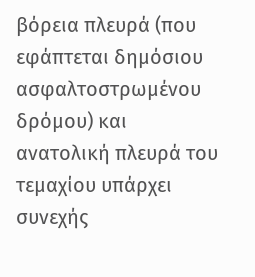βόρεια πλευρά (που εφάπτεται δημόσιου ασφαλτοστρωμένου δρόμου) και ανατολική πλευρά του τεμαχίου υπάρχει συνεχής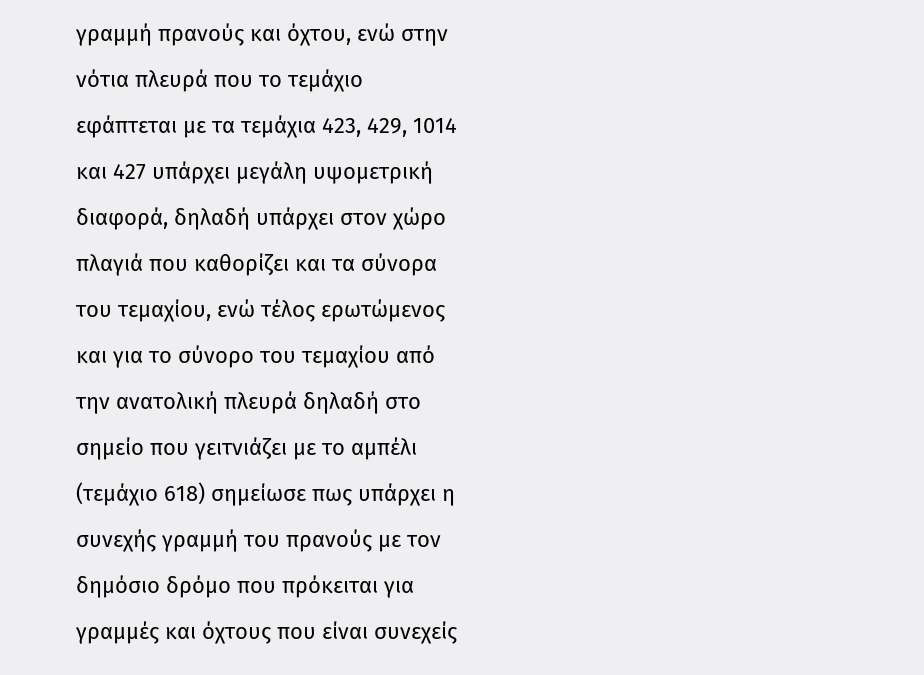γραμμή πρανούς και όχτου, ενώ στην νότια πλευρά που το τεμάχιο εφάπτεται με τα τεμάχια 423, 429, 1014 και 427 υπάρχει μεγάλη υψομετρική διαφορά, δηλαδή υπάρχει στον χώρο πλαγιά που καθορίζει και τα σύνορα του τεμαχίου, ενώ τέλος ερωτώμενος και για το σύνορο του τεμαχίου από την ανατολική πλευρά δηλαδή στο σημείο που γειτνιάζει με το αμπέλι (τεμάχιο 618) σημείωσε πως υπάρχει η συνεχής γραμμή του πρανούς με τον δημόσιο δρόμο που πρόκειται για γραμμές και όχτους που είναι συνεχείς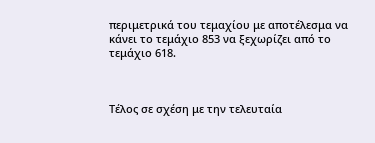περιμετρικά του τεμαχίου με αποτέλεσμα να κάνει το τεμάχιο 853 να ξεχωρίζει από το τεμάχιο 618.



Τέλος σε σχέση με την τελευταία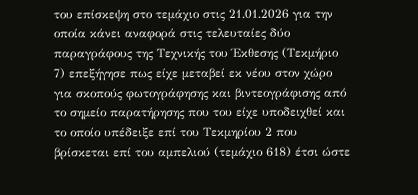του επίσκεψη στο τεμάχιο στις 21.01.2026 για την οποία κάνει αναφορά στις τελευταίες δύο παραγράφους της Τεχνικής του Έκθεσης (Τεκμήριο 7) επεξήγησε πως είχε μεταβεί εκ νέου στον χώρο για σκοπούς φωτογράφησης και βιντεογράφισης από το σημείο παρατήρησης που του είχε υποδειχθεί και το οποίο υπέδειξε επί του Τεκμηρίου 2 που βρίσκεται επί του αμπελιού (τεμάχιο 618) έτσι ώστε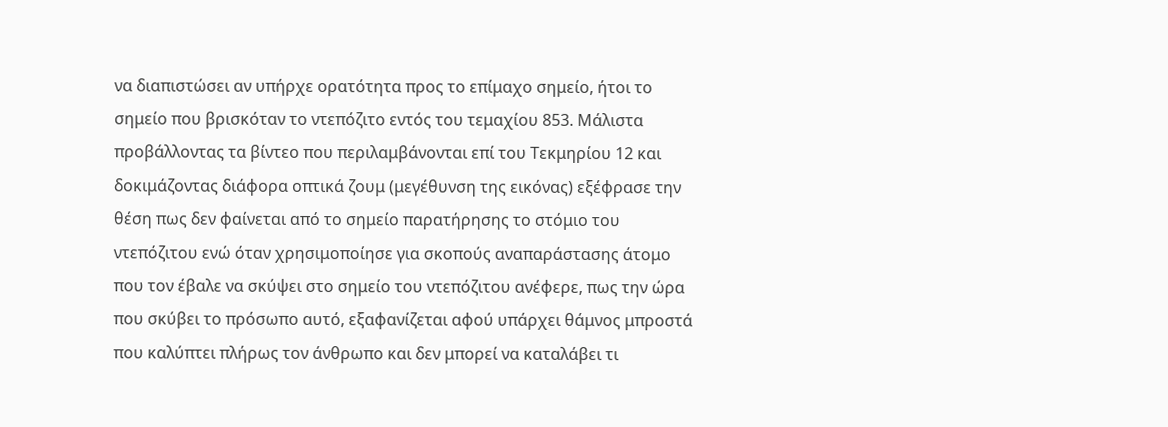να διαπιστώσει αν υπήρχε ορατότητα προς το επίμαχο σημείο, ήτοι το σημείο που βρισκόταν το ντεπόζιτο εντός του τεμαχίου 853. Μάλιστα προβάλλοντας τα βίντεο που περιλαμβάνονται επί του Τεκμηρίου 12 και δοκιμάζοντας διάφορα οπτικά ζουμ (μεγέθυνση της εικόνας) εξέφρασε την θέση πως δεν φαίνεται από το σημείο παρατήρησης το στόμιο του ντεπόζιτου ενώ όταν χρησιμοποίησε για σκοπούς αναπαράστασης άτομο που τον έβαλε να σκύψει στο σημείο του ντεπόζιτου ανέφερε, πως την ώρα που σκύβει το πρόσωπο αυτό, εξαφανίζεται αφού υπάρχει θάμνος μπροστά που καλύπτει πλήρως τον άνθρωπο και δεν μπορεί να καταλάβει τι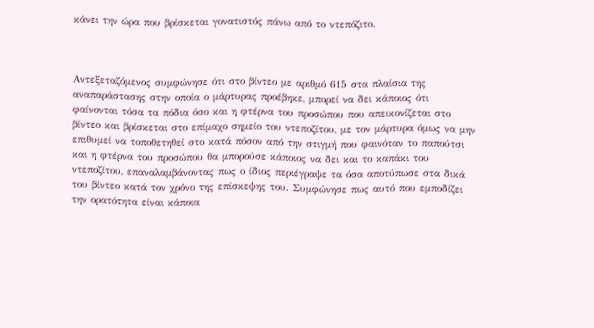κάνει την ώρα που βρίσκεται γονατιστός πάνω από το ντεπόζιτο.



Αντεξεταζόμενος συμφώνησε ότι στο βίντεο με αριθμό 615 στα πλαίσια της αναπαράστασης στην οποία ο μάρτυρας προέβηκε, μπορεί να δει κάποιος ότι φαίνονται τόσα τα πόδια όσο και η φτέρνα του προσώπου που απεικονίζεται στο βίντεο και βρίσκεται στο επίμαχο σημείο του ντεποζίτου, με τον μάρτυρα όμως να μην επιθυμεί να τοποθετηθεί στο κατά πόσον από την στιγμή που φαινόταν το παπούτσι και η φτέρνα του προσώπου θα μπορούσε κάποιος να δει και το καπάκι του ντεποζίτου, επαναλαμβάνοντας πως ο ίδιος περιέγραψε τα όσα αποτύπωσε στα δικά του βίντεο κατά τον χρόνο της επίσκεψης του. Συμφώνησε πως αυτό που εμποδίζει την ορατότητα είναι κάποια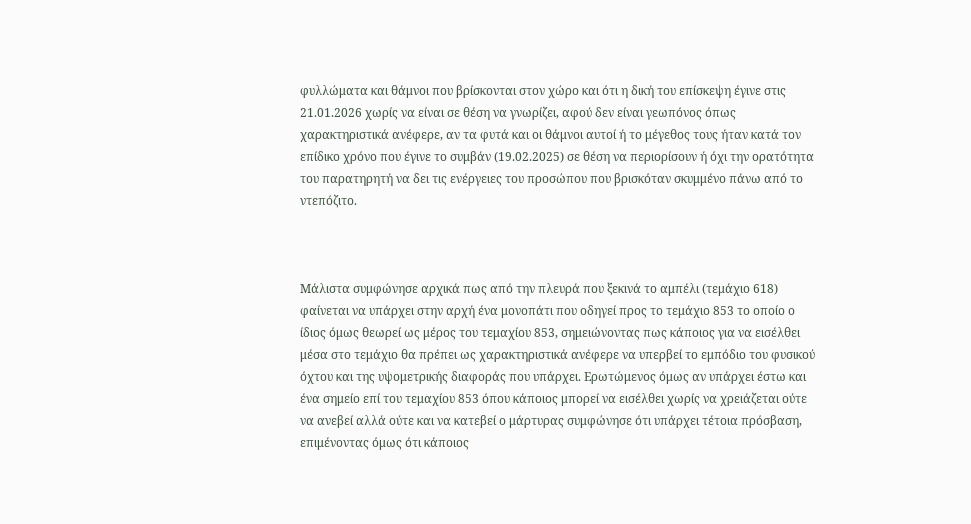φυλλώματα και θάμνοι που βρίσκονται στον χώρο και ότι η δική του επίσκεψη έγινε στις 21.01.2026 χωρίς να είναι σε θέση να γνωρίζει, αφού δεν είναι γεωπόνος όπως χαρακτηριστικά ανέφερε, αν τα φυτά και οι θάμνοι αυτοί ή το μέγεθος τους ήταν κατά τον επίδικο χρόνο που έγινε το συμβάν (19.02.2025) σε θέση να περιορίσουν ή όχι την ορατότητα του παρατηρητή να δει τις ενέργειες του προσώπου που βρισκόταν σκυμμένο πάνω από το ντεπόζιτο.



Μάλιστα συμφώνησε αρχικά πως από την πλευρά που ξεκινά το αμπέλι (τεμάχιο 618) φαίνεται να υπάρχει στην αρχή ένα μονοπάτι που οδηγεί προς το τεμάχιο 853 το οποίο ο ίδιος όμως θεωρεί ως μέρος του τεμαχίου 853, σημειώνοντας πως κάποιος για να εισέλθει μέσα στο τεμάχιο θα πρέπει ως χαρακτηριστικά ανέφερε να υπερβεί το εμπόδιο του φυσικού όχτου και της υψομετρικής διαφοράς που υπάρχει. Ερωτώμενος όμως αν υπάρχει έστω και ένα σημείο επί του τεμαχίου 853 όπου κάποιος μπορεί να εισέλθει χωρίς να χρειάζεται ούτε να ανεβεί αλλά ούτε και να κατεβεί ο μάρτυρας συμφώνησε ότι υπάρχει τέτοια πρόσβαση, επιμένοντας όμως ότι κάποιος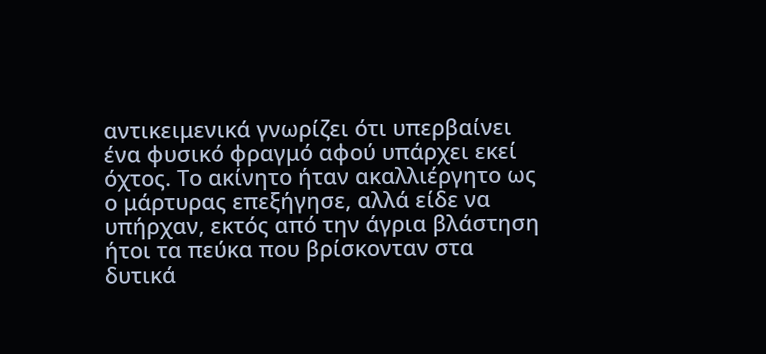αντικειμενικά γνωρίζει ότι υπερβαίνει ένα φυσικό φραγμό αφού υπάρχει εκεί όχτος. Το ακίνητο ήταν ακαλλιέργητο ως ο μάρτυρας επεξήγησε, αλλά είδε να υπήρχαν, εκτός από την άγρια βλάστηση ήτοι τα πεύκα που βρίσκονταν στα δυτικά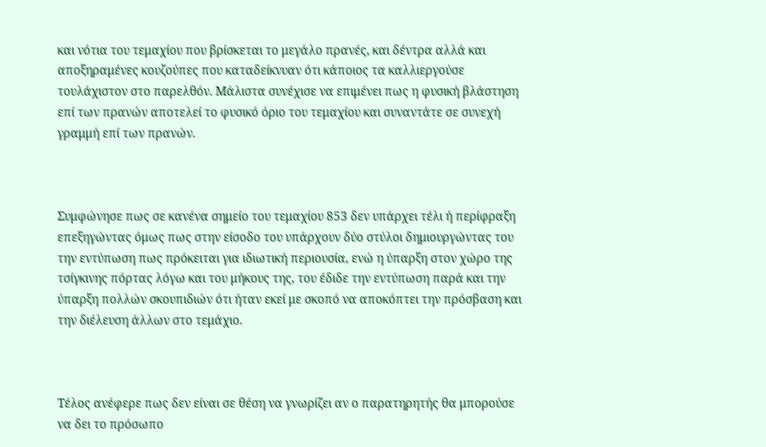και νότια του τεμαχίου που βρίσκεται το μεγάλο πρανές, και δέντρα αλλά και αποξηραμένες κουζούπες που καταδείκνυαν ότι κάποιος τα καλλιεργούσε τουλάχιστον στο παρελθόν. Μάλιστα συνέχισε να επιμένει πως η φυσική βλάστηση επί των πρανών αποτελεί το φυσικό όριο του τεμαχίου και συναντάτε σε συνεχή γραμμή επί των πρανών.



Συμφώνησε πως σε κανένα σημείο του τεμαχίου 853 δεν υπάρχει τέλι ή περίφραξη επεξηγώντας όμως πως στην είσοδο του υπάρχουν δύο στύλοι δημιουργώντας του την εντύπωση πως πρόκειται για ιδιωτική περιουσία, ενώ η ύπαρξη στον χώρο της τσίγκινης πόρτας λόγω και του μήκους της, του έδιδε την εντύπωση παρά και την ύπαρξη πολλών σκουπιδιών ότι ήταν εκεί με σκοπό να αποκόπτει την πρόσβαση και την διέλευση άλλων στο τεμάχιο.



Τέλος ανέφερε πως δεν είναι σε θέση να γνωρίζει αν ο παρατηρητής θα μπορούσε να δει το πρόσωπο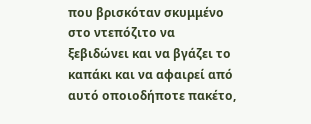που βρισκόταν σκυμμένο στο ντεπόζιτο να ξεβιδώνει και να βγάζει το καπάκι και να αφαιρεί από αυτό οποιοδήποτε πακέτο,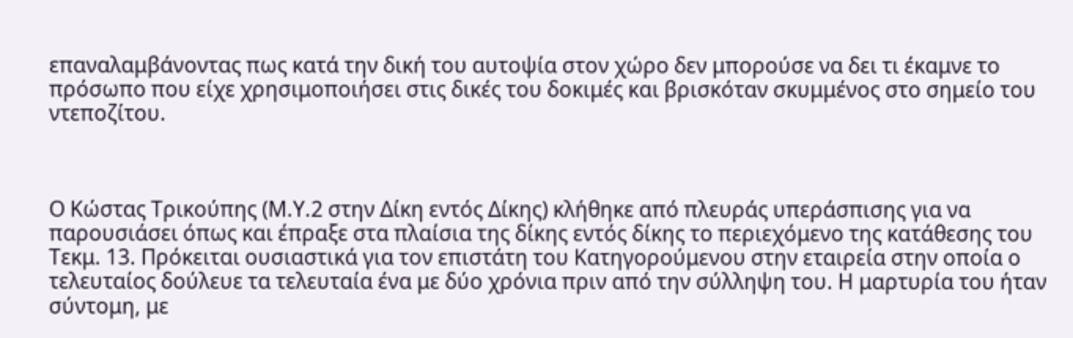επαναλαμβάνοντας πως κατά την δική του αυτοψία στον χώρο δεν μπορούσε να δει τι έκαμνε το πρόσωπο που είχε χρησιμοποιήσει στις δικές του δοκιμές και βρισκόταν σκυμμένος στο σημείο του ντεποζίτου.



Ο Κώστας Τρικούπης (Μ.Υ.2 στην Δίκη εντός Δίκης) κλήθηκε από πλευράς υπεράσπισης για να παρουσιάσει όπως και έπραξε στα πλαίσια της δίκης εντός δίκης το περιεχόμενο της κατάθεσης του Τεκμ. 13. Πρόκειται ουσιαστικά για τον επιστάτη του Κατηγορούμενου στην εταιρεία στην οποία ο τελευταίος δούλευε τα τελευταία ένα με δύο χρόνια πριν από την σύλληψη του. Η μαρτυρία του ήταν σύντομη, με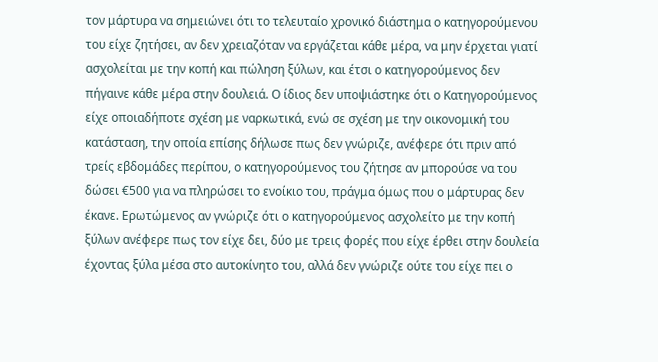τον μάρτυρα να σημειώνει ότι το τελευταίο χρονικό διάστημα ο κατηγορούμενου του είχε ζητήσει, αν δεν χρειαζόταν να εργάζεται κάθε μέρα, να μην έρχεται γιατί ασχολείται με την κοπή και πώληση ξύλων, και έτσι ο κατηγορούμενος δεν πήγαινε κάθε μέρα στην δουλειά. Ο ίδιος δεν υποψιάστηκε ότι ο Κατηγορούμενος είχε οποιαδήποτε σχέση με ναρκωτικά, ενώ σε σχέση με την οικονομική του κατάσταση, την οποία επίσης δήλωσε πως δεν γνώριζε, ανέφερε ότι πριν από τρείς εβδομάδες περίπου, ο κατηγορούμενος του ζήτησε αν μπορούσε να του δώσει €500 για να πληρώσει το ενοίκιο του, πράγμα όμως που ο μάρτυρας δεν έκανε. Ερωτώμενος αν γνώριζε ότι ο κατηγορούμενος ασχολείτο με την κοπή ξύλων ανέφερε πως τον είχε δει, δύο με τρεις φορές που είχε έρθει στην δουλεία έχοντας ξύλα μέσα στο αυτοκίνητο του, αλλά δεν γνώριζε ούτε του είχε πει ο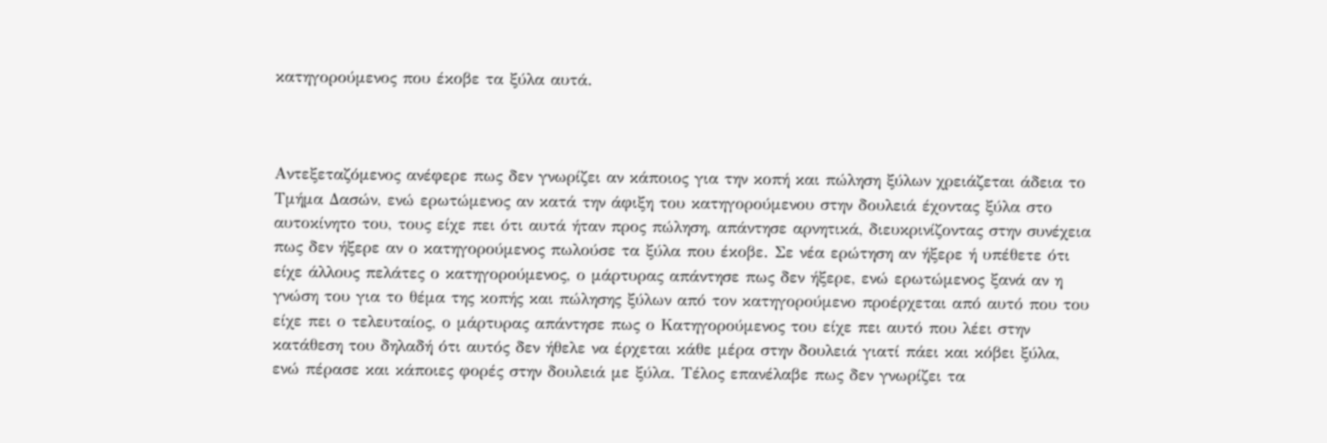κατηγορούμενος που έκοβε τα ξύλα αυτά.



Αντεξεταζόμενος ανέφερε πως δεν γνωρίζει αν κάποιος για την κοπή και πώληση ξύλων χρειάζεται άδεια το Τμήμα Δασών, ενώ ερωτώμενος αν κατά την άφιξη του κατηγορούμενου στην δουλειά έχοντας ξύλα στο αυτοκίνητο του, τους είχε πει ότι αυτά ήταν προς πώληση, απάντησε αρνητικά, διευκρινίζοντας στην συνέχεια πως δεν ήξερε αν ο κατηγορούμενος πωλούσε τα ξύλα που έκοβε. Σε νέα ερώτηση αν ήξερε ή υπέθετε ότι είχε άλλους πελάτες ο κατηγορούμενος, ο μάρτυρας απάντησε πως δεν ήξερε, ενώ ερωτώμενος ξανά αν η γνώση του για το θέμα της κοπής και πώλησης ξύλων από τον κατηγορούμενο προέρχεται από αυτό που του είχε πει ο τελευταίος, ο μάρτυρας απάντησε πως ο Κατηγορούμενος του είχε πει αυτό που λέει στην κατάθεση του δηλαδή ότι αυτός δεν ήθελε να έρχεται κάθε μέρα στην δουλειά γιατί πάει και κόβει ξύλα, ενώ πέρασε και κάποιες φορές στην δουλειά με ξύλα. Τέλος επανέλαβε πως δεν γνωρίζει τα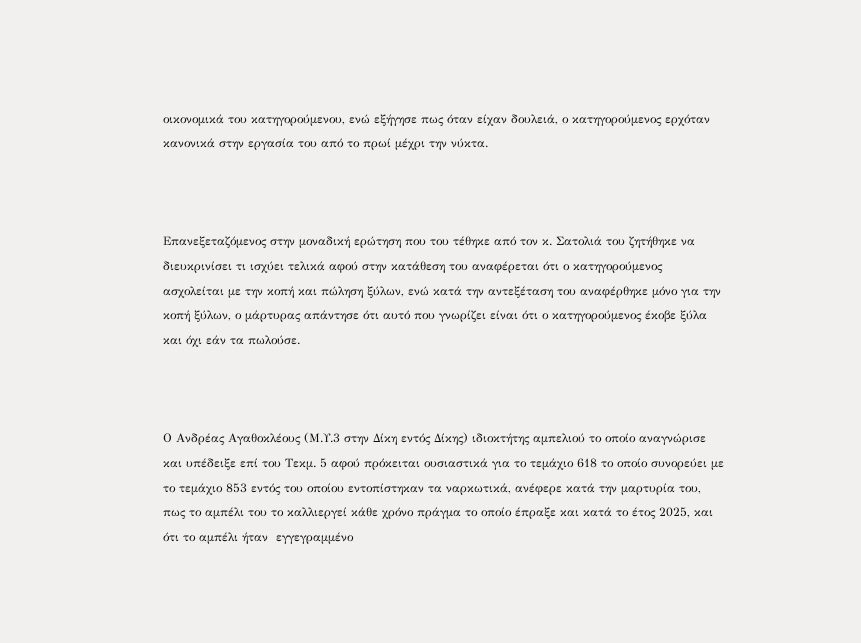οικονομικά του κατηγορούμενου, ενώ εξήγησε πως όταν είχαν δουλειά, ο κατηγορούμενος ερχόταν κανονικά στην εργασία του από το πρωί μέχρι την νύκτα.



Επανεξεταζόμενος στην μοναδική ερώτηση που του τέθηκε από τον κ. Σατολιά του ζητήθηκε να διευκρινίσει τι ισχύει τελικά αφού στην κατάθεση του αναφέρεται ότι ο κατηγορούμενος ασχολείται με την κοπή και πώληση ξύλων, ενώ κατά την αντεξέταση του αναφέρθηκε μόνο για την κοπή ξύλων, ο μάρτυρας απάντησε ότι αυτό που γνωρίζει είναι ότι ο κατηγορούμενος έκοβε ξύλα και όχι εάν τα πωλούσε.



Ο Ανδρέας Αγαθοκλέους (Μ.Υ.3 στην Δίκη εντός Δίκης) ιδιοκτήτης αμπελιού το οποίο αναγνώρισε και υπέδειξε επί του Τεκμ. 5 αφού πρόκειται ουσιαστικά για το τεμάχιο 618 το οποίο συνορεύει με το τεμάχιο 853 εντός του οποίου εντοπίστηκαν τα ναρκωτικά, ανέφερε κατά την μαρτυρία του, πως το αμπέλι του το καλλιεργεί κάθε χρόνο πράγμα το οποίο έπραξε και κατά το έτος 2025, και ότι το αμπέλι ήταν  εγγεγραμμένο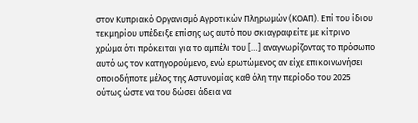στον Κυπριακό Οργανισμό Αγροτικών Πληρωμών (ΚΟΑΠ). Επί του ίδιου τεκμηρίου υπέδειξε επίσης ως αυτό που σκιαγραφείτε με κίτρινο χρώμα ότι πρόκειται για το αμπέλι του […] αναγνωρίζοντας το πρόσωπο αυτό ως τον κατηγορούμενο, ενώ ερωτώμενος αν είχε επικοινωνήσει οποιοδήποτε μέλος της Αστυνομίας καθ όλη την περίοδο του 2025 ούτως ώστε να του δώσει άδεια να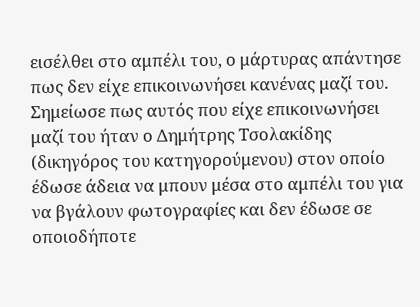εισέλθει στο αμπέλι του, ο μάρτυρας απάντησε πως δεν είχε επικοινωνήσει κανένας μαζί του. Σημείωσε πως αυτός που είχε επικοινωνήσει μαζί του ήταν ο Δημήτρης Τσολακίδης (δικηγόρος του κατηγορούμενου) στον οποίο έδωσε άδεια να μπουν μέσα στο αμπέλι του για να βγάλουν φωτογραφίες και δεν έδωσε σε οποιοδήποτε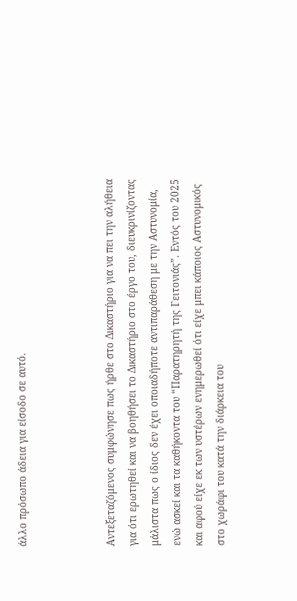άλλο πρόσωπο άδεια για είσοδο σε αυτό.



Αντεξεταζόμενος συμφώνησε πως ήρθε στο Δικαστήριο για να πει την αλήθεια για ότι ερωτηθεί και να βοηθήσει το Δικαστήριο στο έργο του, διευκρινίζοντας μάλιστα πως ο ίδιος δεν έχει οποιαδήποτε αντιπαράθεση με την Αστυνομία, ενώ ασκεί και τα καθήκοντα του “Παρατηρητή της Γειτονιάς”. Εντός του 2025 και αφού είχε εκ των υστέρων ενημερωθεί ότι είχε μπει κάποιος Αστυνομικός στο χωράφι του κατά την διάρκεια του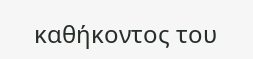καθήκοντος του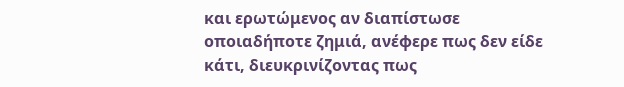και ερωτώμενος αν διαπίστωσε οποιαδήποτε ζημιά, ανέφερε πως δεν είδε κάτι, διευκρινίζοντας πως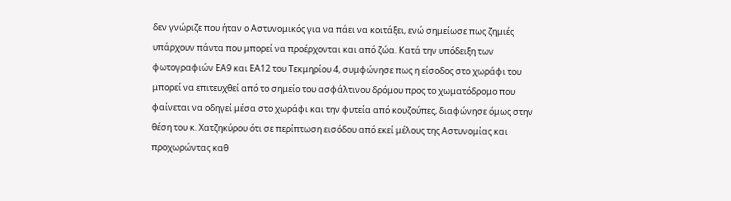δεν γνώριζε που ήταν ο Αστυνομικός για να πάει να κοιτάξει, ενώ σημείωσε πως ζημιές υπάρχουν πάντα που μπορεί να προέρχονται και από ζώα. Κατά την υπόδειξη των φωτογραφιών ΕΑ9 και ΕΑ12 του Τεκμηρίου 4, συμφώνησε πως η είσοδος στο χωράφι του μπορεί να επιτευχθεί από το σημείο του ασφάλτινου δρόμου προς το χωματόδρομο που φαίνεται να οδηγεί μέσα στο χωράφι και την φυτεία από κουζούπες, διαφώνησε όμως στην θέση του κ. Χατζηκύρου ότι σε περίπτωση εισόδου από εκεί μέλους της Αστυνομίας και προχωρώντας καθ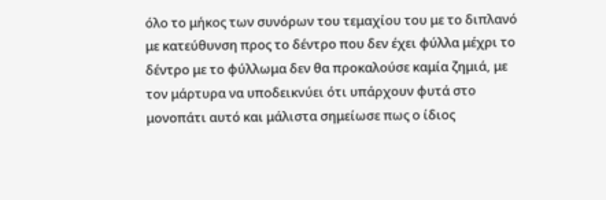όλο το μήκος των συνόρων του τεμαχίου του με το διπλανό με κατεύθυνση προς το δέντρο που δεν έχει φύλλα μέχρι το δέντρο με το φύλλωμα δεν θα προκαλούσε καμία ζημιά, με τον μάρτυρα να υποδεικνύει ότι υπάρχουν φυτά στο μονοπάτι αυτό και μάλιστα σημείωσε πως ο ίδιος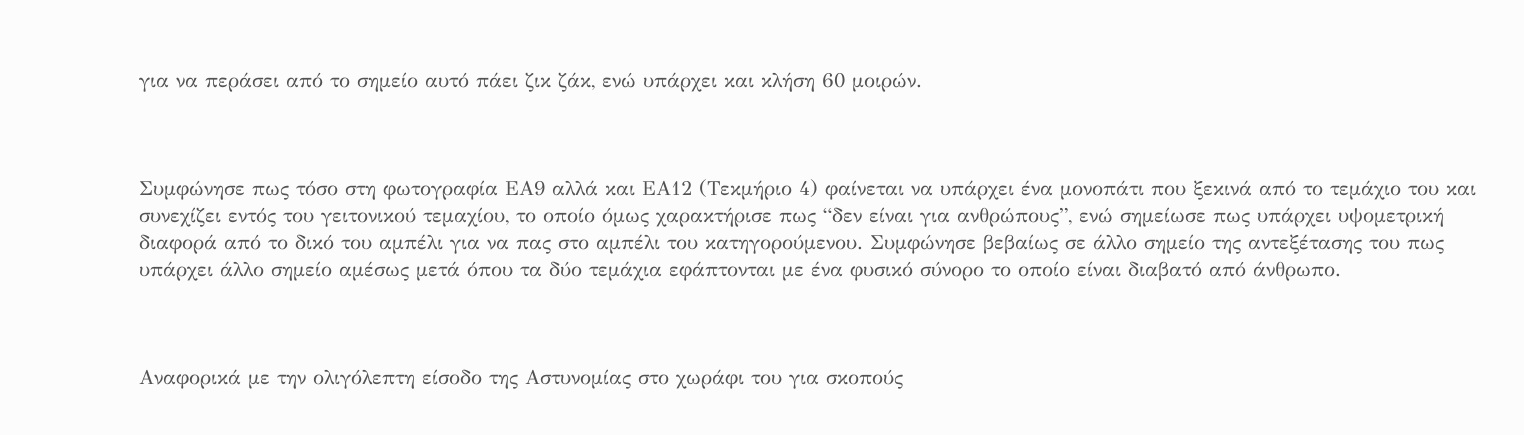για να περάσει από το σημείο αυτό πάει ζικ ζάκ, ενώ υπάρχει και κλήση 60 μοιρών.



Συμφώνησε πως τόσο στη φωτογραφία ΕΑ9 αλλά και ΕΑ12 (Τεκμήριο 4) φαίνεται να υπάρχει ένα μονοπάτι που ξεκινά από το τεμάχιο του και συνεχίζει εντός του γειτονικού τεμαχίου, το οποίο όμως χαρακτήρισε πως “δεν είναι για ανθρώπους”, ενώ σημείωσε πως υπάρχει υψομετρική διαφορά από το δικό του αμπέλι για να πας στο αμπέλι του κατηγορούμενου. Συμφώνησε βεβαίως σε άλλο σημείο της αντεξέτασης του πως υπάρχει άλλο σημείο αμέσως μετά όπου τα δύο τεμάχια εφάπτονται με ένα φυσικό σύνορο το οποίο είναι διαβατό από άνθρωπο.



Αναφορικά με την ολιγόλεπτη είσοδο της Αστυνομίας στο χωράφι του για σκοπούς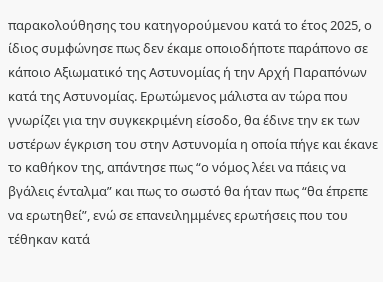παρακολούθησης του κατηγορούμενου κατά το έτος 2025, ο ίδιος συμφώνησε πως δεν έκαμε οποιοδήποτε παράπονο σε κάποιο Αξιωματικό της Αστυνομίας ή την Αρχή Παραπόνων κατά της Αστυνομίας. Ερωτώμενος μάλιστα αν τώρα που γνωρίζει για την συγκεκριμένη είσοδο, θα έδινε την εκ των υστέρων έγκριση του στην Αστυνομία η οποία πήγε και έκανε το καθήκον της, απάντησε πως “ο νόμος λέει να πάεις να βγάλεις ένταλμα” και πως το σωστό θα ήταν πως “θα έπρεπε να ερωτηθεί”, ενώ σε επανειλημμένες ερωτήσεις που του τέθηκαν κατά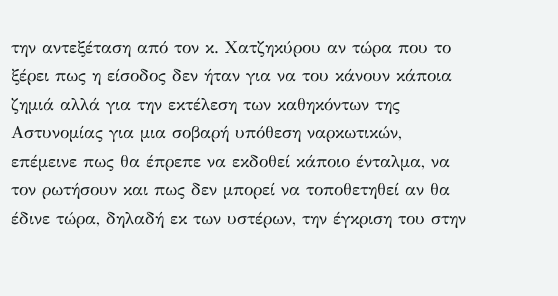την αντεξέταση από τον κ. Χατζηκύρου αν τώρα που το ξέρει πως η είσοδος δεν ήταν για να του κάνουν κάποια ζημιά αλλά για την εκτέλεση των καθηκόντων της Αστυνομίας για μια σοβαρή υπόθεση ναρκωτικών, επέμεινε πως θα έπρεπε να εκδοθεί κάποιο ένταλμα, να τον ρωτήσουν και πως δεν μπορεί να τοποθετηθεί αν θα έδινε τώρα, δηλαδή εκ των υστέρων, την έγκριση του στην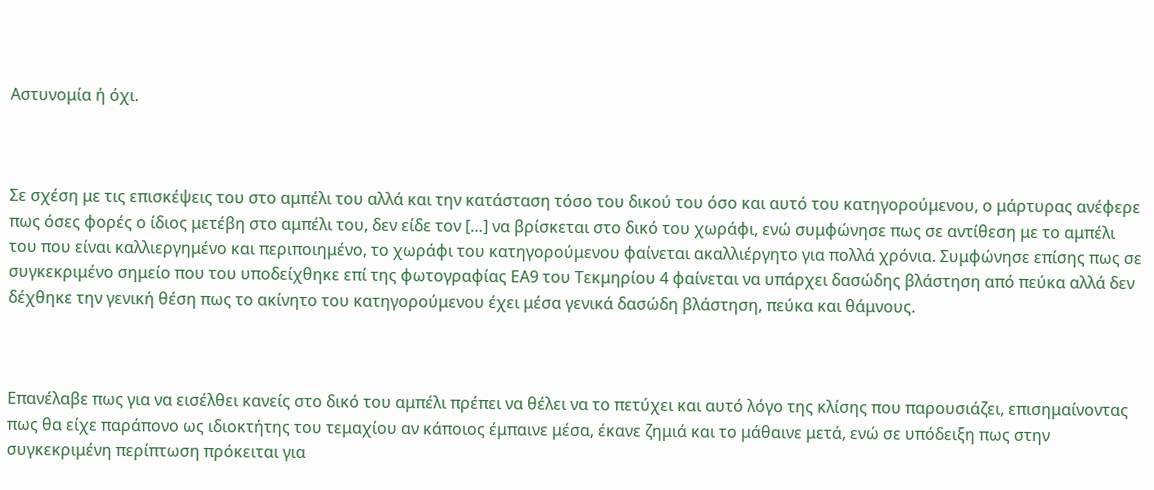Αστυνομία ή όχι.



Σε σχέση με τις επισκέψεις του στο αμπέλι του αλλά και την κατάσταση τόσο του δικού του όσο και αυτό του κατηγορούμενου, ο μάρτυρας ανέφερε πως όσες φορές ο ίδιος μετέβη στο αμπέλι του, δεν είδε τον […] να βρίσκεται στο δικό του χωράφι, ενώ συμφώνησε πως σε αντίθεση με το αμπέλι του που είναι καλλιεργημένο και περιποιημένο, το χωράφι του κατηγορούμενου φαίνεται ακαλλιέργητο για πολλά χρόνια. Συμφώνησε επίσης πως σε συγκεκριμένο σημείο που του υποδείχθηκε επί της φωτογραφίας ΕΑ9 του Τεκμηρίου 4 φαίνεται να υπάρχει δασώδης βλάστηση από πεύκα αλλά δεν δέχθηκε την γενική θέση πως το ακίνητο του κατηγορούμενου έχει μέσα γενικά δασώδη βλάστηση, πεύκα και θάμνους.



Επανέλαβε πως για να εισέλθει κανείς στο δικό του αμπέλι πρέπει να θέλει να το πετύχει και αυτό λόγο της κλίσης που παρουσιάζει, επισημαίνοντας πως θα είχε παράπονο ως ιδιοκτήτης του τεμαχίου αν κάποιος έμπαινε μέσα, έκανε ζημιά και το μάθαινε μετά, ενώ σε υπόδειξη πως στην συγκεκριμένη περίπτωση πρόκειται για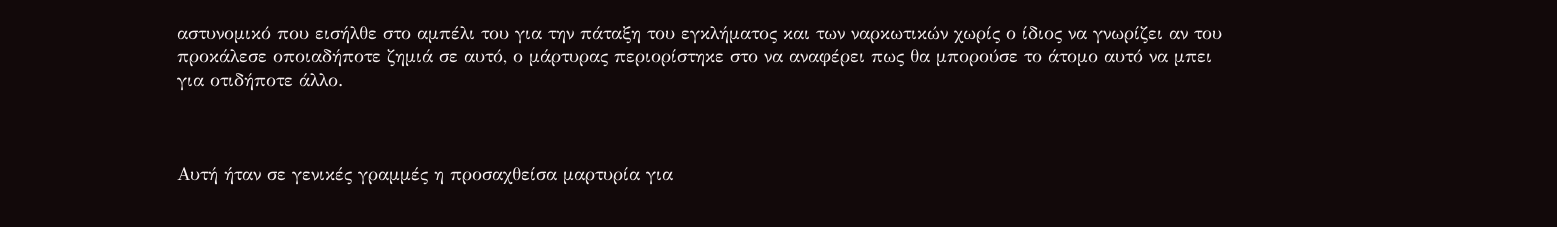αστυνομικό που εισήλθε στο αμπέλι του για την πάταξη του εγκλήματος και των ναρκωτικών χωρίς ο ίδιος να γνωρίζει αν του προκάλεσε οποιαδήποτε ζημιά σε αυτό, ο μάρτυρας περιορίστηκε στο να αναφέρει πως θα μπορούσε το άτομο αυτό να μπει για οτιδήποτε άλλο.



Αυτή ήταν σε γενικές γραμμές η προσαχθείσα μαρτυρία για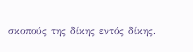σκοπούς της δίκης εντός δίκης.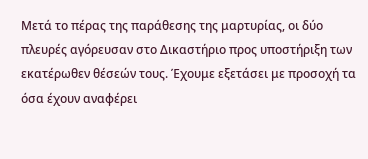Μετά το πέρας της παράθεσης της μαρτυρίας, οι δύο πλευρές αγόρευσαν στο Δικαστήριο προς υποστήριξη των εκατέρωθεν θέσεών τους. Έχουμε εξετάσει με προσοχή τα όσα έχουν αναφέρει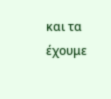και τα έχουμε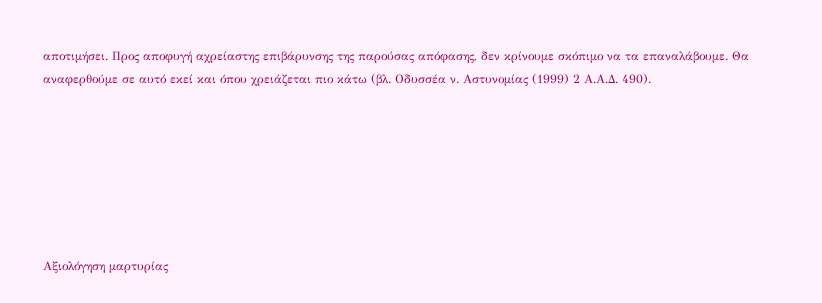αποτιμήσει. Προς αποφυγή αχρείαστης επιβάρυνσης της παρούσας απόφασης, δεν κρίνουμε σκόπιμο να τα επαναλάβουμε. Θα αναφερθούμε σε αυτό εκεί και όπου χρειάζεται πιο κάτω (βλ. Οδυσσέα ν. Αστυνομίας (1999) 2 Α.Α.Δ. 490).







Αξιολόγηση μαρτυρίας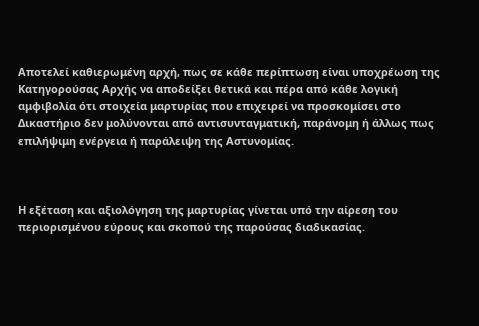Αποτελεί καθιερωμένη αρχή, πως σε κάθε περίπτωση είναι υποχρέωση της Κατηγορούσας Αρχής να αποδείξει θετικά και πέρα από κάθε λογική αμφιβολία ότι στοιχεία μαρτυρίας που επιχειρεί να προσκομίσει στο Δικαστήριο δεν μολύνονται από αντισυνταγματική, παράνομη ή άλλως πως επιλήψιμη ενέργεια ή παράλειψη της Αστυνομίας.



Η εξέταση και αξιολόγηση της μαρτυρίας γίνεται υπό την αίρεση του περιορισμένου εύρους και σκοπού της παρούσας διαδικασίας.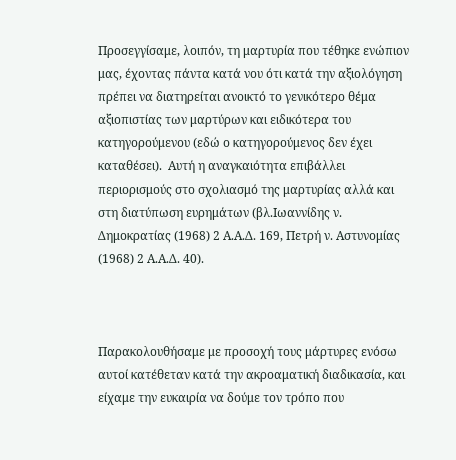Προσεγγίσαμε, λοιπόν, τη μαρτυρία που τέθηκε ενώπιον μας, έχοντας πάντα κατά νου ότι κατά την αξιολόγηση πρέπει να διατηρείται ανοικτό το γενικότερο θέμα αξιοπιστίας των μαρτύρων και ειδικότερα του κατηγορούμενου (εδώ ο κατηγορoύμενος δεν έχει καταθέσει).  Αυτή η αναγκαιότητα επιβάλλει περιορισμούς στο σχολιασμό της μαρτυρίας αλλά και στη διατύπωση ευρημάτων (βλ.Ιωαννίδης ν. Δημοκρατίας (1968) 2 Α.Α.Δ. 169, Πετρή ν. Αστυνομίας (1968) 2 Α.Α.Δ. 40).



Παρακολουθήσαμε με προσοχή τους μάρτυρες ενόσω αυτοί κατέθεταν κατά την ακροαματική διαδικασία, και είχαμε την ευκαιρία να δούμε τον τρόπο που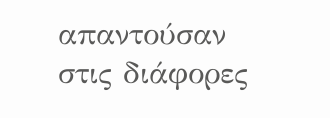απαντούσαν στις διάφορες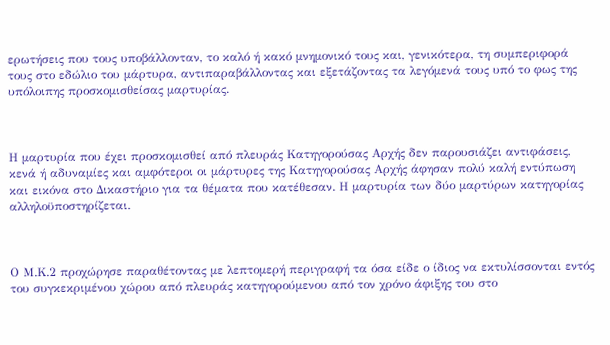ερωτήσεις που τους υποβάλλονταν, το καλό ή κακό μνημονικό τους και, γενικότερα, τη συμπεριφορά τους στο εδώλιο του μάρτυρα, αντιπαραβάλλοντας και εξετάζοντας τα λεγόμενά τους υπό το φως της υπόλοιπης προσκομισθείσας μαρτυρίας.



Η μαρτυρία που έχει προσκομισθεί από πλευράς Κατηγορούσας Αρχής δεν παρουσιάζει αντιφάσεις, κενά ή αδυναμίες και αμφότεροι οι μάρτυρες της Κατηγορούσας Αρχής άφησαν πολύ καλή εντύπωση και εικόνα στο Δικαστήριο για τα θέματα που κατέθεσαν. Η μαρτυρία των δύο μαρτύρων κατηγορίας αλληλοϋποστηρίζεται.



Ο Μ.Κ.2 προχώρησε παραθέτοντας με λεπτομερή περιγραφή τα όσα είδε ο ίδιος να εκτυλίσσονται εντός του συγκεκριμένου χώρου από πλευράς κατηγορούμενου από τον χρόνο άφιξης του στο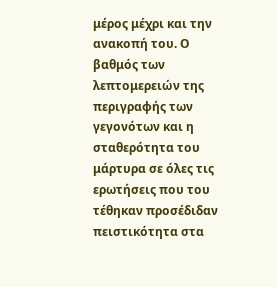μέρος μέχρι και την ανακοπή του. Ο βαθμός των λεπτομερειών της περιγραφής των γεγονότων και η σταθερότητα του μάρτυρα σε όλες τις ερωτήσεις που του τέθηκαν προσέδιδαν πειστικότητα στα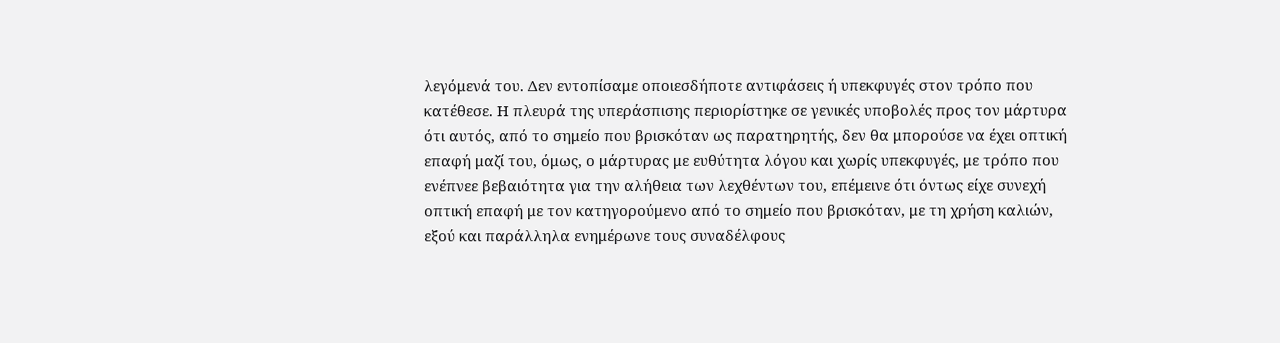λεγόμενά του. Δεν εντοπίσαμε οποιεσδήποτε αντιφάσεις ή υπεκφυγές στον τρόπο που κατέθεσε. Η πλευρά της υπεράσπισης περιορίστηκε σε γενικές υποβολές προς τον μάρτυρα ότι αυτός, από το σημείο που βρισκόταν ως παρατηρητής, δεν θα μπορούσε να έχει οπτική επαφή μαζί του, όμως, ο μάρτυρας με ευθύτητα λόγου και χωρίς υπεκφυγές, με τρόπο που ενέπνεε βεβαιότητα για την αλήθεια των λεχθέντων του, επέμεινε ότι όντως είχε συνεχή οπτική επαφή με τον κατηγορούμενο από το σημείο που βρισκόταν, με τη χρήση καλιών, εξού και παράλληλα ενημέρωνε τους συναδέλφους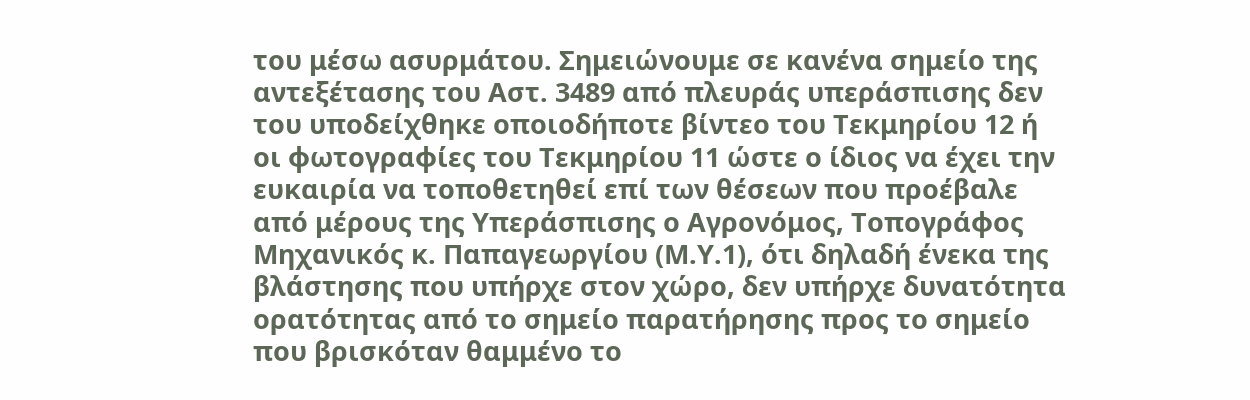του μέσω ασυρμάτου. Σημειώνουμε σε κανένα σημείο της αντεξέτασης του Αστ. 3489 από πλευράς υπεράσπισης δεν του υποδείχθηκε οποιοδήποτε βίντεο του Τεκμηρίου 12 ή οι φωτογραφίες του Τεκμηρίου 11 ώστε ο ίδιος να έχει την ευκαιρία να τοποθετηθεί επί των θέσεων που προέβαλε από μέρους της Υπεράσπισης ο Αγρονόμος, Τοπογράφος Μηχανικός κ. Παπαγεωργίου (Μ.Υ.1), ότι δηλαδή ένεκα της βλάστησης που υπήρχε στον χώρο, δεν υπήρχε δυνατότητα ορατότητας από το σημείο παρατήρησης προς το σημείο που βρισκόταν θαμμένο το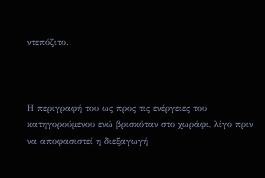ντεπόζιτο.



Η περιγραφή του ως προς τις ενέργειες του κατηγορούμενου ενώ βρισκόταν στο χωράφι, λίγο πριν να αποφασιστεί η διεξαγωγή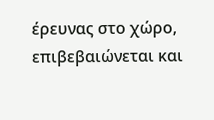έρευνας στο χώρο,  επιβεβαιώνεται και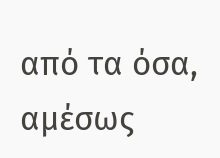από τα όσα, αμέσως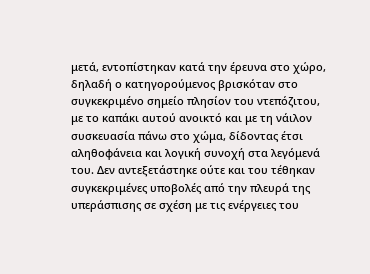μετά, εντοπίστηκαν κατά την έρευνα στο χώρο, δηλαδή ο κατηγορούμενος βρισκόταν στο συγκεκριμένο σημείο πλησίον του ντεπόζιτου, με το καπάκι αυτού ανοικτό και με τη νάιλον συσκευασία πάνω στο χώμα, δίδοντας έτσι αληθοφάνεια και λογική συνοχή στα λεγόμενά του. Δεν αντεξετάστηκε ούτε και του τέθηκαν συγκεκριμένες υποβολές από την πλευρά της υπεράσπισης σε σχέση με τις ενέργειες του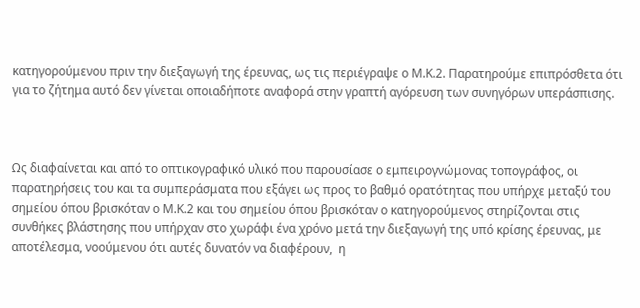κατηγορούμενου πριν την διεξαγωγή της έρευνας, ως τις περιέγραψε ο Μ.Κ.2. Παρατηρούμε επιπρόσθετα ότι για το ζήτημα αυτό δεν γίνεται οποιαδήποτε αναφορά στην γραπτή αγόρευση των συνηγόρων υπεράσπισης.



Ως διαφαίνεται και από το οπτικογραφικό υλικό που παρουσίασε ο εμπειρογνώμονας τοπογράφος, οι παρατηρήσεις του και τα συμπεράσματα που εξάγει ως προς το βαθμό ορατότητας που υπήρχε μεταξύ του σημείου όπου βρισκόταν ο Μ.Κ.2 και του σημείου όπου βρισκόταν ο κατηγορούμενος στηρίζονται στις συνθήκες βλάστησης που υπήρχαν στο χωράφι ένα χρόνο μετά την διεξαγωγή της υπό κρίσης έρευνας, με αποτέλεσμα, νοούμενου ότι αυτές δυνατόν να διαφέρουν,  η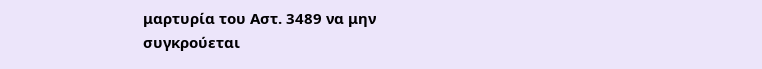μαρτυρία του Αστ. 3489 να μην συγκρούεται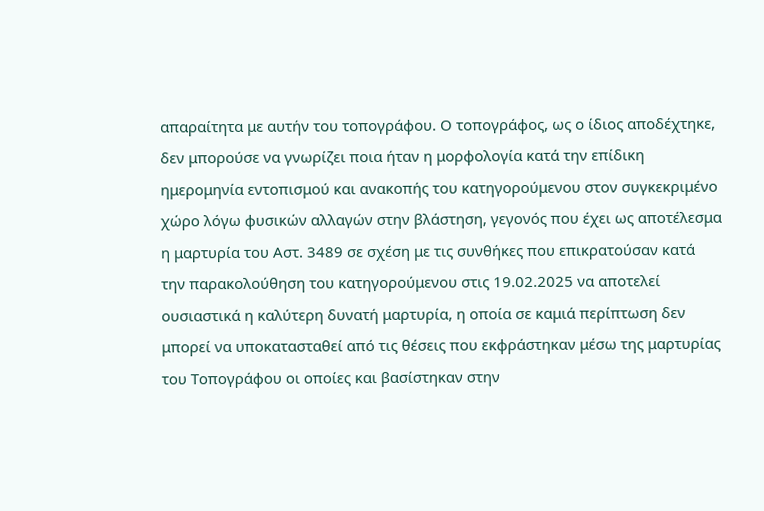απαραίτητα με αυτήν του τοπογράφου. Ο τοπογράφος, ως ο ίδιος αποδέχτηκε, δεν μπορούσε να γνωρίζει ποια ήταν η μορφολογία κατά την επίδικη ημερομηνία εντοπισμού και ανακοπής του κατηγορούμενου στον συγκεκριμένο χώρο λόγω φυσικών αλλαγών στην βλάστηση, γεγονός που έχει ως αποτέλεσμα η μαρτυρία του Αστ. 3489 σε σχέση με τις συνθήκες που επικρατούσαν κατά την παρακολούθηση του κατηγορούμενου στις 19.02.2025 να αποτελεί ουσιαστικά η καλύτερη δυνατή μαρτυρία, η οποία σε καμιά περίπτωση δεν μπορεί να υποκατασταθεί από τις θέσεις που εκφράστηκαν μέσω της μαρτυρίας του Τοπογράφου οι οποίες και βασίστηκαν στην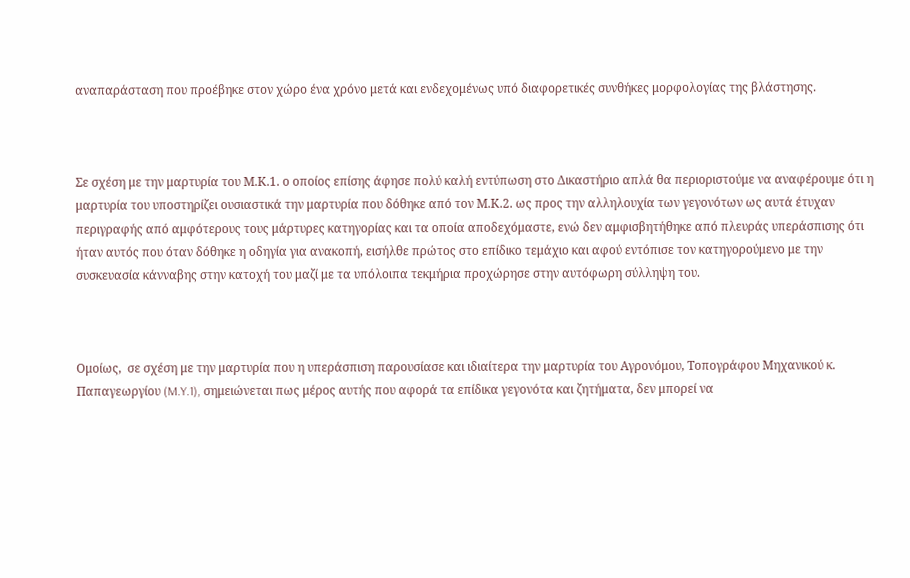αναπαράσταση που προέβηκε στον χώρο ένα χρόνο μετά και ενδεχομένως υπό διαφορετικές συνθήκες μορφολογίας της βλάστησης.



Σε σχέση με την μαρτυρία του Μ.Κ.1. ο οποίος επίσης άφησε πολύ καλή εντύπωση στο Δικαστήριο απλά θα περιοριστούμε να αναφέρουμε ότι η μαρτυρία του υποστηρίζει ουσιαστικά την μαρτυρία που δόθηκε από τον Μ.Κ.2. ως προς την αλληλουχία των γεγονότων ως αυτά έτυχαν περιγραφής από αμφότερους τους μάρτυρες κατηγορίας και τα οποία αποδεχόμαστε, ενώ δεν αμφισβητήθηκε από πλευράς υπεράσπισης ότι ήταν αυτός που όταν δόθηκε η οδηγία για ανακοπή, εισήλθε πρώτος στο επίδικο τεμάχιο και αφού εντόπισε τον κατηγορούμενο με την συσκευασία κάνναβης στην κατοχή του μαζί με τα υπόλοιπα τεκμήρια προχώρησε στην αυτόφωρη σύλληψη του.



Ομοίως,  σε σχέση με την μαρτυρία που η υπεράσπιση παρουσίασε και ιδιαίτερα την μαρτυρία του Αγρονόμου, Τοπογράφου Μηχανικού κ. Παπαγεωργίου (M.Y.1), σημειώνεται πως μέρος αυτής που αφορά τα επίδικα γεγονότα και ζητήματα, δεν μπορεί να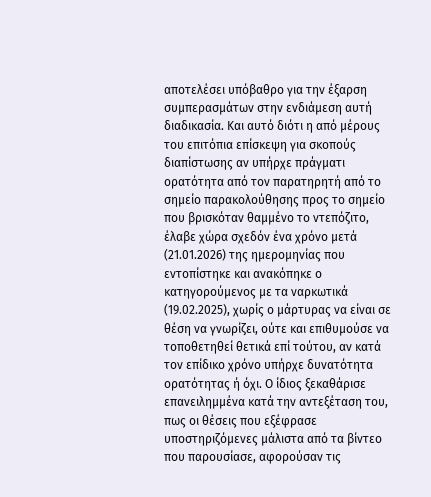αποτελέσει υπόβαθρο για την έξαρση συμπερασμάτων στην ενδιάμεση αυτή διαδικασία. Και αυτό διότι η από μέρους του επιτόπια επίσκεψη για σκοπούς διαπίστωσης αν υπήρχε πράγματι ορατότητα από τον παρατηρητή από το σημείο παρακολούθησης προς το σημείο που βρισκόταν θαμμένο το ντεπόζιτο, έλαβε χώρα σχεδόν ένα χρόνο μετά (21.01.2026) της ημερομηνίας που εντοπίστηκε και ανακόπηκε ο κατηγορούμενος με τα ναρκωτικά (19.02.2025), χωρίς ο μάρτυρας να είναι σε θέση να γνωρίζει, ούτε και επιθυμούσε να τοποθετηθεί θετικά επί τούτου, αν κατά τον επίδικο χρόνο υπήρχε δυνατότητα ορατότητας ή όχι. Ο ίδιος ξεκαθάρισε επανειλημμένα κατά την αντεξέταση του, πως οι θέσεις που εξέφρασε υποστηριζόμενες μάλιστα από τα βίντεο που παρουσίασε, αφορούσαν τις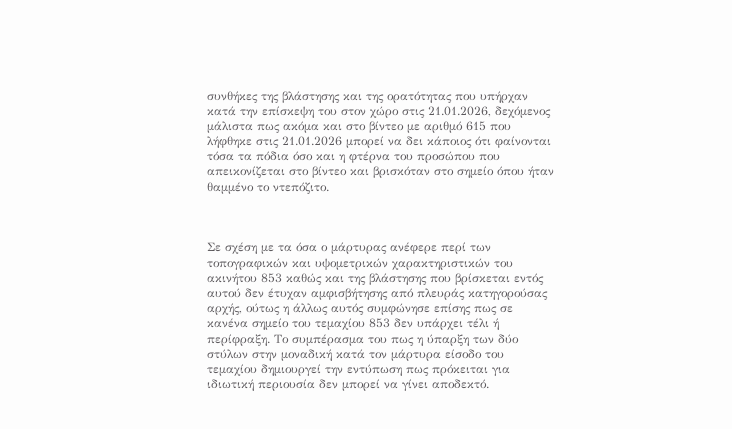συνθήκες της βλάστησης και της ορατότητας που υπήρχαν κατά την επίσκεψη του στον χώρο στις 21.01.2026, δεχόμενος μάλιστα πως ακόμα και στο βίντεο με αριθμό 615 που λήφθηκε στις 21.01.2026 μπορεί να δει κάποιος ότι φαίνονται τόσα τα πόδια όσο και η φτέρνα του προσώπου που απεικονίζεται στο βίντεο και βρισκόταν στο σημείο όπου ήταν θαμμένο το ντεπόζιτο.



Σε σχέση με τα όσα ο μάρτυρας ανέφερε περί των τοπογραφικών και υψομετρικών χαρακτηριστικών του ακινήτου 853 καθώς και της βλάστησης που βρίσκεται εντός αυτού δεν έτυχαν αμφισβήτησης από πλευράς κατηγορούσας αρχής, ούτως η άλλως αυτός συμφώνησε επίσης πως σε κανένα σημείο του τεμαχίου 853 δεν υπάρχει τέλι ή περίφραξη. Το συμπέρασμα του πως η ύπαρξη των δύο στύλων στην μοναδική κατά τον μάρτυρα είσοδο του τεμαχίου δημιουργεί την εντύπωση πως πρόκειται για ιδιωτική περιουσία δεν μπορεί να γίνει αποδεκτό.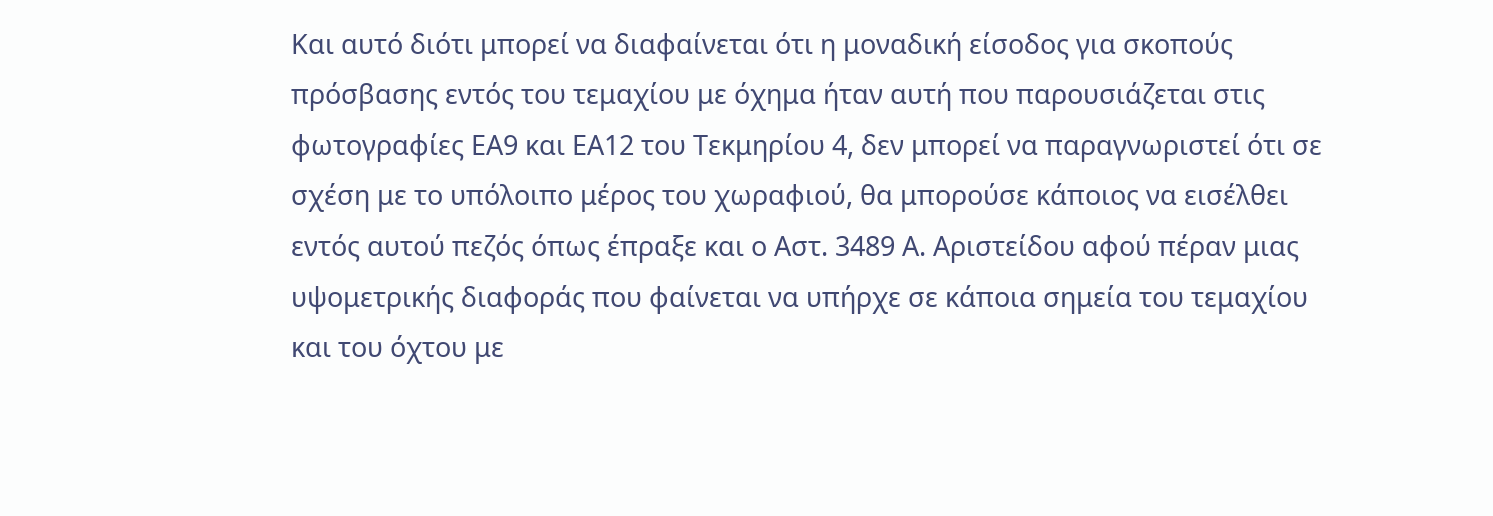Και αυτό διότι μπορεί να διαφαίνεται ότι η μοναδική είσοδος για σκοπούς πρόσβασης εντός του τεμαχίου με όχημα ήταν αυτή που παρουσιάζεται στις φωτογραφίες ΕΑ9 και ΕΑ12 του Τεκμηρίου 4, δεν μπορεί να παραγνωριστεί ότι σε σχέση με το υπόλοιπο μέρος του χωραφιού, θα μπορούσε κάποιος να εισέλθει εντός αυτού πεζός όπως έπραξε και ο Αστ. 3489 Α. Αριστείδου αφού πέραν μιας υψομετρικής διαφοράς που φαίνεται να υπήρχε σε κάποια σημεία του τεμαχίου και του όχτου με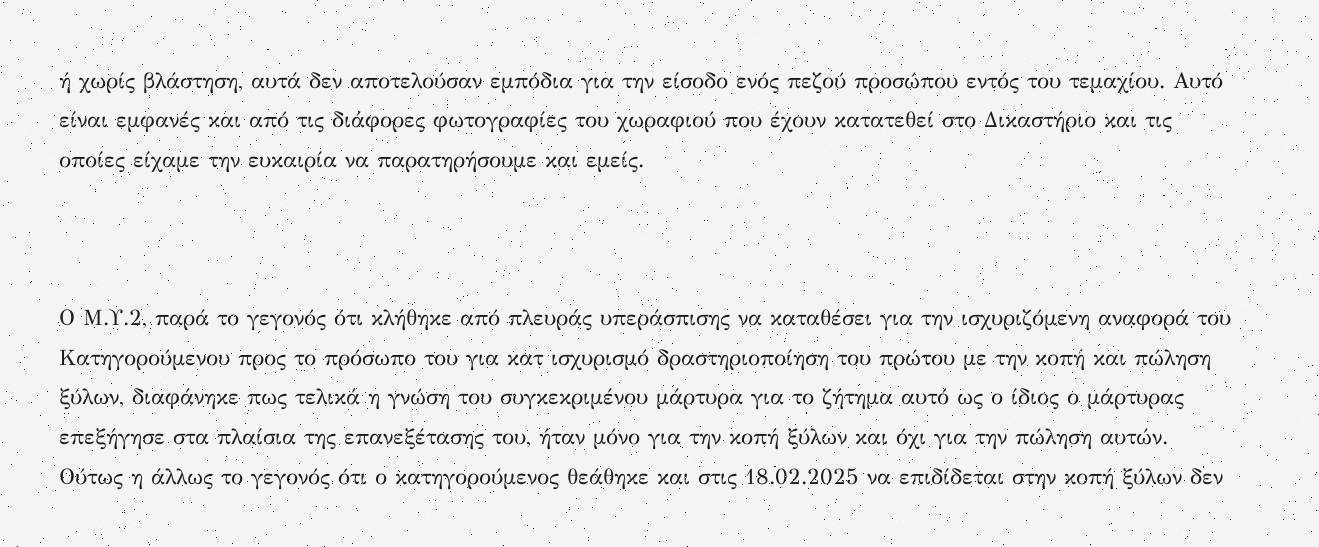ή χωρίς βλάστηση, αυτά δεν αποτελούσαν εμπόδια για την είσοδο ενός πεζού προσώπου εντός του τεμαχίου. Αυτό είναι εμφανές και από τις διάφορες φωτογραφίες του χωραφιού που έχουν κατατεθεί στο Δικαστήριο και τις οποίες είχαμε την ευκαιρία να παρατηρήσουμε και εμείς.



Ο Μ.Υ.2, παρά το γεγονός ότι κλήθηκε από πλευράς υπεράσπισης να καταθέσει για την ισχυριζόμενη αναφορά του Κατηγορούμενου προς το πρόσωπο του για κατ ισχυρισμό δραστηριοποίηση του πρώτου με την κοπή και πώληση ξύλων, διαφάνηκε πως τελικά η γνώση του συγκεκριμένου μάρτυρα για το ζήτημα αυτό ως ο ίδιος ο μάρτυρας επεξήγησε στα πλαίσια της επανεξέτασης του, ήταν μόνο για την κοπή ξύλων και όχι για την πώληση αυτών. Ούτως η άλλως το γεγονός ότι ο κατηγορούμενος θεάθηκε και στις 18.02.2025 να επιδίδεται στην κοπή ξύλων δεν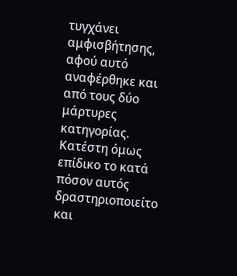τυγχάνει αμφισβήτησης, αφού αυτό αναφέρθηκε και από τους δύο μάρτυρες κατηγορίας. Κατέστη όμως επίδικο το κατά πόσον αυτός δραστηριοποιείτο και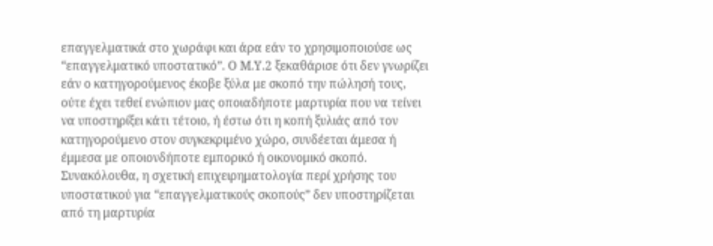επαγγελματικά στο χωράφι και άρα εάν το χρησιμοποιούσε ως “επαγγελματικό υποστατικό”. Ο Μ.Υ.2 ξεκαθάρισε ότι δεν γνωρίζει εάν ο κατηγορούμενος έκοβε ξύλα με σκοπό την πώλησή τους, ούτε έχει τεθεί ενώπιον μας οποιαδήποτε μαρτυρία που να τείνει να υποστηρίξει κάτι τέτοιο, ή έστω ότι η κοπή ξυλιάς από τον κατηγορούμενο στον συγκεκριμένο χώρο, συνδέεται άμεσα ή έμμεσα με οποιονδήποτε εμπορικό ή οικονομικό σκοπό. Συνακόλουθα, η σχετική επιχειρηματολογία περί χρήσης του υποστατικού για “επαγγελματικούς σκοπούς” δεν υποστηρίζεται από τη μαρτυρία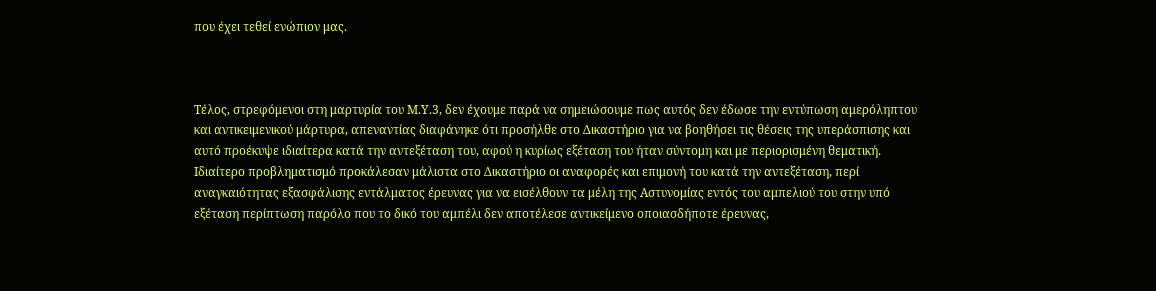που έχει τεθεί ενώπιον μας.



Τέλος, στρεφόμενοι στη μαρτυρία του Μ.Υ.3, δεν έχουμε παρά να σημειώσουμε πως αυτός δεν έδωσε την εντύπωση αμερόληπτου και αντικειμενικού μάρτυρα, απεναντίας διαφάνηκε ότι προσήλθε στο Δικαστήριο για να βοηθήσει τις θέσεις της υπεράσπισης και αυτό προέκυψε ιδιαίτερα κατά την αντεξέταση του, αφού η κυρίως εξέταση του ήταν σύντομη και με περιορισμένη θεματική. Ιδιαίτερο προβληματισμό προκάλεσαν μάλιστα στο Δικαστήριο οι αναφορές και επιμονή του κατά την αντεξέταση, περί αναγκαιότητας εξασφάλισης εντάλματος έρευνας για να εισέλθουν τα μέλη της Αστυνομίας εντός του αμπελιού του στην υπό εξέταση περίπτωση παρόλο που το δικό του αμπέλι δεν αποτέλεσε αντικείμενο οποιασδήποτε έρευνας,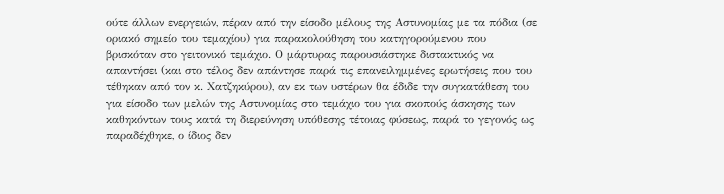ούτε άλλων ενεργειών, πέραν από την είσοδο μέλους της Αστυνομίας με τα πόδια (σε οριακό σημείο του τεμαχίου) για παρακολούθηση του κατηγορούμενου που βρισκόταν στο γειτονικό τεμάχιο. Ο μάρτυρας παρουσιάστηκε διστακτικός να απαντήσει (και στο τέλος δεν απάντησε παρά τις επανειλημμένες ερωτήσεις που του τέθηκαν από τον κ. Χατζηκύρου), αν εκ των υστέρων θα έδιδε την συγκατάθεση του για είσοδο των μελών της Αστυνομίας στο τεμάχιο του για σκοπούς άσκησης των καθηκόντων τους κατά τη διερεύνηση υπόθεσης τέτοιας φύσεως, παρά το γεγονός ως παραδέχθηκε, ο ίδιος δεν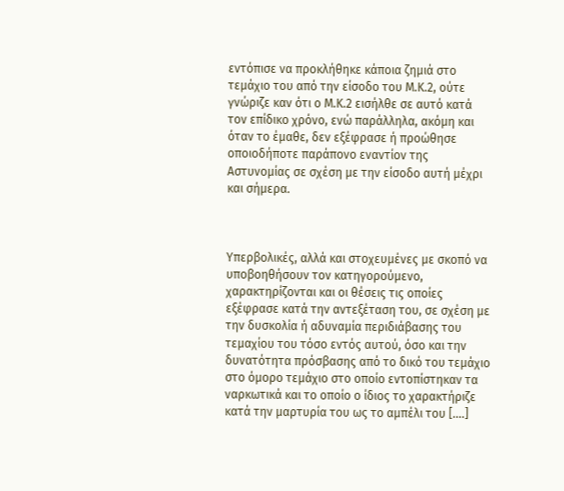εντόπισε να προκλήθηκε κάποια ζημιά στο τεμάχιο του από την είσοδο του Μ.Κ.2, ούτε γνώριζε καν ότι ο Μ.Κ.2 εισήλθε σε αυτό κατά τον επίδικο χρόνο, ενώ παράλληλα, ακόμη και όταν το έμαθε, δεν εξέφρασε ή προώθησε οποιοδήποτε παράπονο εναντίον της Αστυνομίας σε σχέση με την είσοδο αυτή μέχρι και σήμερα.



Υπερβολικές, αλλά και στοχευμένες με σκοπό να υποβοηθήσουν τον κατηγορούμενο, χαρακτηρίζονται και οι θέσεις τις οποίες εξέφρασε κατά την αντεξέταση του, σε σχέση με την δυσκολία ή αδυναμία περιδιάβασης του τεμαχίου του τόσο εντός αυτού, όσο και την δυνατότητα πρόσβασης από το δικό του τεμάχιο στο όμορο τεμάχιο στο οποίο εντοπίστηκαν τα ναρκωτικά και το οποίο ο ίδιος το χαρακτήριζε κατά την μαρτυρία του ως το αμπέλι του [….]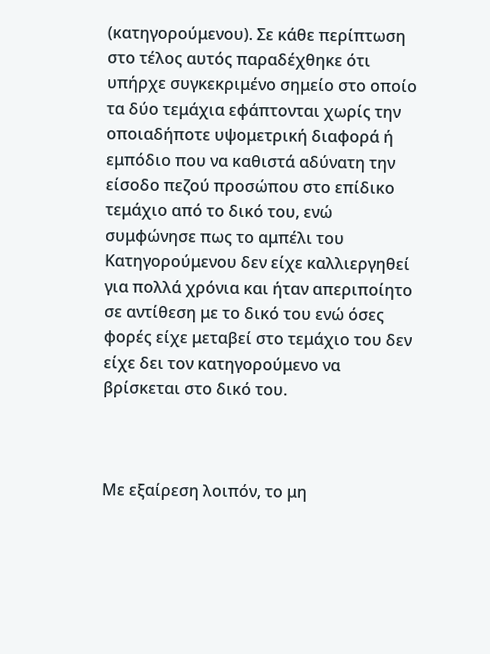(κατηγορούμενου). Σε κάθε περίπτωση στο τέλος αυτός παραδέχθηκε ότι υπήρχε συγκεκριμένο σημείο στο οποίο τα δύο τεμάχια εφάπτονται χωρίς την οποιαδήποτε υψομετρική διαφορά ή εμπόδιο που να καθιστά αδύνατη την είσοδο πεζού προσώπου στο επίδικο τεμάχιο από το δικό του, ενώ συμφώνησε πως το αμπέλι του Κατηγορούμενου δεν είχε καλλιεργηθεί για πολλά χρόνια και ήταν απεριποίητο σε αντίθεση με το δικό του ενώ όσες φορές είχε μεταβεί στο τεμάχιο του δεν είχε δει τον κατηγορούμενο να βρίσκεται στο δικό του.



Με εξαίρεση λοιπόν, το μη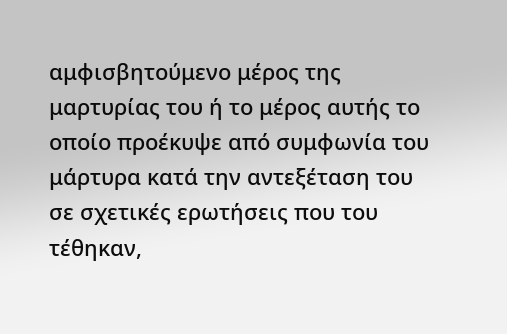αμφισβητούμενο μέρος της μαρτυρίας του ή το μέρος αυτής το οποίο προέκυψε από συμφωνία του μάρτυρα κατά την αντεξέταση του σε σχετικές ερωτήσεις που του τέθηκαν,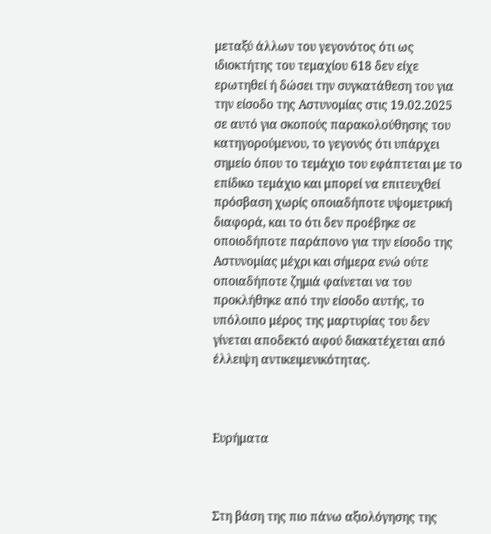μεταξύ άλλων του γεγονότος ότι ως ιδιοκτήτης του τεμαχίου 618 δεν είχε ερωτηθεί ή δώσει την συγκατάθεση του για την είσοδο της Αστυνομίας στις 19.02.2025 σε αυτό για σκοπούς παρακολούθησης του κατηγορούμενου, το γεγονός ότι υπάρχει σημείο όπου το τεμάχιο του εφάπτεται με το επίδικο τεμάχιο και μπορεί να επιτευχθεί πρόσβαση χωρίς οποιαδήποτε υψομετρική διαφορά, και το ότι δεν προέβηκε σε οποιοδήποτε παράπονο για την είσοδο της Αστυνομίας μέχρι και σήμερα ενώ ούτε οποιαδήποτε ζημιά φαίνεται να του προκλήθηκε από την είσοδο αυτής, το υπόλοιπο μέρος της μαρτυρίας του δεν γίνεται αποδεκτό αφού διακατέχεται από έλλειψη αντικειμενικότητας.



Ευρήματα



Στη βάση της πιο πάνω αξιολόγησης της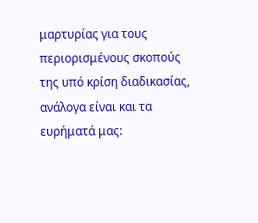μαρτυρίας για τους περιορισμένους σκοπούς της υπό κρίση διαδικασίας, ανάλογα είναι και τα ευρήματά μας: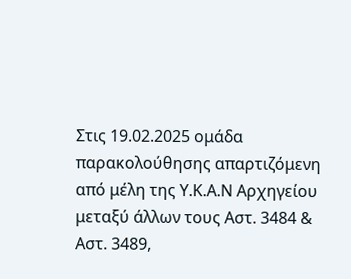Στις 19.02.2025 ομάδα παρακολούθησης απαρτιζόμενη από μέλη της Υ.Κ.Α.Ν Αρχηγείου μεταξύ άλλων τους Αστ. 3484 & Αστ. 3489,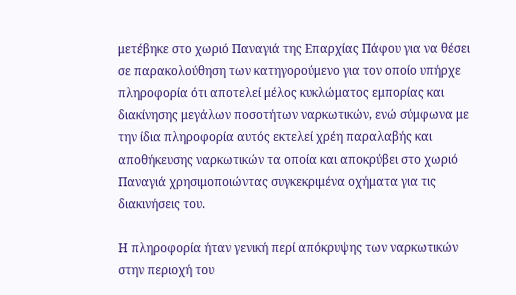μετέβηκε στο χωριό Παναγιά της Επαρχίας Πάφου για να θέσει σε παρακολούθηση των κατηγορούμενο για τον οποίο υπήρχε πληροφορία ότι αποτελεί μέλος κυκλώματος εμπορίας και διακίνησης μεγάλων ποσοτήτων ναρκωτικών, ενώ σύμφωνα με την ίδια πληροφορία αυτός εκτελεί χρέη παραλαβής και αποθήκευσης ναρκωτικών τα οποία και αποκρύβει στο χωριό Παναγιά χρησιμοποιώντας συγκεκριμένα οχήματα για τις διακινήσεις του.

Η πληροφορία ήταν γενική περί απόκρυψης των ναρκωτικών στην περιοχή του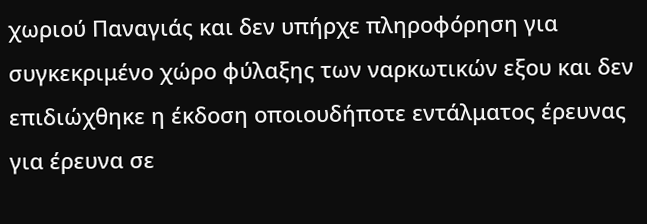χωριού Παναγιάς και δεν υπήρχε πληροφόρηση για συγκεκριμένο χώρο φύλαξης των ναρκωτικών εξου και δεν επιδιώχθηκε η έκδοση οποιουδήποτε εντάλματος έρευνας για έρευνα σε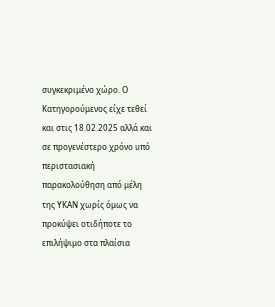συγκεκριμένο χώρο. Ο Κατηγορούμενος είχε τεθεί και στις 18.02.2025 αλλά και σε προγενέστερο χρόνο υπό περιστασιακή παρακολούθηση από μέλη της ΥΚΑΝ χωρίς όμως να προκύψει οτιδήποτε το επιλήψιμο στα πλαίσια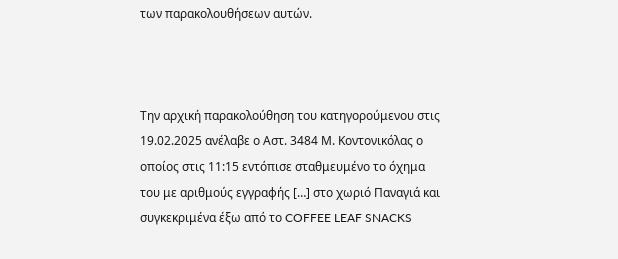των παρακολουθήσεων αυτών.



Την αρχική παρακολούθηση του κατηγορούμενου στις 19.02.2025 ανέλαβε ο Αστ. 3484 Μ. Κοντονικόλας ο οποίος στις 11:15 εντόπισε σταθμευμένο το όχημα του με αριθμούς εγγραφής […] στο χωριό Παναγιά και συγκεκριμένα έξω από το COFFEE LEAF SNACKS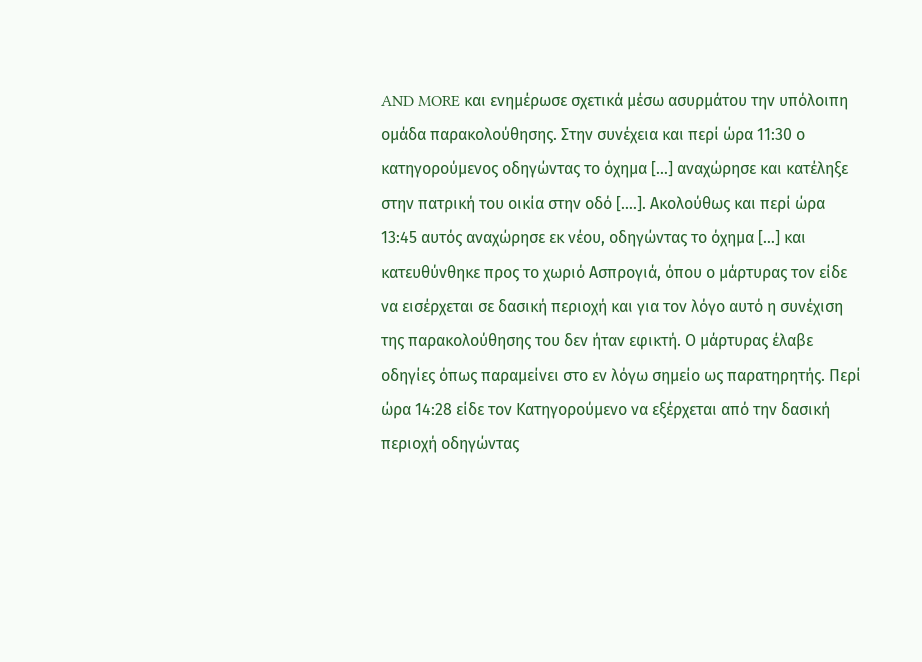AND MORE και ενημέρωσε σχετικά μέσω ασυρμάτου την υπόλοιπη ομάδα παρακολούθησης. Στην συνέχεια και περί ώρα 11:30 ο κατηγορούμενος οδηγώντας το όχημα […] αναχώρησε και κατέληξε στην πατρική του οικία στην οδό [….]. Ακολούθως και περί ώρα 13:45 αυτός αναχώρησε εκ νέου, οδηγώντας το όχημα […] και κατευθύνθηκε προς το χωριό Ασπρογιά, όπου ο μάρτυρας τον είδε να εισέρχεται σε δασική περιοχή και για τον λόγο αυτό η συνέχιση της παρακολούθησης του δεν ήταν εφικτή. Ο μάρτυρας έλαβε οδηγίες όπως παραμείνει στο εν λόγω σημείο ως παρατηρητής. Περί ώρα 14:28 είδε τον Κατηγορούμενο να εξέρχεται από την δασική περιοχή οδηγώντας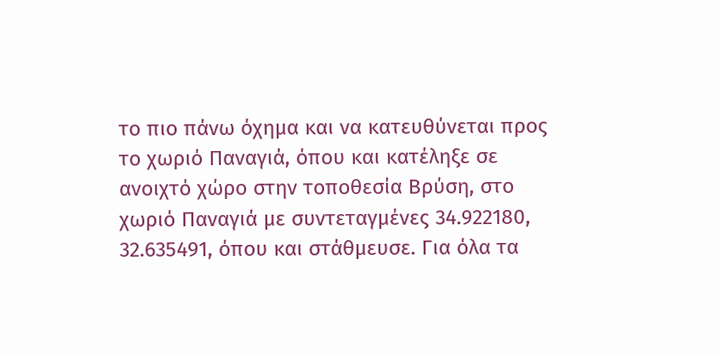το πιο πάνω όχημα και να κατευθύνεται προς το χωριό Παναγιά, όπου και κατέληξε σε ανοιχτό χώρο στην τοποθεσία Βρύση, στο χωριό Παναγιά με συντεταγμένες 34.922180, 32.635491, όπου και στάθμευσε. Για όλα τα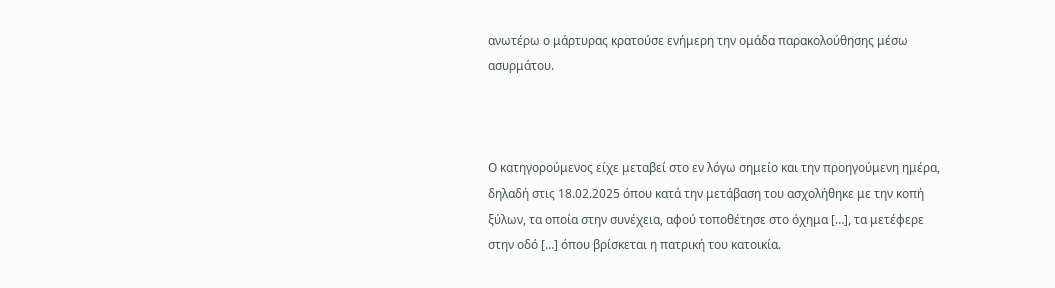ανωτέρω ο μάρτυρας κρατούσε ενήμερη την ομάδα παρακολούθησης μέσω ασυρμάτου.



Ο κατηγορούμενος είχε μεταβεί στο εν λόγω σημείο και την προηγούμενη ημέρα, δηλαδή στις 18.02.2025 όπου κατά την μετάβαση του ασχολήθηκε με την κοπή ξύλων, τα οποία στην συνέχεια, αφού τοποθέτησε στο όχημα […], τα μετέφερε στην οδό […] όπου βρίσκεται η πατρική του κατοικία.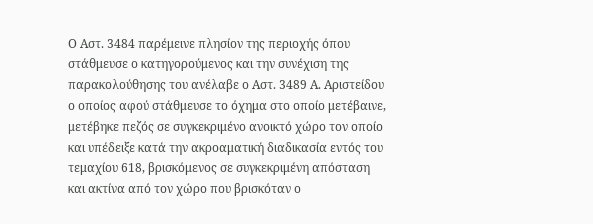Ο Αστ. 3484 παρέμεινε πλησίον της περιοχής όπου στάθμευσε ο κατηγορούμενος και την συνέχιση της παρακολούθησης του ανέλαβε ο Αστ. 3489 Α. Αριστείδου ο οποίος αφού στάθμευσε το όχημα στο οποίο μετέβαινε, μετέβηκε πεζός σε συγκεκριμένο ανοικτό χώρο τον οποίο και υπέδειξε κατά την ακροαματική διαδικασία εντός του τεμαχίου 618, βρισκόμενος σε συγκεκριμένη απόσταση και ακτίνα από τον χώρο που βρισκόταν ο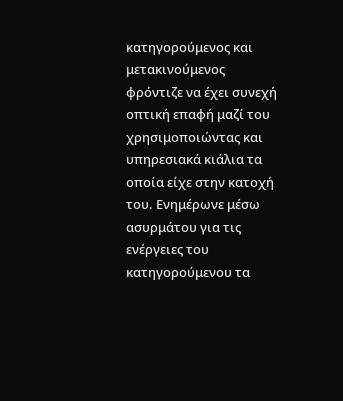κατηγορούμενος και μετακινούμενος φρόντιζε να έχει συνεχή οπτική επαφή μαζί του χρησιμοποιώντας και υπηρεσιακά κιάλια τα οποία είχε στην κατοχή του. Ενημέρωνε μέσω ασυρμάτου για τις ενέργειες του κατηγορούμενου τα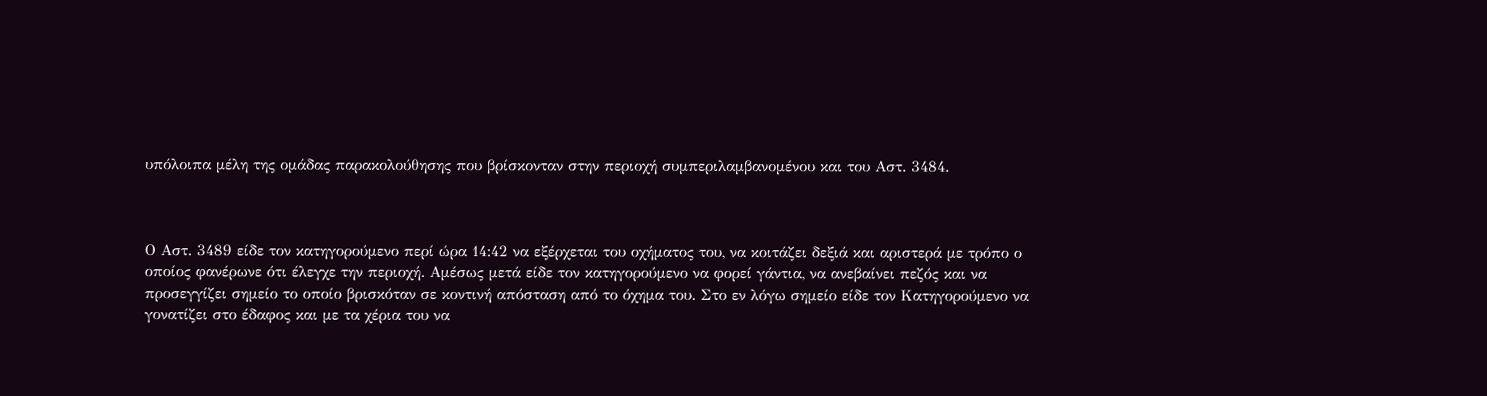υπόλοιπα μέλη της ομάδας παρακολούθησης που βρίσκονταν στην περιοχή συμπεριλαμβανομένου και του Αστ. 3484.



Ο Αστ. 3489 είδε τον κατηγορούμενο περί ώρα 14:42 να εξέρχεται του οχήματος του, να κοιτάζει δεξιά και αριστερά με τρόπο ο οποίος φανέρωνε ότι έλεγχε την περιοχή. Αμέσως μετά είδε τον κατηγορούμενο να φορεί γάντια, να ανεβαίνει πεζός και να προσεγγίζει σημείο το οποίο βρισκόταν σε κοντινή απόσταση από το όχημα του. Στο εν λόγω σημείο είδε τον Κατηγορούμενο να γονατίζει στο έδαφος και με τα χέρια του να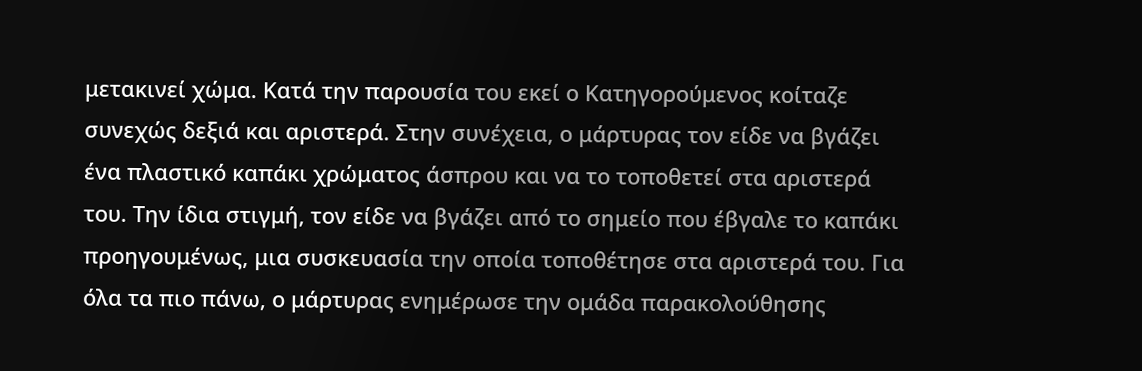μετακινεί χώμα. Κατά την παρουσία του εκεί ο Κατηγορούμενος κοίταζε συνεχώς δεξιά και αριστερά. Στην συνέχεια, ο μάρτυρας τον είδε να βγάζει ένα πλαστικό καπάκι χρώματος άσπρου και να το τοποθετεί στα αριστερά του. Την ίδια στιγμή, τον είδε να βγάζει από το σημείο που έβγαλε το καπάκι προηγουμένως, μια συσκευασία την οποία τοποθέτησε στα αριστερά του. Για όλα τα πιο πάνω, ο μάρτυρας ενημέρωσε την ομάδα παρακολούθησης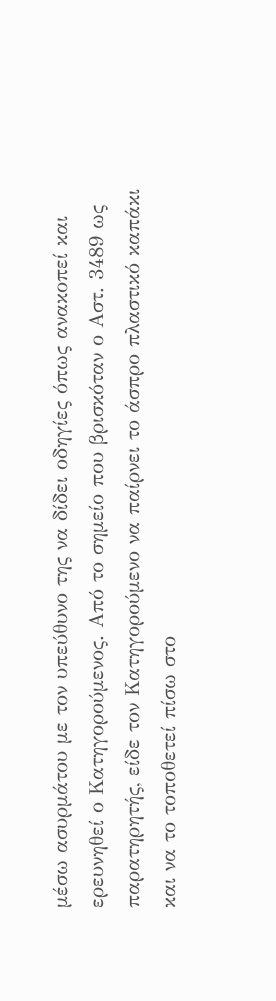μέσω ασυρμάτου με τον υπεύθυνο της να δίδει οδηγίες όπως ανακοπεί και ερευνηθεί ο Κατηγορούμενος. Από το σημείο που βρισκόταν ο Αστ. 3489 ως παρατηρητής, είδε τον Κατηγορούμενο να παίρνει το άσπρο πλαστικό καπάκι και να το τοποθετεί πίσω στο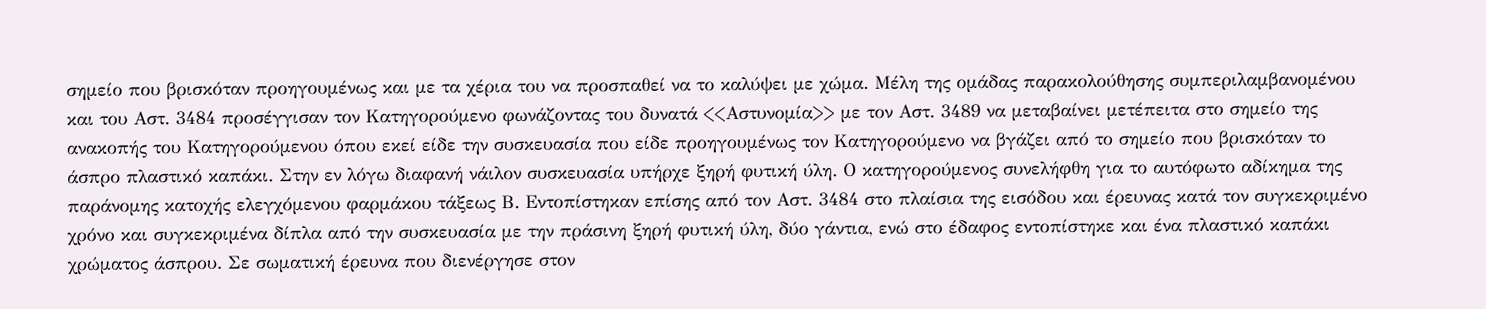σημείο που βρισκόταν προηγουμένως και με τα χέρια του να προσπαθεί να το καλύψει με χώμα. Μέλη της ομάδας παρακολούθησης συμπεριλαμβανομένου και του Αστ. 3484 προσέγγισαν τον Κατηγορούμενο φωνάζοντας του δυνατά <<Αστυνομία>> με τον Αστ. 3489 να μεταβαίνει μετέπειτα στο σημείο της ανακοπής του Κατηγορούμενου όπου εκεί είδε την συσκευασία που είδε προηγουμένως τον Κατηγορούμενο να βγάζει από το σημείο που βρισκόταν το άσπρο πλαστικό καπάκι. Στην εν λόγω διαφανή νάιλον συσκευασία υπήρχε ξηρή φυτική ύλη. Ο κατηγορούμενος συνελήφθη για το αυτόφωτο αδίκημα της παράνομης κατοχής ελεγχόμενου φαρμάκου τάξεως Β. Εντοπίστηκαν επίσης από τον Αστ. 3484 στο πλαίσια της εισόδου και έρευνας κατά τον συγκεκριμένο χρόνο και συγκεκριμένα δίπλα από την συσκευασία με την πράσινη ξηρή φυτική ύλη, δύο γάντια, ενώ στο έδαφος εντοπίστηκε και ένα πλαστικό καπάκι χρώματος άσπρου. Σε σωματική έρευνα που διενέργησε στον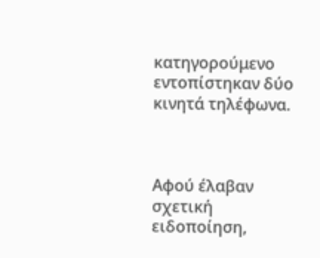κατηγορούμενο εντοπίστηκαν δύο κινητά τηλέφωνα.



Αφού έλαβαν σχετική ειδοποίηση,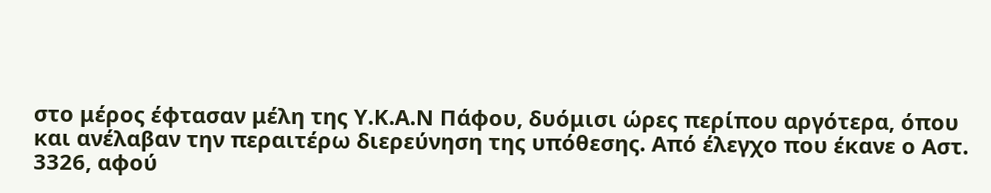στο μέρος έφτασαν μέλη της Υ.Κ.Α.Ν Πάφου, δυόμισι ώρες περίπου αργότερα, όπου και ανέλαβαν την περαιτέρω διερεύνηση της υπόθεσης. Από έλεγχο που έκανε ο Αστ. 3326, αφού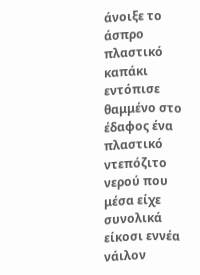άνοιξε το άσπρο πλαστικό καπάκι εντόπισε θαμμένο στο έδαφος ένα πλαστικό ντεπόζιτο νερού που μέσα είχε συνολικά είκοσι εννέα νάιλον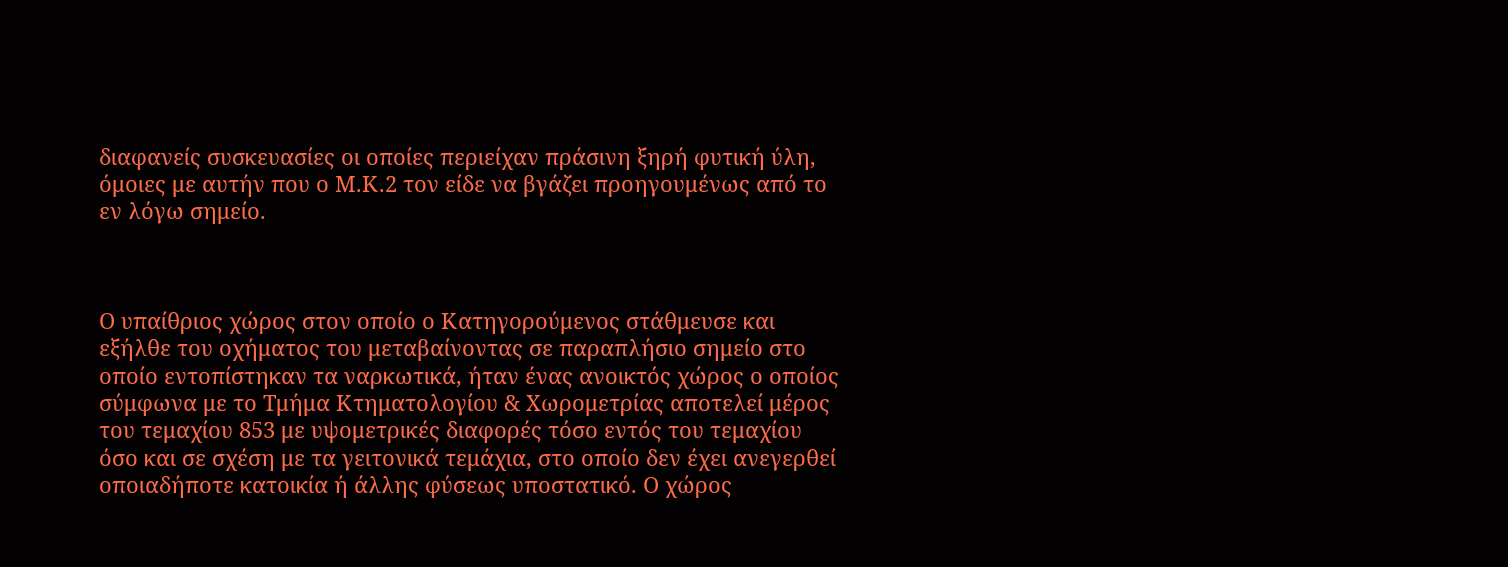διαφανείς συσκευασίες οι οποίες περιείχαν πράσινη ξηρή φυτική ύλη, όμοιες με αυτήν που ο Μ.Κ.2 τον είδε να βγάζει προηγουμένως από το εν λόγω σημείο.



O υπαίθριος χώρος στον οποίο ο Κατηγορούμενος στάθμευσε και εξήλθε του οχήματος του μεταβαίνοντας σε παραπλήσιο σημείο στο οποίο εντοπίστηκαν τα ναρκωτικά, ήταν ένας ανοικτός χώρος ο οποίος σύμφωνα με το Τμήμα Κτηματολογίου & Χωρομετρίας αποτελεί μέρος του τεμαχίου 853 με υψομετρικές διαφορές τόσο εντός του τεμαχίου όσο και σε σχέση με τα γειτονικά τεμάχια, στο οποίο δεν έχει ανεγερθεί οποιαδήποτε κατοικία ή άλλης φύσεως υποστατικό. Ο χώρος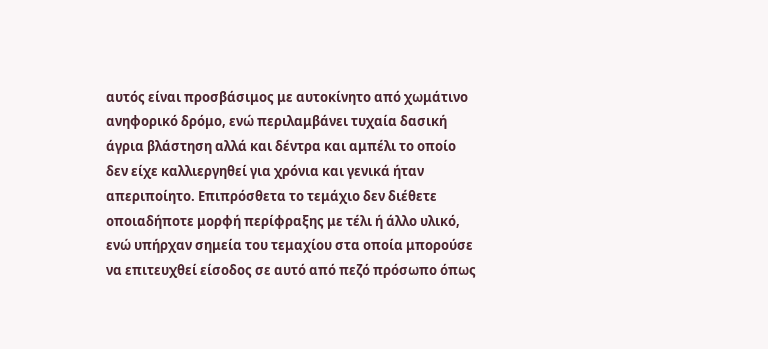αυτός είναι προσβάσιμος με αυτοκίνητο από χωμάτινο ανηφορικό δρόμο, ενώ περιλαμβάνει τυχαία δασική άγρια βλάστηση αλλά και δέντρα και αμπέλι το οποίο δεν είχε καλλιεργηθεί για χρόνια και γενικά ήταν απεριποίητο. Επιπρόσθετα το τεμάχιο δεν διέθετε οποιαδήποτε μορφή περίφραξης με τέλι ή άλλο υλικό, ενώ υπήρχαν σημεία του τεμαχίου στα οποία μπορούσε να επιτευχθεί είσοδος σε αυτό από πεζό πρόσωπο όπως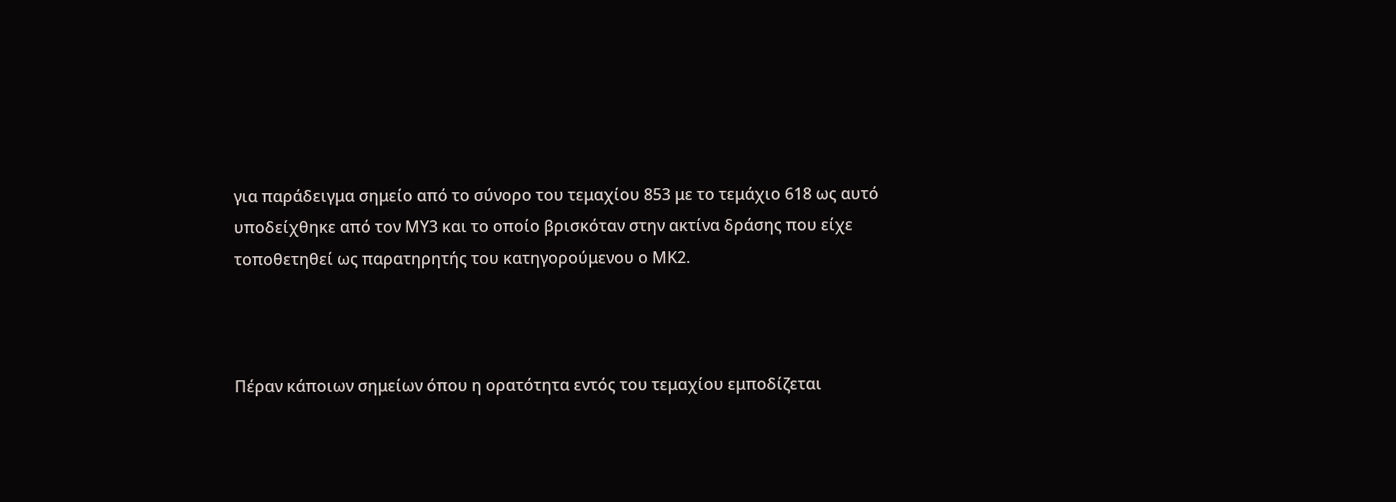για παράδειγμα σημείο από το σύνορο του τεμαχίου 853 με το τεμάχιο 618 ως αυτό υποδείχθηκε από τον ΜΥ3 και το οποίο βρισκόταν στην ακτίνα δράσης που είχε τοποθετηθεί ως παρατηρητής του κατηγορούμενου ο ΜΚ2.



Πέραν κάποιων σημείων όπου η ορατότητα εντός του τεμαχίου εμποδίζεται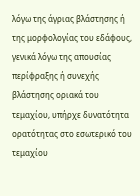λόγω της άγριας βλάστησης ή της μορφολογίας του εδάφους, γενικά λόγω της απουσίας περίφραξης ή συνεχής βλάστησης οριακά του τεμαχίου, υπήρχε δυνατότητα ορατότητας στο εσωτερικό του τεμαχίου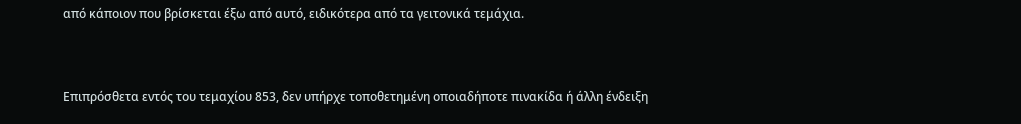από κάποιον που βρίσκεται έξω από αυτό, ειδικότερα από τα γειτονικά τεμάχια.



Επιπρόσθετα εντός του τεμαχίου 853, δεν υπήρχε τοποθετημένη οποιαδήποτε πινακίδα ή άλλη ένδειξη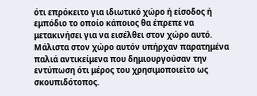ότι επρόκειτο για ιδιωτικό χώρο ή είσοδος ή εμπόδιο το οποίο κάποιος θα έπρεπε να μετακινήσει για να εισέλθει στον χώρο αυτό. Μάλιστα στον χώρο αυτόν υπήρχαν παρατημένα παλιά αντικείμενα που δημιουργούσαν την εντύπωση ότι μέρος του χρησιμοποιείτο ως σκουπιδότοπος.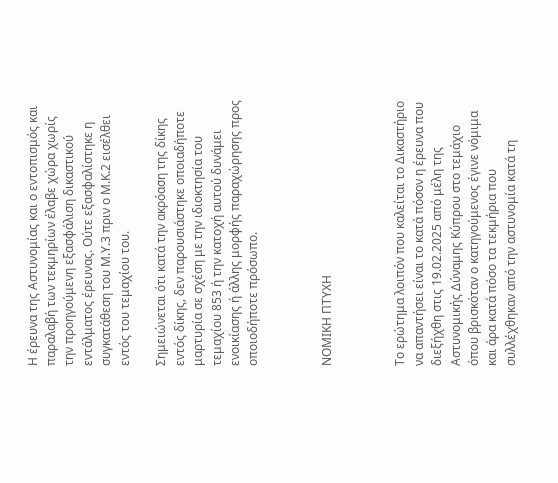Η έρευνα της Αστυνομίας και ο εντοπισμός και παραλαβή των τεκμηρίων έλαβε χώρα χωρίς την προηγούμενη εξασφάλιση δικαστικού εντάλματος έρευνας. Ούτε εξασφαλίστηκε η συγκατάθεση του Μ.Υ.3 πριν ο Μ.Κ.2 εισέλθει εντός του τεμαχίου του.

Σημειώνεται ότι κατά την ακρόαση της δίκης εντός δίκης, δεν παρουσιάστηκε οποιαδήποτε μαρτυρία σε σχέση με την ιδιοκτησία του τεμαχίου 853 ή την κατοχή αυτού δυνάμει ενοικίασης ή άλλης μορφής παραχώρησης προς οποιοδήποτε πρόσωπο.



ΝΟΜΙΚΗ ΠΤΥΧΗ



Το ερώτημα λοιπόν που καλείται το Δικαστήριο να απαντήσει είναι το κατά πόσον η έρευνα που διεξήχθη στις 19.02.2025 από μέλη της Αστυνομικής Δύναμης Κύπρου στο τεμάχιο όπου βρισκόταν ο κατηγούμενος έγινε νόμιμα και άρα κατά πόσο τα τεκμήρια που συλλέχθηκαν από την αστυνομία κατά τη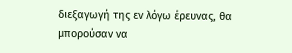διεξαγωγή της εν λόγω έρευνας, θα μπορούσαν να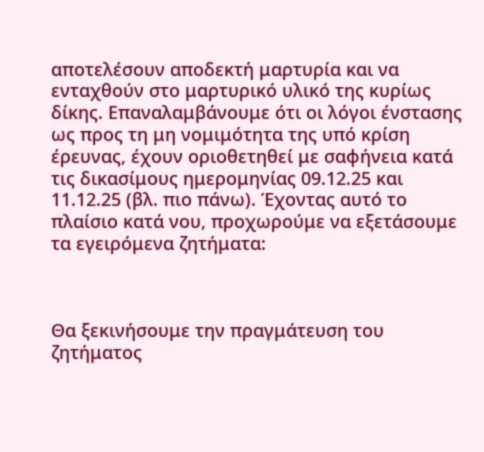αποτελέσουν αποδεκτή μαρτυρία και να ενταχθούν στο μαρτυρικό υλικό της κυρίως δίκης. Επαναλαμβάνουμε ότι οι λόγοι ένστασης ως προς τη μη νομιμότητα της υπό κρίση έρευνας, έχουν οριοθετηθεί με σαφήνεια κατά τις δικασίμους ημερομηνίας 09.12.25 και 11.12.25 (βλ. πιο πάνω). Έχοντας αυτό το πλαίσιο κατά νου, προχωρούμε να εξετάσουμε τα εγειρόμενα ζητήματα:



Θα ξεκινήσουμε την πραγμάτευση του ζητήματος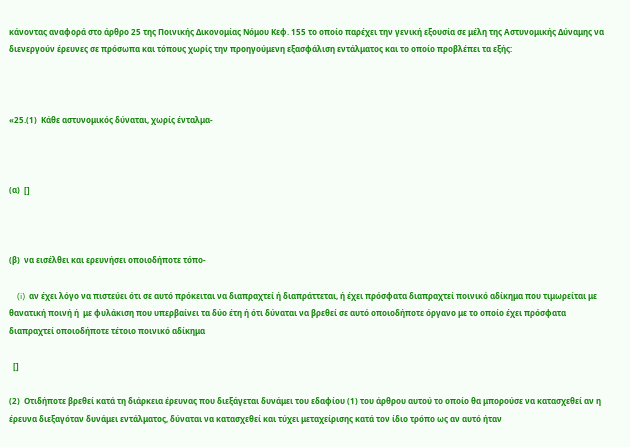κάνοντας αναφορά στο άρθρο 25 της Ποινικής Δικονομίας Νόμου Κεφ. 155 το οποίο παρέχει την γενική εξουσία σε μέλη της Αστυνομικής Δύναμης να διενεργούν έρευνες σε πρόσωπα και τόπους χωρίς την προηγούμενη εξασφάλιση εντάλματος και το οποίο προβλέπει τα εξής:



«25.(1)  Κάθε αστυνομικός δύναται, χωρίς ένταλμα-



(α)  []



(β)  να εισέλθει και ερευνήσει οποιοδήποτε τόπο-

    (i)  αν έχει λόγο να πιστεύει ότι σε αυτό πρόκειται να διαπραχτεί ή διαπράττεται, ή έχει πρόσφατα διαπραχτεί ποινικό αδίκημα που τιμωρείται με θανατική ποινή ή  με φυλάκιση που υπερβαίνει τα δύο έτη ή ότι δύναται να βρεθεί σε αυτό οποιοδήποτε όργανο με το οποίο έχει πρόσφατα διαπραχτεί οποιοδήποτε τέτοιο ποινικό αδίκημα

  []

(2)  Οτιδήποτε βρεθεί κατά τη διάρκεια έρευνας που διεξάγεται δυνάμει του εδαφίου (1) του άρθρου αυτού το οποίο θα μπορούσε να κατασχεθεί αν η έρευνα διεξαγόταν δυνάμει εντάλματος, δύναται να κατασχεθεί και τύχει μεταχείρισης κατά τον ίδιο τρόπο ως αν αυτό ήταν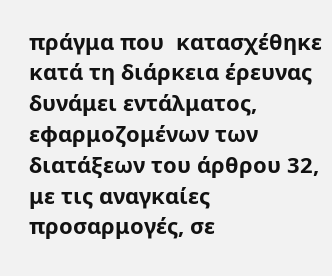πράγμα που  κατασχέθηκε κατά τη διάρκεια έρευνας δυνάμει εντάλματος, εφαρμοζομένων των διατάξεων του άρθρου 32, με τις αναγκαίες προσαρμογές, σε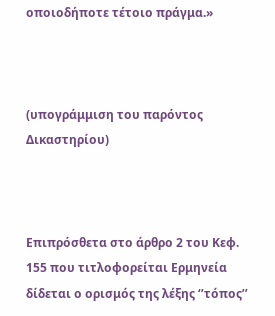οποιοδήποτε τέτοιο πράγμα.»



(υπογράμμιση του παρόντος Δικαστηρίου)



Επιπρόσθετα στο άρθρο 2 του Κεφ. 155 που τιτλοφορείται Ερμηνεία δίδεται ο ορισμός της λέξης ‘’τόπος’’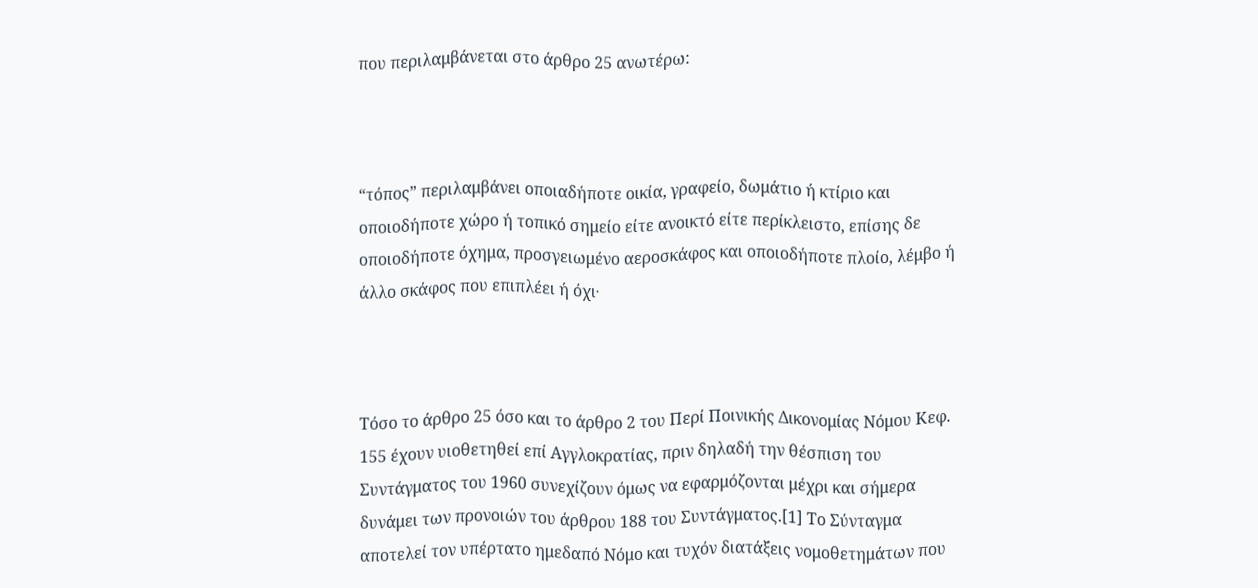που περιλαμβάνεται στο άρθρο 25 ανωτέρω:



“τόπος” περιλαμβάνει οποιαδήποτε οικία, γραφείο, δωμάτιο ή κτίριο και οποιοδήποτε χώρο ή τοπικό σημείο είτε ανοικτό είτε περίκλειστο, επίσης δε οποιοδήποτε όχημα, προσγειωμένο αεροσκάφος και οποιοδήποτε πλοίο, λέμβο ή άλλο σκάφος που επιπλέει ή όχι∙



Τόσο το άρθρο 25 όσο και το άρθρο 2 του Περί Ποινικής Δικονομίας Νόμου Κεφ. 155 έχουν υιοθετηθεί επί Αγγλοκρατίας, πριν δηλαδή την θέσπιση του Συντάγματος του 1960 συνεχίζουν όμως να εφαρμόζονται μέχρι και σήμερα δυνάμει των προνοιών του άρθρου 188 του Συντάγματος.[1] Το Σύνταγμα αποτελεί τον υπέρτατο ημεδαπό Νόμο και τυχόν διατάξεις νομοθετημάτων που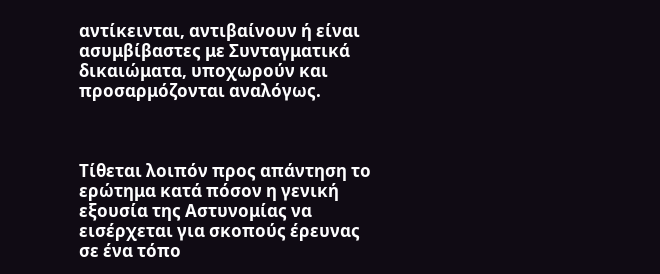αντίκεινται, αντιβαίνουν ή είναι ασυμβίβαστες με Συνταγματικά δικαιώματα, υποχωρούν και προσαρμόζονται αναλόγως.



Τίθεται λοιπόν προς απάντηση το ερώτημα κατά πόσον η γενική εξουσία της Αστυνομίας να εισέρχεται για σκοπούς έρευνας σε ένα τόπο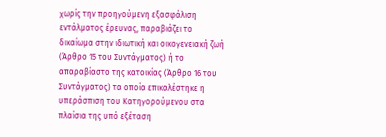χωρίς την προηγούμενη εξασφάλιση εντάλματος έρευνας, παραβιάζει το δικαίωμα στην ιδιωτική και οικογενειακή ζωή (Άρθρο 15 του Συντάγματος) ή το απαραβίαστο της κατοικίας (Άρθρο 16 του Συντάγματος) τα οποία επικαλέστηκε η υπεράσπιση του Κατηγορούμενου στα πλαίσια της υπό εξέταση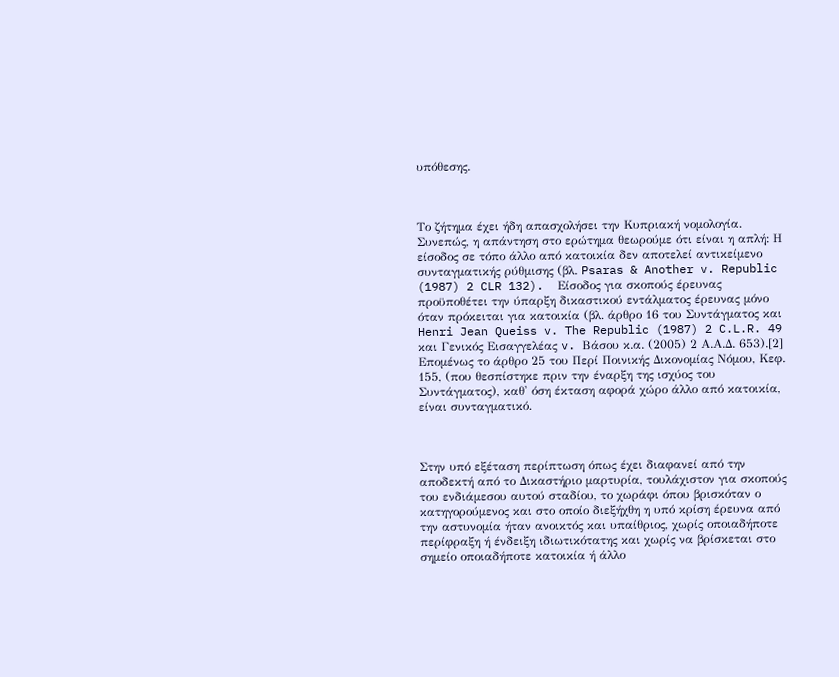υπόθεσης.



Το ζήτημα έχει ήδη απασχολήσει την Κυπριακή νομολογία. Συνεπώς, η απάντηση στο ερώτημα θεωρούμε ότι είναι η απλή: Η είσοδος σε τόπο άλλο από κατοικία δεν αποτελεί αντικείμενο συνταγματικής ρύθμισης (βλ. Psaras & Another v. Republic (1987) 2 CLR 132).  Είσοδος για σκοπούς έρευνας προϋποθέτει την ύπαρξη δικαστικού εντάλματος έρευνας μόνο όταν πρόκειται για κατοικία (βλ. άρθρο 16 του Συντάγματος και Henri Jean Queiss v. The Republic (1987) 2 C.L.R. 49 και Γενικός Εισαγγελέας v. Βάσου κ.α. (2005) 2 Α.Α.Δ. 653).[2]  Επομένως το άρθρο 25 του Περί Ποινικής Δικονομίας Νόμου, Κεφ. 155, (που θεσπίστηκε πριν την έναρξη της ισχύος του Συντάγματος), καθ' όση έκταση αφορά χώρο άλλο από κατοικία, είναι συνταγματικό.



Στην υπό εξέταση περίπτωση όπως έχει διαφανεί από την αποδεκτή από το Δικαστήριο μαρτυρία, τουλάχιστον για σκοπούς του ενδιάμεσου αυτού σταδίου, το χωράφι όπου βρισκόταν ο κατηγορούμενος και στο οποίο διεξήχθη η υπό κρίση έρευνα από την αστυνομία ήταν ανοικτός και υπαίθριος, χωρίς οποιαδήποτε περίφραξη ή ένδειξη ιδιωτικότατης και χωρίς να βρίσκεται στο σημείο οποιαδήποτε κατοικία ή άλλο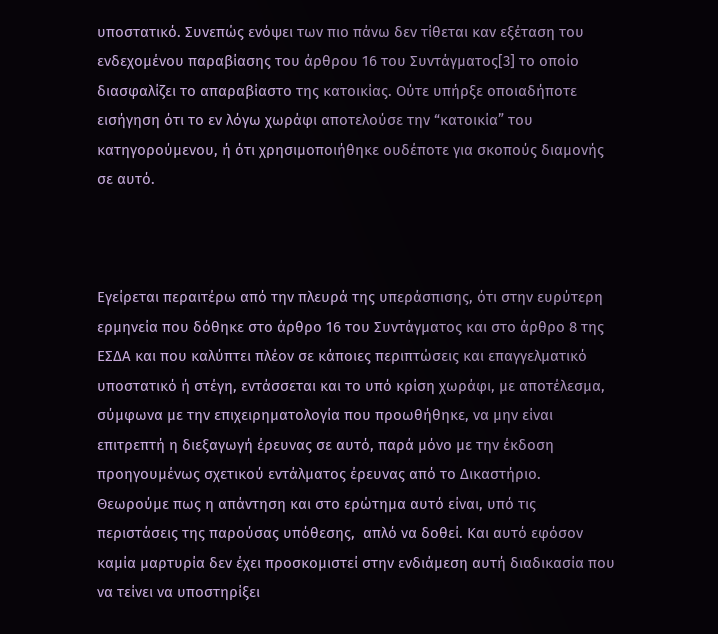υποστατικό. Συνεπώς ενόψει των πιο πάνω δεν τίθεται καν εξέταση του ενδεχομένου παραβίασης του άρθρου 16 του Συντάγματος[3] το οποίο διασφαλίζει το απαραβίαστο της κατοικίας. Ούτε υπήρξε οποιαδήποτε εισήγηση ότι το εν λόγω χωράφι αποτελούσε την “κατοικία” του κατηγορούμενου, ή ότι χρησιμοποιήθηκε ουδέποτε για σκοπούς διαμονής σε αυτό.



Εγείρεται περαιτέρω από την πλευρά της υπεράσπισης, ότι στην ευρύτερη ερμηνεία που δόθηκε στο άρθρο 16 του Συντάγματος και στο άρθρο 8 της ΕΣΔΑ και που καλύπτει πλέον σε κάποιες περιπτώσεις και επαγγελματικό υποστατικό ή στέγη, εντάσσεται και το υπό κρίση χωράφι, με αποτέλεσμα, σύμφωνα με την επιχειρηματολογία που προωθήθηκε, να μην είναι επιτρεπτή η διεξαγωγή έρευνας σε αυτό, παρά μόνο με την έκδοση προηγουμένως σχετικού εντάλματος έρευνας από το Δικαστήριο. Θεωρούμε πως η απάντηση και στο ερώτημα αυτό είναι, υπό τις περιστάσεις της παρούσας υπόθεσης,  απλό να δοθεί. Και αυτό εφόσον καμία μαρτυρία δεν έχει προσκομιστεί στην ενδιάμεση αυτή διαδικασία που να τείνει να υποστηρίξει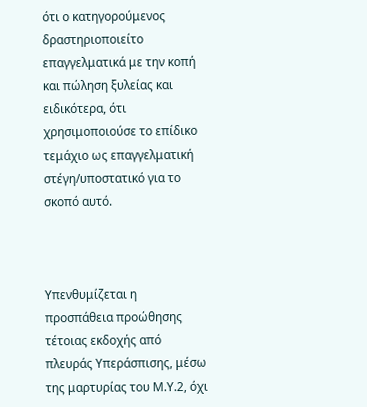ότι ο κατηγορούμενος δραστηριοποιείτο επαγγελματικά με την κοπή και πώληση ξυλείας και ειδικότερα, ότι χρησιμοποιούσε το επίδικο τεμάχιο ως επαγγελματική στέγη/υποστατικό για το σκοπό αυτό.



Υπενθυμίζεται η προσπάθεια προώθησης τέτοιας εκδοχής από πλευράς Υπεράσπισης, μέσω της μαρτυρίας του Μ.Υ.2, όχι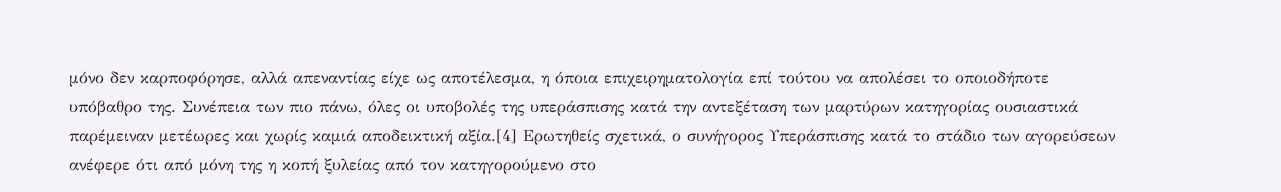μόνο δεν καρποφόρησε, αλλά απεναντίας είχε ως αποτέλεσμα, η όποια επιχειρηματολογία επί τούτου να απολέσει το οποιοδήποτε υπόβαθρο της. Συνέπεια των πιο πάνω, όλες οι υποβολές της υπεράσπισης κατά την αντεξέταση των μαρτύρων κατηγορίας ουσιαστικά παρέμειναν μετέωρες και χωρίς καμιά αποδεικτική αξία.[4] Ερωτηθείς σχετικά, ο συνήγορος Υπεράσπισης κατά το στάδιο των αγορεύσεων ανέφερε ότι από μόνη της η κοπή ξυλείας από τον κατηγορούμενο στο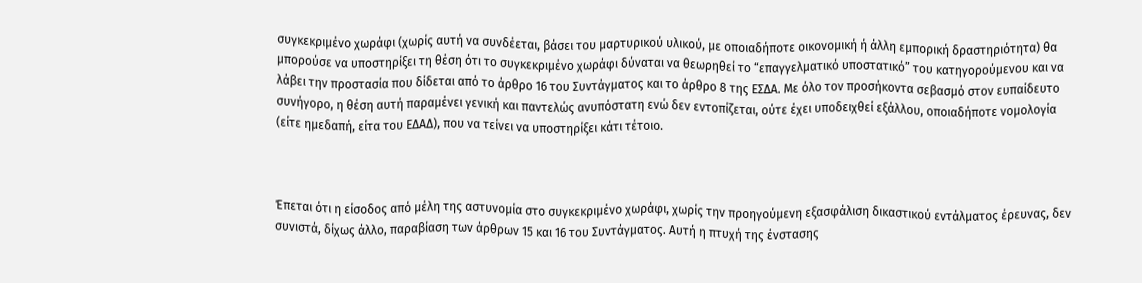συγκεκριμένο χωράφι (χωρίς αυτή να συνδέεται, βάσει του μαρτυρικού υλικού, με οποιαδήποτε οικονομική ή άλλη εμπορική δραστηριότητα) θα μπορούσε να υποστηρίξει τη θέση ότι το συγκεκριμένο χωράφι δύναται να θεωρηθεί το “επαγγελματικό υποστατικό” του κατηγορούμενου και να λάβει την προστασία που δίδεται από το άρθρο 16 του Συντάγματος και το άρθρο 8 της ΕΣΔΑ. Με όλο τον προσήκοντα σεβασμό στον ευπαίδευτο συνήγορο, η θέση αυτή παραμένει γενική και παντελώς ανυπόστατη ενώ δεν εντοπίζεται, ούτε έχει υποδειχθεί εξάλλου, οποιαδήποτε νομολογία (είτε ημεδαπή, είτα του ΕΔΑΔ), που να τείνει να υποστηρίξει κάτι τέτοιο.



Έπεται ότι η είσοδος από μέλη της αστυνομία στο συγκεκριμένο χωράφι, χωρίς την προηγούμενη εξασφάλιση δικαστικού εντάλματος έρευνας, δεν συνιστά, δίχως άλλο, παραβίαση των άρθρων 15 και 16 του Συντάγματος. Αυτή η πτυχή της ένστασης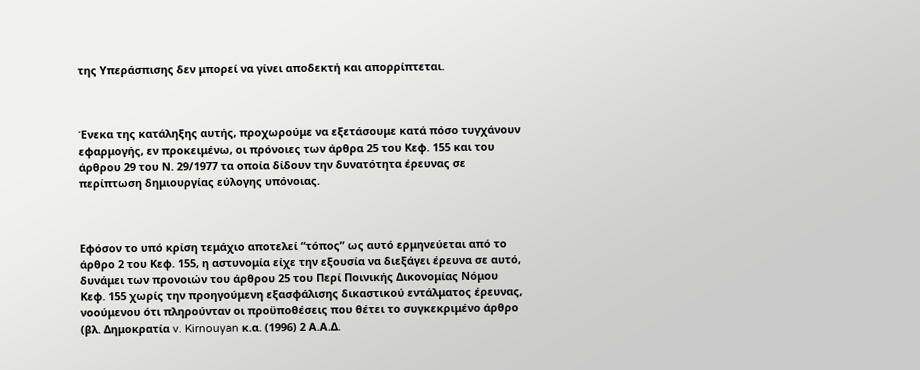της Υπεράσπισης δεν μπορεί να γίνει αποδεκτή και απορρίπτεται.



Ένεκα της κατάληξης αυτής, προχωρούμε να εξετάσουμε κατά πόσο τυγχάνουν εφαρμογής, εν προκειμένω, οι πρόνοιες των άρθρα 25 του Κεφ. 155 και του άρθρου 29 του Ν. 29/1977 τα οποία δίδουν την δυνατότητα έρευνας σε περίπτωση δημιουργίας εύλογης υπόνοιας.



Εφόσον το υπό κρίση τεμάχιο αποτελεί “τόπος” ως αυτό ερμηνεύεται από το άρθρο 2 του Κεφ. 155, η αστυνομία είχε την εξουσία να διεξάγει έρευνα σε αυτό, δυνάμει των προνοιών του άρθρου 25 του Περί Ποινικής Δικονομίας Νόμου Κεφ. 155 χωρίς την προηγούμενη εξασφάλισης δικαστικού εντάλματος έρευνας, νοούμενου ότι πληρούνταν οι προϋποθέσεις που θέτει το συγκεκριμένο άρθρο (βλ. Δημοκρατία v. Kirnouyan κ.α. (1996) 2 Α.Α.Δ.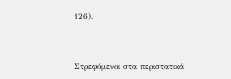126).



Στρεφόμενοι στα περιστατικά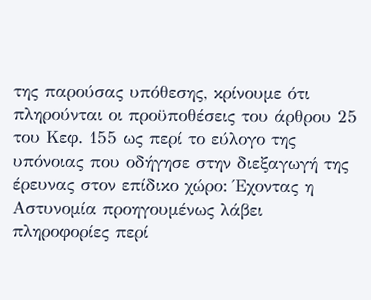της παρούσας υπόθεσης, κρίνουμε ότι πληρούνται οι προϋποθέσεις του άρθρου 25 του Κεφ. 155 ως περί το εύλογο της υπόνοιας που οδήγησε στην διεξαγωγή της έρευνας στον επίδικο χώρο: Έχοντας η Αστυνομία προηγουμένως λάβει πληροφορίες περί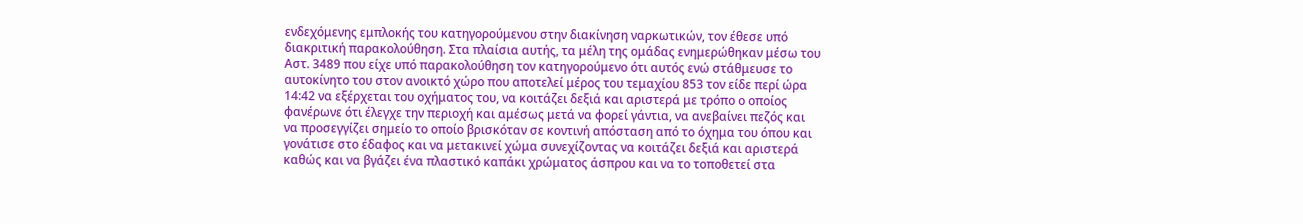ενδεχόμενης εμπλοκής του κατηγορούμενου στην διακίνηση ναρκωτικών, τον έθεσε υπό διακριτική παρακολούθηση. Στα πλαίσια αυτής, τα μέλη της ομάδας ενημερώθηκαν μέσω του Αστ. 3489 που είχε υπό παρακολούθηση τον κατηγορούμενο ότι αυτός ενώ στάθμευσε το αυτοκίνητο του στον ανοικτό χώρο που αποτελεί μέρος του τεμαχίου 853 τον είδε περί ώρα 14:42 να εξέρχεται του οχήματος του, να κοιτάζει δεξιά και αριστερά με τρόπο ο οποίος φανέρωνε ότι έλεγχε την περιοχή και αμέσως μετά να φορεί γάντια, να ανεβαίνει πεζός και να προσεγγίζει σημείο το οποίο βρισκόταν σε κοντινή απόσταση από το όχημα του όπου και γονάτισε στο έδαφος και να μετακινεί χώμα συνεχίζοντας να κοιτάζει δεξιά και αριστερά καθώς και να βγάζει ένα πλαστικό καπάκι χρώματος άσπρου και να το τοποθετεί στα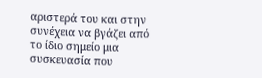αριστερά του και στην συνέχεια να βγάζει από το ίδιο σημείο μια συσκευασία που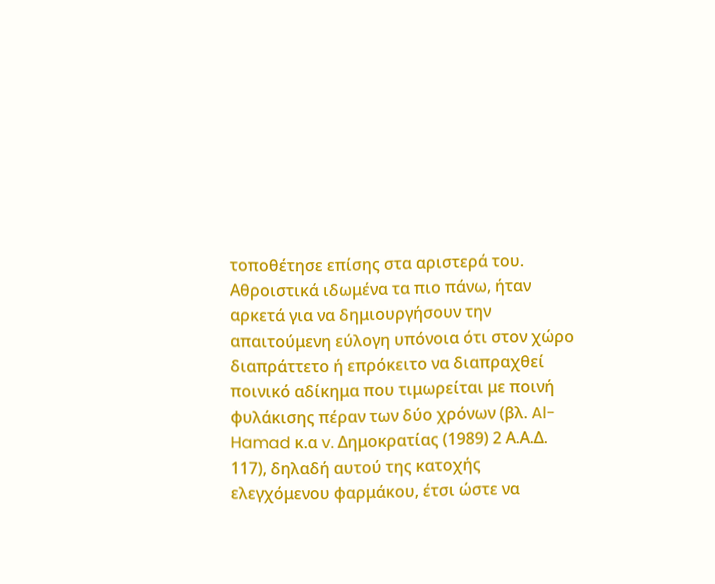τοποθέτησε επίσης στα αριστερά του. Αθροιστικά ιδωμένα τα πιο πάνω, ήταν αρκετά για να δημιουργήσουν την απαιτούμενη εύλογη υπόνοια ότι στον χώρο διαπράττετο ή επρόκειτο να διαπραχθεί ποινικό αδίκημα που τιμωρείται με ποινή φυλάκισης πέραν των δύο χρόνων (βλ. Al-Hamad κ.α v. Δημοκρατίας (1989) 2 Α.Α.Δ. 117), δηλαδή αυτού της κατοχής ελεγχόμενου φαρμάκου, έτσι ώστε να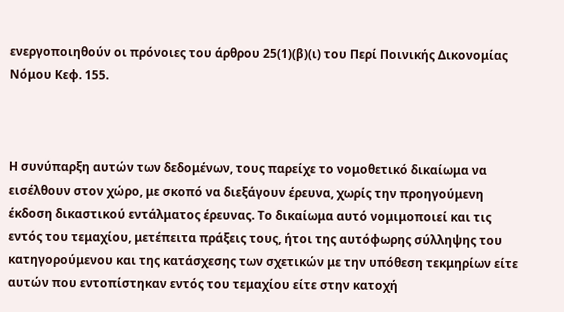ενεργοποιηθούν οι πρόνοιες του άρθρου 25(1)(β)(ι) του Περί Ποινικής Δικονομίας Νόμου Κεφ. 155.



Η συνύπαρξη αυτών των δεδομένων, τους παρείχε το νομοθετικό δικαίωμα να εισέλθουν στον χώρο, με σκοπό να διεξάγουν έρευνα, χωρίς την προηγούμενη έκδοση δικαστικού εντάλματος έρευνας. Το δικαίωμα αυτό νομιμοποιεί και τις εντός του τεμαχίου, μετέπειτα πράξεις τους, ήτοι της αυτόφωρης σύλληψης του κατηγορούμενου και της κατάσχεσης των σχετικών με την υπόθεση τεκμηρίων είτε αυτών που εντοπίστηκαν εντός του τεμαχίου είτε στην κατοχή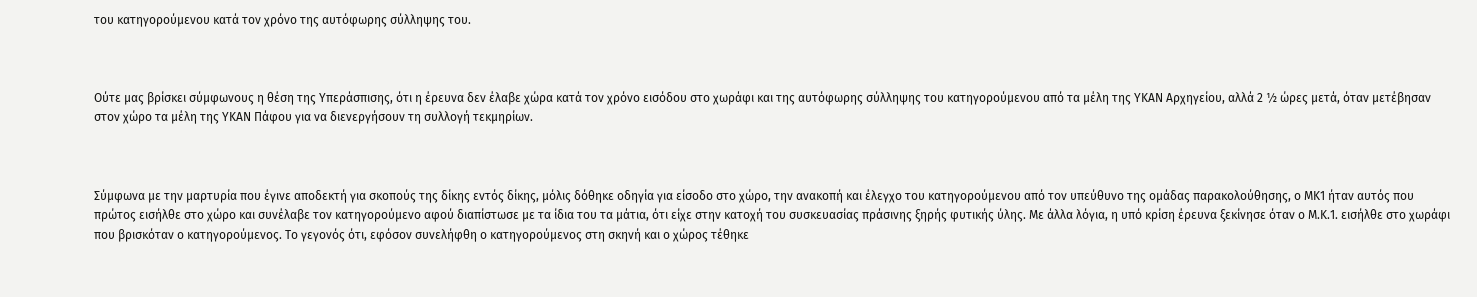του κατηγορούμενου κατά τον χρόνο της αυτόφωρης σύλληψης του.



Ούτε μας βρίσκει σύμφωνους η θέση της Υπεράσπισης, ότι η έρευνα δεν έλαβε χώρα κατά τον χρόνο εισόδου στο χωράφι και της αυτόφωρης σύλληψης του κατηγορούμενου από τα μέλη της ΥΚΑΝ Αρχηγείου, αλλά 2 ½ ώρες μετά, όταν μετέβησαν στον χώρο τα μέλη της ΥΚΑΝ Πάφου για να διενεργήσουν τη συλλογή τεκμηρίων.



Σύμφωνα με την μαρτυρία που έγινε αποδεκτή για σκοπούς της δίκης εντός δίκης, μόλις δόθηκε οδηγία για είσοδο στο χώρο, την ανακοπή και έλεγχο του κατηγορούμενου από τον υπεύθυνο της ομάδας παρακολούθησης, ο ΜΚ1 ήταν αυτός που πρώτος εισήλθε στο χώρο και συνέλαβε τον κατηγορούμενο αφού διαπίστωσε με τα ίδια του τα μάτια, ότι είχε στην κατοχή του συσκευασίας πράσινης ξηρής φυτικής ύλης. Με άλλα λόγια, η υπό κρίση έρευνα ξεκίνησε όταν ο Μ.Κ.1. εισήλθε στο χωράφι που βρισκόταν ο κατηγορούμενος. Το γεγονός ότι, εφόσον συνελήφθη ο κατηγορούμενος στη σκηνή και ο χώρος τέθηκε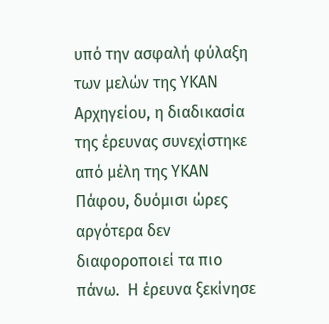υπό την ασφαλή φύλαξη των μελών της ΥΚΑΝ Αρχηγείου, η διαδικασία της έρευνας συνεχίστηκε από μέλη της ΥΚΑΝ Πάφου, δυόμισι ώρες αργότερα δεν διαφοροποιεί τα πιο πάνω.  Η έρευνα ξεκίνησε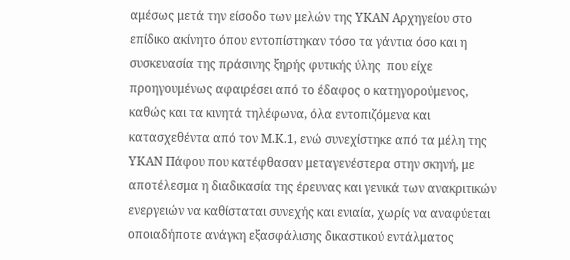αμέσως μετά την είσοδο των μελών της ΥΚΑΝ Αρχηγείου στο επίδικο ακίνητο όπου εντοπίστηκαν τόσο τα γάντια όσο και η συσκευασία της πράσινης ξηρής φυτικής ύλης  που είχε προηγουμένως αφαιρέσει από το έδαφος ο κατηγορούμενος, καθώς και τα κινητά τηλέφωνα, όλα εντοπιζόμενα και κατασχεθέντα από τον Μ.Κ.1, ενώ συνεχίστηκε από τα μέλη της ΥΚΑΝ Πάφου που κατέφθασαν μεταγενέστερα στην σκηνή, με αποτέλεσμα η διαδικασία της έρευνας και γενικά των ανακριτικών ενεργειών να καθίσταται συνεχής και ενιαία, χωρίς να αναφύεται οποιαδήποτε ανάγκη εξασφάλισης δικαστικού εντάλματος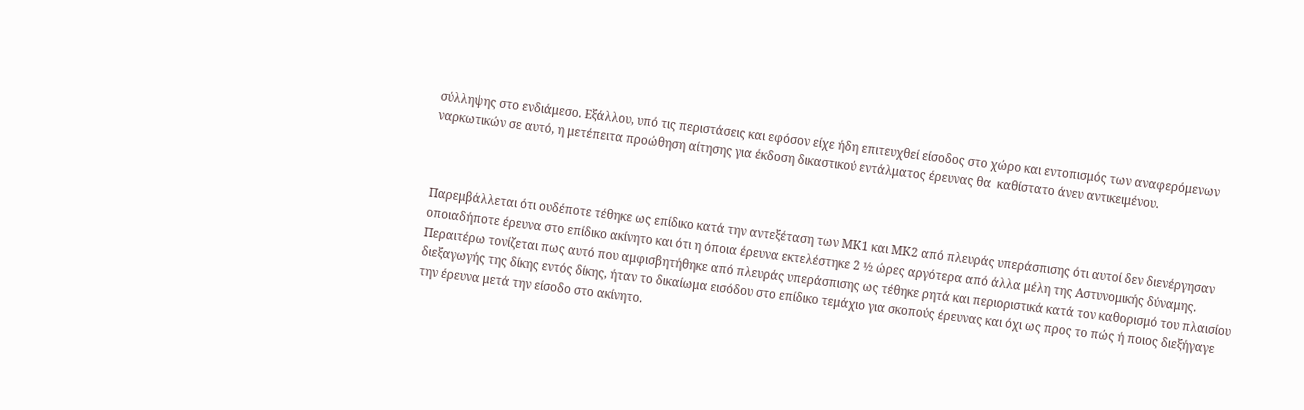σύλληψης στο ενδιάμεσο. Εξάλλου, υπό τις περιστάσεις και εφόσον είχε ήδη επιτευχθεί είσοδος στο χώρο και εντοπισμός των αναφερόμενων ναρκωτικών σε αυτό, η μετέπειτα προώθηση αίτησης για έκδοση δικαστικού εντάλματος έρευνας θα  καθίστατο άνευ αντικειμένου.



Παρεμβάλλεται ότι ουδέποτε τέθηκε ως επίδικο κατά την αντεξέταση των ΜΚ1 και ΜΚ2 από πλευράς υπεράσπισης ότι αυτοί δεν διενέργησαν οποιαδήποτε έρευνα στο επίδικο ακίνητο και ότι η όποια έρευνα εκτελέστηκε 2 ½ ώρες αργότερα από άλλα μέλη της Αστυνομικής δύναμης. Περαιτέρω τονίζεται πως αυτό που αμφισβητήθηκε από πλευράς υπεράσπισης ως τέθηκε ρητά και περιοριστικά κατά τον καθορισμό του πλαισίου διεξαγωγής της δίκης εντός δίκης, ήταν το δικαίωμα εισόδου στο επίδικο τεμάχιο για σκοπούς έρευνας και όχι ως προς το πώς ή ποιος διεξήγαγε την έρευνα μετά την είσοδο στο ακίνητο.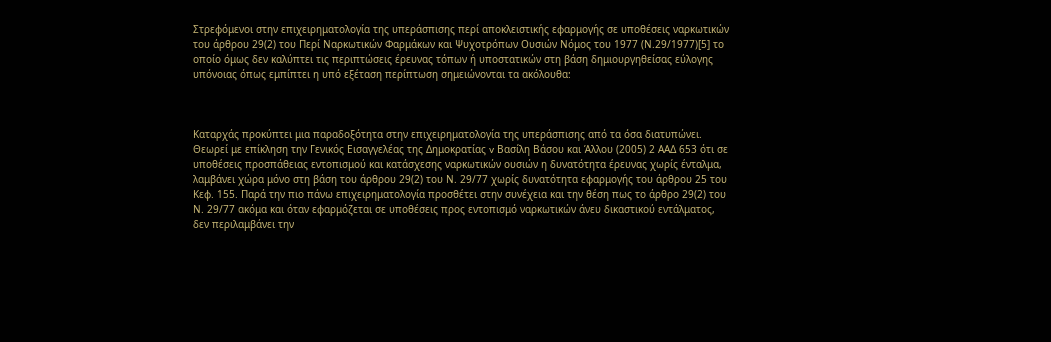Στρεφόμενοι στην επιχειρηματολογία της υπεράσπισης περί αποκλειστικής εφαρμογής σε υποθέσεις ναρκωτικών του άρθρου 29(2) του Περί Ναρκωτικών Φαρμάκων και Ψυχοτρόπων Ουσιών Νόμος του 1977 (Ν.29/1977)[5] το οποίο όμως δεν καλύπτει τις περιπτώσεις έρευνας τόπων ή υποστατικών στη βάση δημιουργηθείσας εύλογης υπόνοιας όπως εμπίπτει η υπό εξέταση περίπτωση σημειώνονται τα ακόλουθα:



Καταρχάς προκύπτει μια παραδοξότητα στην επιχειρηματολογία της υπεράσπισης από τα όσα διατυπώνει. Θεωρεί με επίκληση την Γενικός Εισαγγελέας της Δημοκρατίας v Βασίλη Βάσου και Άλλου (2005) 2 ΑΑΔ 653 ότι σε υποθέσεις προσπάθειας εντοπισμού και κατάσχεσης ναρκωτικών ουσιών η δυνατότητα έρευνας χωρίς ένταλμα, λαμβάνει χώρα μόνο στη βάση του άρθρου 29(2) του Ν. 29/77 χωρίς δυνατότητα εφαρμογής του άρθρου 25 του Κεφ. 155. Παρά την πιο πάνω επιχειρηματολογία προσθέτει στην συνέχεια και την θέση πως το άρθρο 29(2) του Ν. 29/77 ακόμα και όταν εφαρμόζεται σε υποθέσεις προς εντοπισμό ναρκωτικών άνευ δικαστικού εντάλματος, δεν περιλαμβάνει την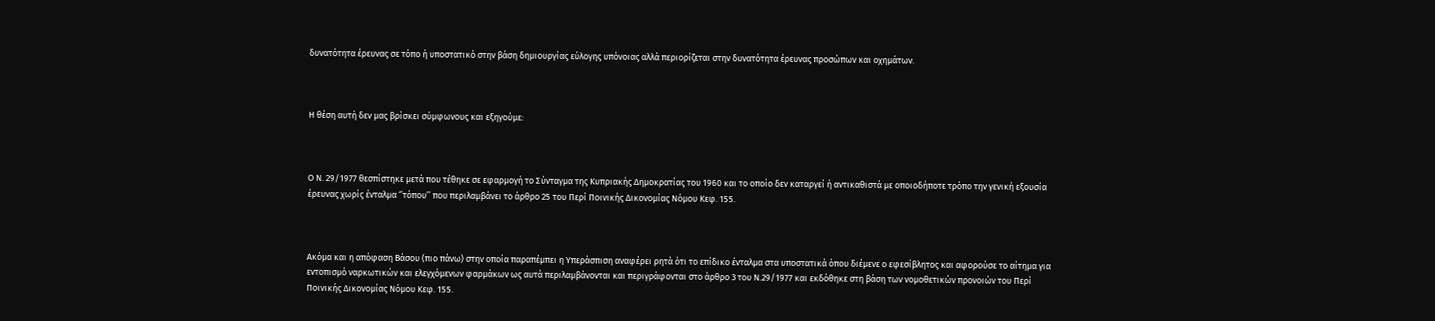δυνατότητα έρευνας σε τόπο ή υποστατικό στην βάση δημιουργίας εύλογης υπόνοιας αλλά περιορίζεται στην δυνατότητα έρευνας προσώπων και οχημάτων.



Η θέση αυτή δεν μας βρίσκει σύμφωνους και εξηγούμε:



Ο Ν. 29/1977 θεσπίστηκε μετά που τέθηκε σε εφαρμογή το Σύνταγμα της Κυπριακής Δημοκρατίας του 1960 και το οποίο δεν καταργεί ή αντικαθιστά με οποιοδήποτε τρόπο την γενική εξουσία έρευνας χωρίς ένταλμα ‘’τόπου’’ που περιλαμβάνει το άρθρο 25 του Περί Ποινικής Δικονομίας Νόμου Κεφ. 155.



Ακόμα και η απόφαση Βάσου (πιο πάνω) στην οποία παραπέμπει η Υπεράσπιση αναφέρει ρητά ότι το επίδικο ένταλμα στα υποστατικά όπου διέμενε ο εφεσίβλητος και αφορούσε το αίτημα για εντοπισμό ναρκωτικών και ελεγχόμενων φαρμάκων ως αυτά περιλαμβάνονται και περιγράφονται στο άρθρο 3 του Ν.29/1977 και εκδόθηκε στη βάση των νομοθετικών προνοιών του Περί Ποινικής Δικονομίας Νόμου Κεφ. 155.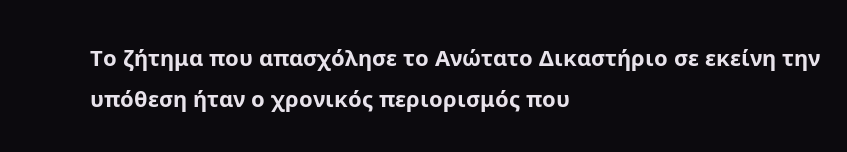Το ζήτημα που απασχόλησε το Ανώτατο Δικαστήριο σε εκείνη την υπόθεση ήταν ο χρονικός περιορισμός που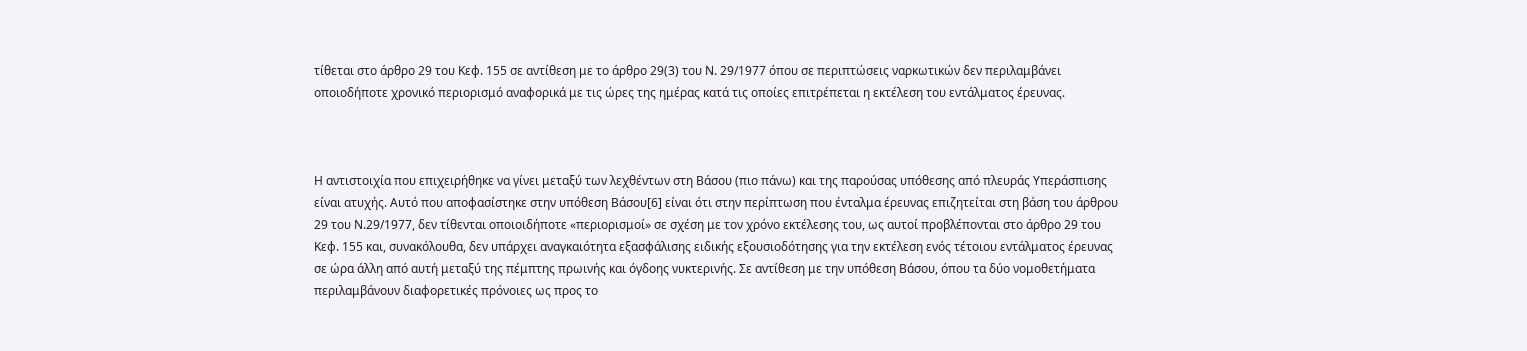τίθεται στο άρθρο 29 του Κεφ. 155 σε αντίθεση με το άρθρο 29(3) του Ν. 29/1977 όπου σε περιπτώσεις ναρκωτικών δεν περιλαμβάνει οποιοδήποτε χρονικό περιορισμό αναφορικά με τις ώρες της ημέρας κατά τις οποίες επιτρέπεται η εκτέλεση του εντάλματος έρευνας.



Η αντιστοιχία που επιχειρήθηκε να γίνει μεταξύ των λεχθέντων στη Βάσου (πιο πάνω) και της παρούσας υπόθεσης από πλευράς Υπεράσπισης είναι ατυχής. Αυτό που αποφασίστηκε στην υπόθεση Βάσου[6] είναι ότι στην περίπτωση που ένταλμα έρευνας επιζητείται στη βάση του άρθρου 29 του Ν.29/1977, δεν τίθενται οποιοιδήποτε «περιορισμοί» σε σχέση με τον χρόνο εκτέλεσης του, ως αυτοί προβλέπονται στο άρθρο 29 του Κεφ. 155 και, συνακόλουθα, δεν υπάρχει αναγκαιότητα εξασφάλισης ειδικής εξουσιοδότησης για την εκτέλεση ενός τέτοιου εντάλματος έρευνας σε ώρα άλλη από αυτή μεταξύ της πέμπτης πρωινής και όγδοης νυκτερινής. Σε αντίθεση με την υπόθεση Βάσου, όπου τα δύο νομοθετήματα περιλαμβάνουν διαφορετικές πρόνοιες ως προς το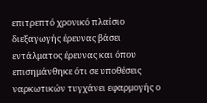επιτρεπτό χρονικό πλαίσιο διεξαγωγής έρευνας βάσει εντάλματος έρευνας και όπου επισημάνθηκε ότι σε υποθέσεις ναρκωτικών τυγχάνει εφαρμογής ο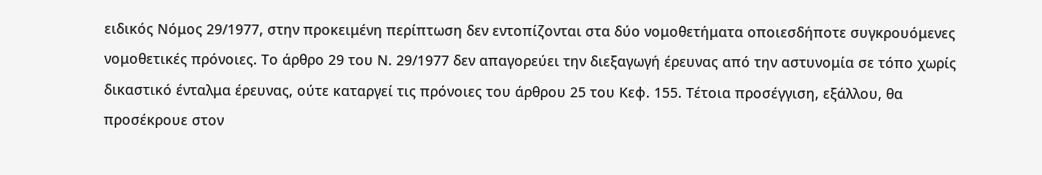ειδικός Νόμος 29/1977, στην προκειμένη περίπτωση δεν εντοπίζονται στα δύο νομοθετήματα οποιεσδήποτε συγκρουόμενες νομοθετικές πρόνοιες. Το άρθρο 29 του Ν. 29/1977 δεν απαγορεύει την διεξαγωγή έρευνας από την αστυνομία σε τόπο χωρίς δικαστικό ένταλμα έρευνας, ούτε καταργεί τις πρόνοιες του άρθρου 25 του Κεφ. 155. Τέτοια προσέγγιση, εξάλλου, θα προσέκρουε στον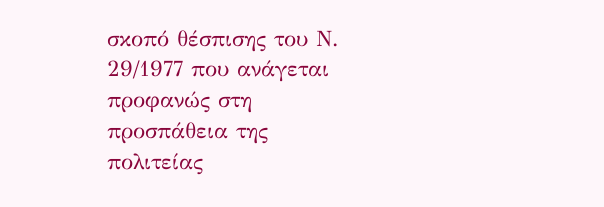σκοπό θέσπισης του Ν. 29/1977 που ανάγεται προφανώς στη προσπάθεια της πολιτείας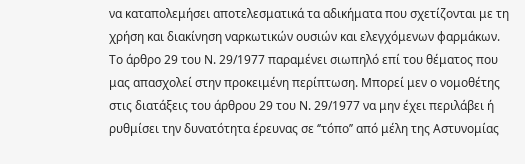να καταπολεμήσει αποτελεσματικά τα αδικήματα που σχετίζονται με τη χρήση και διακίνηση ναρκωτικών ουσιών και ελεγχόμενων φαρμάκων. Το άρθρο 29 του Ν. 29/1977 παραμένει σιωπηλό επί του θέματος που μας απασχολεί στην προκειμένη περίπτωση. Μπορεί μεν ο νομοθέτης στις διατάξεις του άρθρου 29 του Ν. 29/1977 να μην έχει περιλάβει ή ρυθμίσει την δυνατότητα έρευνας σε ‘’τόπο’’ από μέλη της Αστυνομίας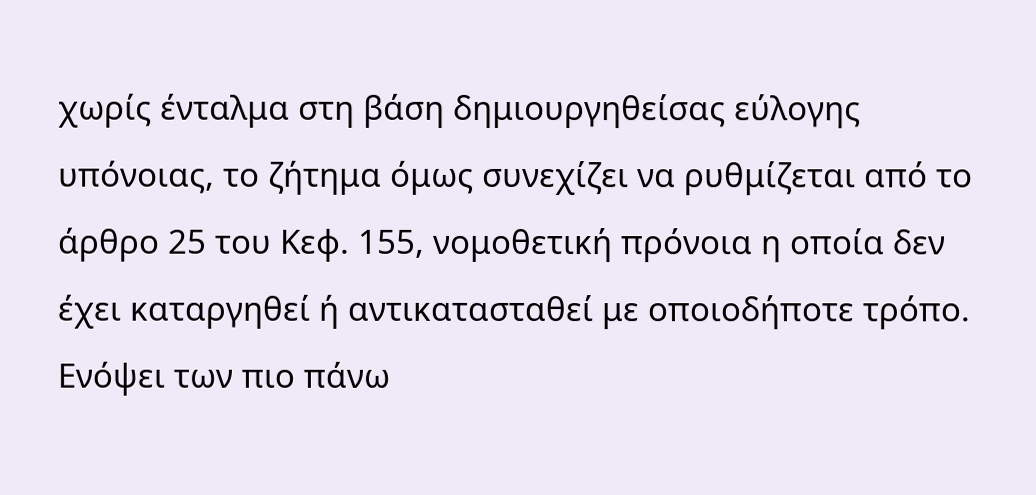χωρίς ένταλμα στη βάση δημιουργηθείσας εύλογης υπόνοιας, το ζήτημα όμως συνεχίζει να ρυθμίζεται από το άρθρο 25 του Κεφ. 155, νομοθετική πρόνοια η οποία δεν έχει καταργηθεί ή αντικατασταθεί με οποιοδήποτε τρόπο. Ενόψει των πιο πάνω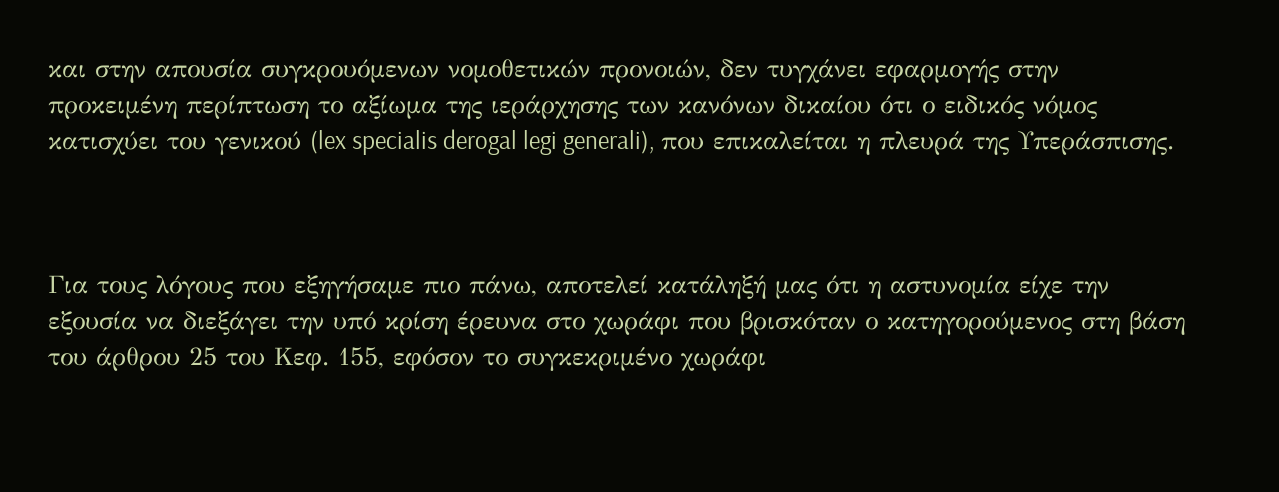και στην απουσία συγκρουόμενων νομοθετικών προνοιών, δεν τυγχάνει εφαρμογής στην προκειμένη περίπτωση το αξίωμα της ιεράρχησης των κανόνων δικαίου ότι ο ειδικός νόμος κατισχύει του γενικού (lex specialis derogal legi generali), που επικαλείται η πλευρά της Υπεράσπισης.



Για τους λόγους που εξηγήσαμε πιο πάνω, αποτελεί κατάληξή μας ότι η αστυνομία είχε την εξουσία να διεξάγει την υπό κρίση έρευνα στο χωράφι που βρισκόταν ο κατηγορούμενος στη βάση του άρθρου 25 του Κεφ. 155, εφόσον το συγκεκριμένο χωράφι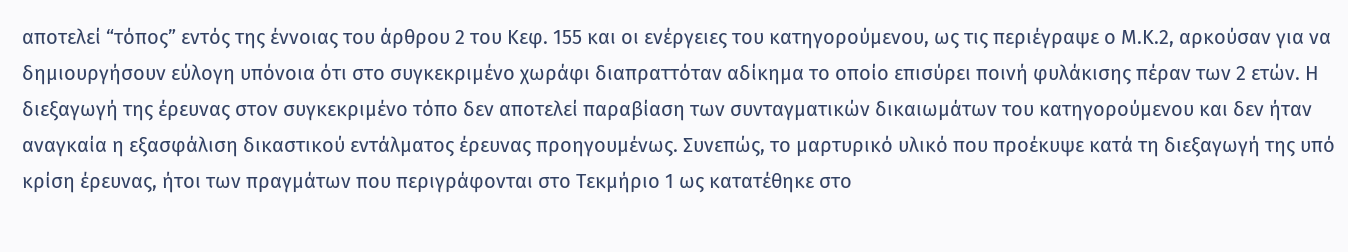αποτελεί “τόπος” εντός της έννοιας του άρθρου 2 του Κεφ. 155 και οι ενέργειες του κατηγορούμενου, ως τις περιέγραψε ο Μ.Κ.2, αρκούσαν για να δημιουργήσουν εύλογη υπόνοια ότι στο συγκεκριμένο χωράφι διαπραττόταν αδίκημα το οποίο επισύρει ποινή φυλάκισης πέραν των 2 ετών. Η διεξαγωγή της έρευνας στον συγκεκριμένο τόπο δεν αποτελεί παραβίαση των συνταγματικών δικαιωμάτων του κατηγορούμενου και δεν ήταν αναγκαία η εξασφάλιση δικαστικού εντάλματος έρευνας προηγουμένως. Συνεπώς, το μαρτυρικό υλικό που προέκυψε κατά τη διεξαγωγή της υπό κρίση έρευνας, ήτοι των πραγμάτων που περιγράφονται στο Τεκμήριο 1 ως κατατέθηκε στο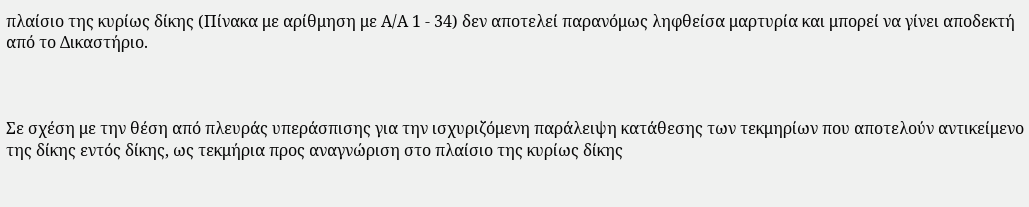πλαίσιο της κυρίως δίκης (Πίνακα με αρίθμηση με Α/Α 1 - 34) δεν αποτελεί παρανόμως ληφθείσα μαρτυρία και μπορεί να γίνει αποδεκτή από το Δικαστήριο.



Σε σχέση με την θέση από πλευράς υπεράσπισης για την ισχυριζόμενη παράλειψη κατάθεσης των τεκμηρίων που αποτελούν αντικείμενο της δίκης εντός δίκης, ως τεκμήρια προς αναγνώριση στο πλαίσιο της κυρίως δίκης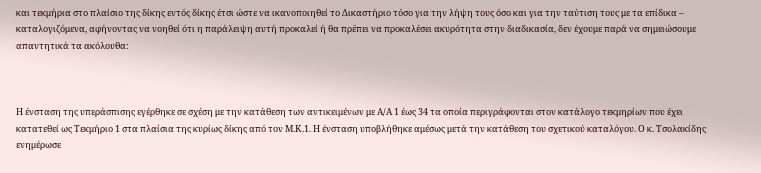και τεκμήρια στο πλαίσιο της δίκης εντός δίκης έτσι ώστε να ικανοποιηθεί το Δικαστήριο τόσο για την λήψη τους όσο και για την ταύτιση τους με τα επίδικα – καταλογιζόμενα, αφήνοντας να νοηθεί ότι η παράλειψη αυτή προκαλεί ή θα πρέπει να προκαλέσει ακυρότητα στην διαδικασία, δεν έχουμε παρά να σημειώσουμε απαντητικά τα ακόλουθα:



Η ένσταση της υπεράσπισης εγέρθηκε σε σχέση με την κατάθεση των αντικειμένων με Α/Α 1 έως 34 τα οποία περιγράφονται στον κατάλογο τεκμηρίων που έχει κατατεθεί ως Τεκμήριο 1 στα πλαίσια της κυρίως δίκης από τον Μ.Κ.1. Η ένσταση υποβλήθηκε αμέσως μετά την κατάθεση του σχετικού καταλόγου. Ο κ. Τσολακίδης ενημέρωσε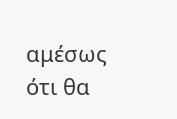αμέσως ότι θα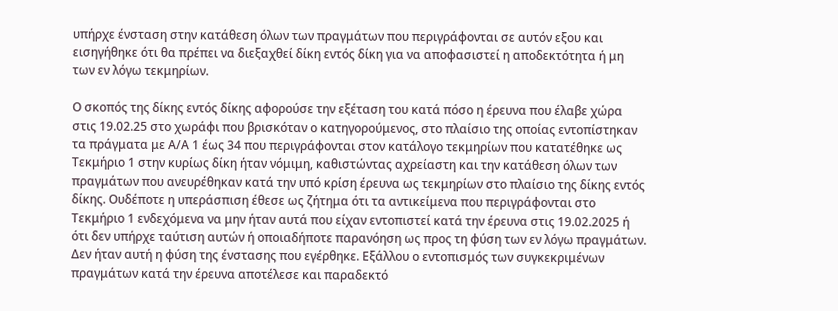υπήρχε ένσταση στην κατάθεση όλων των πραγμάτων που περιγράφονται σε αυτόν εξου και εισηγήθηκε ότι θα πρέπει να διεξαχθεί δίκη εντός δίκη για να αποφασιστεί η αποδεκτότητα ή μη των εν λόγω τεκμηρίων.

Ο σκοπός της δίκης εντός δίκης αφορούσε την εξέταση του κατά πόσο η έρευνα που έλαβε χώρα στις 19.02.25 στο χωράφι που βρισκόταν ο κατηγορούμενος, στο πλαίσιο της οποίας εντοπίστηκαν τα πράγματα με Α/Α 1 έως 34 που περιγράφονται στον κατάλογο τεκμηρίων που κατατέθηκε ως Τεκμήριο 1 στην κυρίως δίκη ήταν νόμιμη, καθιστώντας αχρείαστη και την κατάθεση όλων των πραγμάτων που ανευρέθηκαν κατά την υπό κρίση έρευνα ως τεκμηρίων στο πλαίσιο της δίκης εντός δίκης. Ουδέποτε η υπεράσπιση έθεσε ως ζήτημα ότι τα αντικείμενα που περιγράφονται στο Τεκμήριο 1 ενδεχόμενα να μην ήταν αυτά που είχαν εντοπιστεί κατά την έρευνα στις 19.02.2025 ή ότι δεν υπήρχε ταύτιση αυτών ή οποιαδήποτε παρανόηση ως προς τη φύση των εν λόγω πραγμάτων. Δεν ήταν αυτή η φύση της ένστασης που εγέρθηκε. Εξάλλου ο εντοπισμός των συγκεκριμένων πραγμάτων κατά την έρευνα αποτέλεσε και παραδεκτό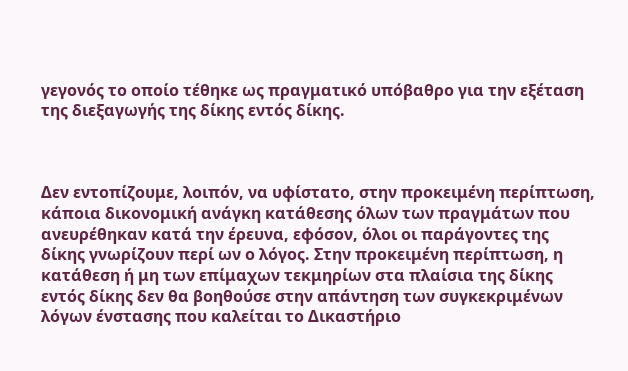γεγονός το οποίο τέθηκε ως πραγματικό υπόβαθρο για την εξέταση της διεξαγωγής της δίκης εντός δίκης.



Δεν εντοπίζουμε, λοιπόν, να υφίστατο, στην προκειμένη περίπτωση, κάποια δικονομική ανάγκη κατάθεσης όλων των πραγμάτων που ανευρέθηκαν κατά την έρευνα, εφόσον, όλοι οι παράγοντες της δίκης γνωρίζουν περί ων ο λόγος. Στην προκειμένη περίπτωση, η κατάθεση ή μη των επίμαχων τεκμηρίων στα πλαίσια της δίκης εντός δίκης δεν θα βοηθούσε στην απάντηση των συγκεκριμένων λόγων ένστασης που καλείται το Δικαστήριο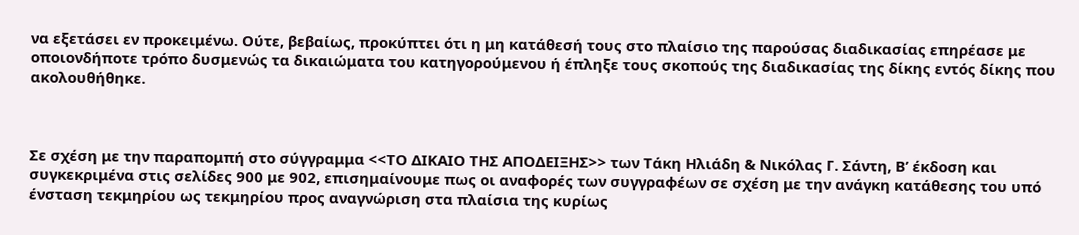να εξετάσει εν προκειμένω. Ούτε, βεβαίως, προκύπτει ότι η μη κατάθεσή τους στο πλαίσιο της παρούσας διαδικασίας επηρέασε με οποιονδήποτε τρόπο δυσμενώς τα δικαιώματα του κατηγορούμενου ή έπληξε τους σκοπούς της διαδικασίας της δίκης εντός δίκης που ακολουθήθηκε.



Σε σχέση με την παραπομπή στο σύγγραμμα <<ΤΟ ΔΙΚΑΙΟ ΤΗΣ ΑΠΟΔΕΙΞΗΣ>> των Τάκη Ηλιάδη & Νικόλας Γ. Σάντη, Β’ έκδοση και συγκεκριμένα στις σελίδες 900 με 902, επισημαίνουμε πως οι αναφορές των συγγραφέων σε σχέση με την ανάγκη κατάθεσης του υπό ένσταση τεκμηρίου ως τεκμηρίου προς αναγνώριση στα πλαίσια της κυρίως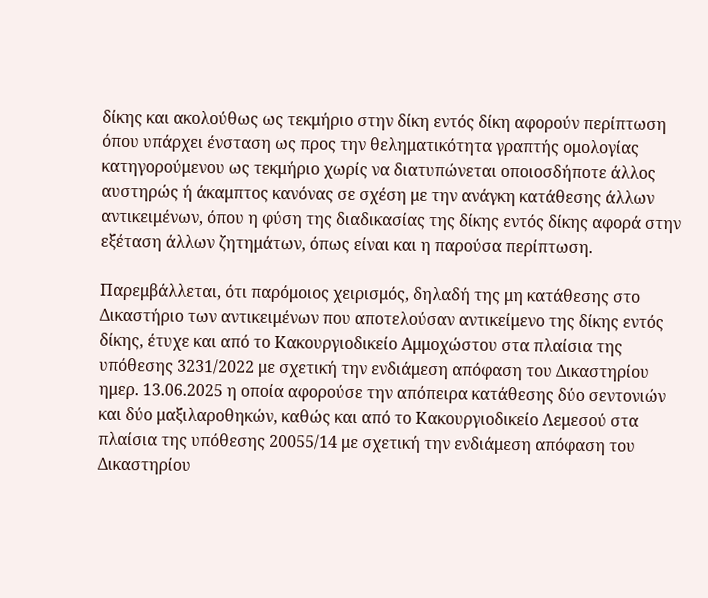δίκης και ακολούθως ως τεκμήριο στην δίκη εντός δίκη αφορούν περίπτωση όπου υπάρχει ένσταση ως προς την θεληματικότητα γραπτής ομολογίας κατηγορούμενου ως τεκμήριο χωρίς να διατυπώνεται οποιοσδήποτε άλλος αυστηρώς ή άκαμπτος κανόνας σε σχέση με την ανάγκη κατάθεσης άλλων αντικειμένων, όπου η φύση της διαδικασίας της δίκης εντός δίκης αφορά στην εξέταση άλλων ζητημάτων, όπως είναι και η παρούσα περίπτωση.

Παρεμβάλλεται, ότι παρόμοιος χειρισμός, δηλαδή της μη κατάθεσης στο Δικαστήριο των αντικειμένων που αποτελούσαν αντικείμενο της δίκης εντός δίκης, έτυχε και από το Κακουργιοδικείο Αμμοχώστου στα πλαίσια της υπόθεσης 3231/2022 με σχετική την ενδιάμεση απόφαση του Δικαστηρίου ημερ. 13.06.2025 η οποία αφορούσε την απόπειρα κατάθεσης δύο σεντονιών και δύο μαξιλαροθηκών, καθώς και από το Κακουργιοδικείο Λεμεσού στα πλαίσια της υπόθεσης 20055/14 με σχετική την ενδιάμεση απόφαση του Δικαστηρίου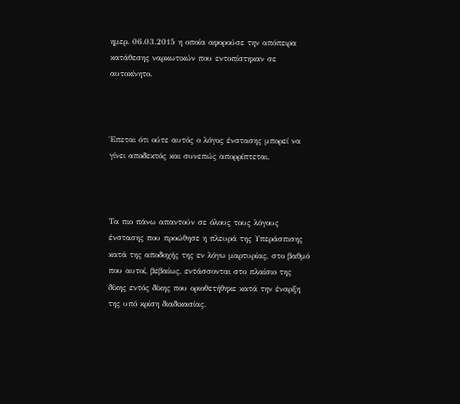ημερ. 06.03.2015 η οποία αφορούσε την απόπειρα κατάθεσης ναρκωτικών που εντοπίστηκαν σε αυτοκίνητο.



Έπεται ότι ούτε αυτός ο λόγος ένστασης μπορεί να γίνει αποδεκτός και συνεπώς απορρίπτεται.



Τα πιο πάνω απαντούν σε όλους τους λόγους ένστασης που προώθησε η πλευρά της Υπεράσπισης κατά της αποδοχής της εν λόγω μαρτυρίας, στο βαθμό που αυτοί, βεβαίως, εντάσσονται στο πλαίσιο της δίκης εντός δίκης που οριοθετήθηκε κατά την έναρξη της υπό κρίση διαδικασίας.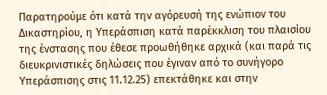Παρατηρούμε ότι κατά την αγόρευσή της ενώπιον του Δικαστηρίου, η Υπεράσπιση κατά παρέκκλιση του πλαισίου της ένστασης που έθεσε προωθήθηκε αρχικά (και παρά τις διευκρινιστικές δηλώσεις που έγιναν από το συνήγορο Υπεράσπισης στις 11.12.25) επεκτάθηκε και στην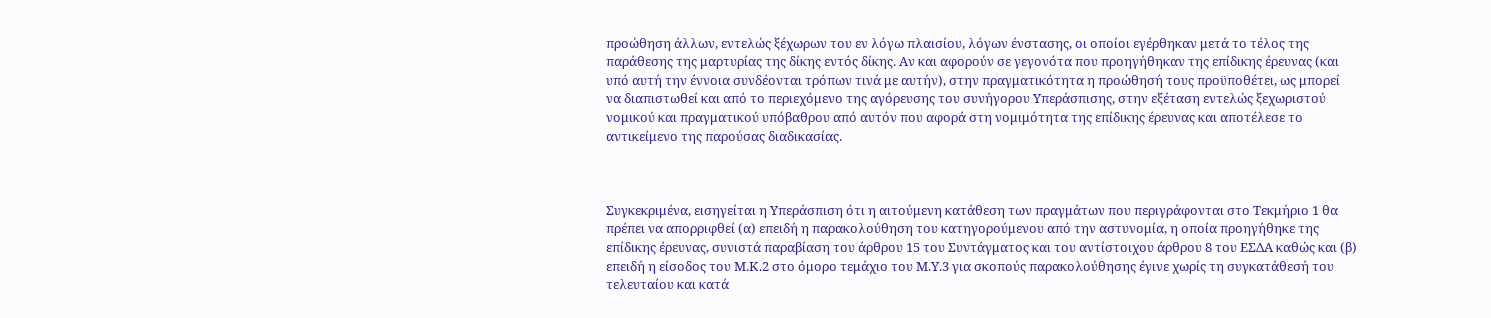προώθηση άλλων, εντελώς ξέχωρων του εν λόγω πλαισίου, λόγων ένστασης, οι οποίοι εγέρθηκαν μετά το τέλος της παράθεσης της μαρτυρίας της δίκης εντός δίκης. Αν και αφορούν σε γεγονότα που προηγήθηκαν της επίδικης έρευνας (και υπό αυτή την έννοια συνδέονται τρόπων τινά με αυτήν), στην πραγματικότητα η προώθησή τους προϋποθέτει, ως μπορεί να διαπιστωθεί και από το περιεχόμενο της αγόρευσης του συνήγορου Υπεράσπισης, στην εξέταση εντελώς ξεχωριστού νομικού και πραγματικού υπόβαθρου από αυτόν που αφορά στη νομιμότητα της επίδικης έρευνας και αποτέλεσε το αντικείμενο της παρούσας διαδικασίας.



Συγκεκριμένα, εισηγείται η Υπεράσπιση ότι η αιτούμενη κατάθεση των πραγμάτων που περιγράφονται στο Τεκμήριο 1 θα πρέπει να απορριφθεί (α) επειδή η παρακολούθηση του κατηγορούμενου από την αστυνομία, η οποία προηγήθηκε της επίδικης έρευνας, συνιστά παραβίαση του άρθρου 15 του Συντάγματος και του αντίστοιχου άρθρου 8 του ΕΣΔΑ καθώς και (β) επειδή η είσοδος του Μ.Κ.2 στο όμορο τεμάχιο του Μ.Υ.3 για σκοπούς παρακολούθησης έγινε χωρίς τη συγκατάθεσή του τελευταίου και κατά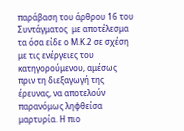παράβαση του άρθρου 16 του Συντάγματος  με αποτέλεσμα τα όσα είδε ο Μ.Κ.2 σε σχέση με τις ενέργειες του κατηγορούμενου, αμέσως πριν τη διεξαγωγή της έρευνας, να αποτελούν παρανόμως ληφθείσα μαρτυρία. Η πιο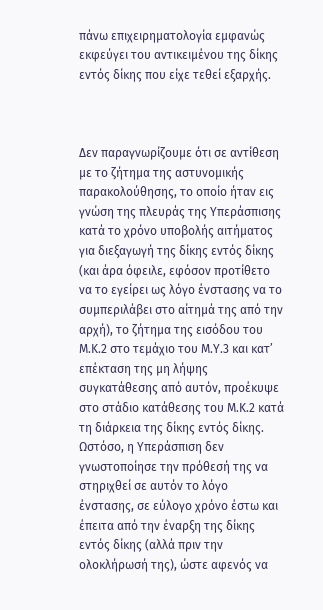πάνω επιχειρηματολογία εμφανώς εκφεύγει του αντικειμένου της δίκης εντός δίκης που είχε τεθεί εξαρχής.



Δεν παραγνωρίζουμε ότι σε αντίθεση με το ζήτημα της αστυνομικής παρακολούθησης, το οποίο ήταν εις γνώση της πλευράς της Υπεράσπισης κατά το χρόνο υποβολής αιτήματος για διεξαγωγή της δίκης εντός δίκης (και άρα όφειλε, εφόσον προτίθετο να το εγείρει ως λόγο ένστασης να το συμπεριλάβει στο αίτημά της από την αρχή), το ζήτημα της εισόδου του Μ.Κ.2 στο τεμάχιο του Μ.Υ.3 και κατ’ επέκταση της μη λήψης συγκατάθεσης από αυτόν, προέκυψε στο στάδιο κατάθεσης του Μ.Κ.2 κατά τη διάρκεια της δίκης εντός δίκης. Ωστόσο, η Υπεράσπιση δεν γνωστοποίησε την πρόθεσή της να στηριχθεί σε αυτόν το λόγο ένστασης, σε εύλογο χρόνο έστω και έπειτα από την έναρξη της δίκης εντός δίκης (αλλά πριν την ολοκλήρωσή της), ώστε αφενός να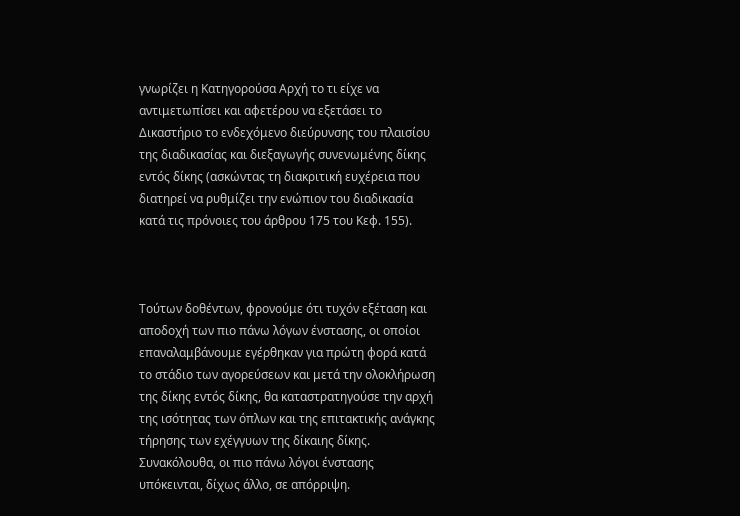γνωρίζει η Κατηγορούσα Αρχή το τι είχε να αντιμετωπίσει και αφετέρου να εξετάσει το Δικαστήριο το ενδεχόμενο διεύρυνσης του πλαισίου της διαδικασίας και διεξαγωγής συνενωμένης δίκης εντός δίκης (ασκώντας τη διακριτική ευχέρεια που διατηρεί να ρυθμίζει την ενώπιον του διαδικασία κατά τις πρόνοιες του άρθρου 175 του Κεφ. 155).



Τούτων δοθέντων, φρονούμε ότι τυχόν εξέταση και αποδοχή των πιο πάνω λόγων ένστασης, οι οποίοι επαναλαμβάνουμε εγέρθηκαν για πρώτη φορά κατά το στάδιο των αγορεύσεων και μετά την ολοκλήρωση της δίκης εντός δίκης, θα καταστρατηγούσε την αρχή της ισότητας των όπλων και της επιτακτικής ανάγκης τήρησης των εχέγγυων της δίκαιης δίκης. Συνακόλουθα, οι πιο πάνω λόγοι ένστασης υπόκεινται, δίχως άλλο, σε απόρριψη.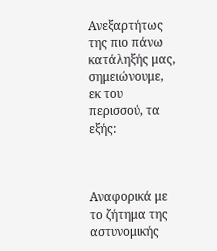Ανεξαρτήτως της πιο πάνω κατάληξής μας, σημειώνουμε, εκ του περισσού, τα εξής:



Αναφορικά με το ζήτημα της αστυνομικής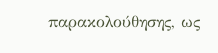παρακολούθησης, ως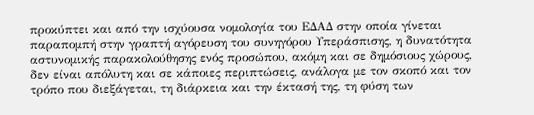προκύπτει και από την ισχύουσα νομολογία του ΕΔΑΔ στην οποία γίνεται παραπομπή στην γραπτή αγόρευση του συνηγόρου Υπεράσπισης, η δυνατότητα αστυνομικής παρακολούθησης ενός προσώπου, ακόμη και σε δημόσιους χώρους, δεν είναι απόλυτη και σε κάποιες περιπτώσεις, ανάλογα με τον σκοπό και τον τρόπο που διεξάγεται, τη διάρκεια και την έκτασή της, τη φύση των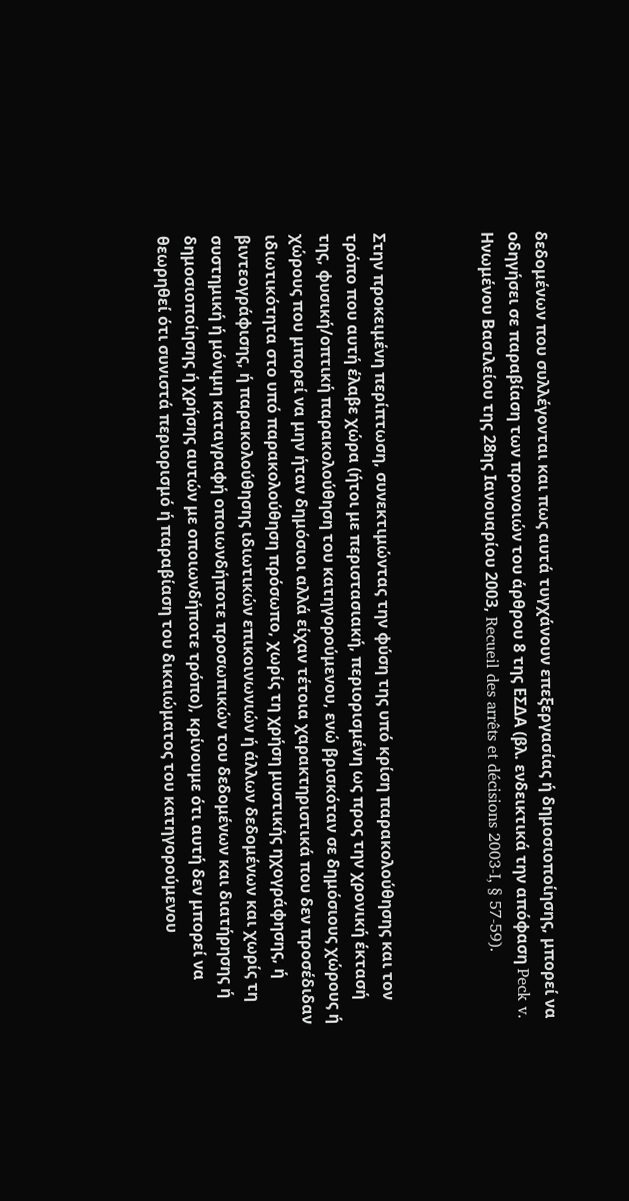δεδομένων που συλλέγονται και πως αυτά τυγχάνουν επεξεργασίας ή δημοσιοποίησης, μπορεί να οδηγήσει σε παραβίαση των προνοιών του άρθρου 8 της ΕΣΔΑ (βλ. ενδεικτικά την απόφαση Peck v. Ηνωμένου Βασιλείου της 28ης Ιανουαρίου 2003, Recueil des arrêts et décisions 2003-I, § 57-59).



Στην προκειμένη περίπτωση, συνεκτιμώντας την φύση της υπό κρίση παρακολούθησης και τον τρόπο που αυτή έλαβε χώρα (ήτοι με περιστασιακή, περιορισμένη ως προς την χρονική έκτασή της, φυσική/οπτική παρακολούθηση του κατηγορούμενου, ενώ βρισκόταν σε δημόσιους χώρους ή χώρους που μπορεί να μην ήταν δημόσιοι αλλά είχαν τέτοια χαρακτηριστικά που δεν προσέδιδαν ιδιωτικότητα στο υπό παρακολούθηση πρόσωπο, χωρίς τη χρήση μυστικής ηχογράφησης, ή βιντεογράφισης, ή παρακολούθησης ιδιωτικών επικοινωνιών ή άλλων δεδομένων και χωρίς τη συστημική ή μόνιμη καταγραφή οποιωνδήποτε προσωπικών του δεδομένων και διατήρησης ή δημοσιοποίησης ή χρήσης αυτών με οποιωνδήποτε τρόπο), κρίνουμε ότι αυτή δεν μπορεί να θεωρηθεί ότι συνιστά περιορισμό ή παραβίαση του δικαιώματος του κατηγορούμενου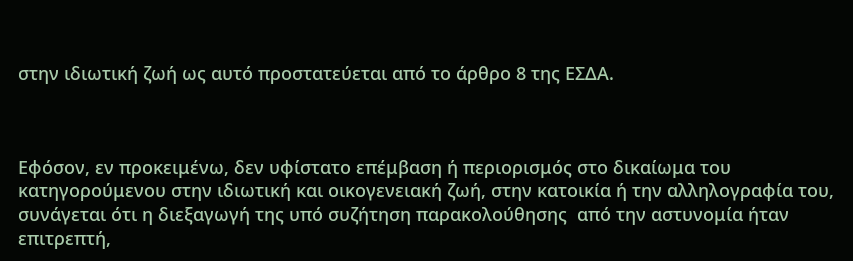στην ιδιωτική ζωή ως αυτό προστατεύεται από το άρθρο 8 της ΕΣΔΑ.



Εφόσον, εν προκειμένω, δεν υφίστατο επέμβαση ή περιορισμός στο δικαίωμα του κατηγορούμενου στην ιδιωτική και οικογενειακή ζωή, στην κατοικία ή την αλληλογραφία του, συνάγεται ότι η διεξαγωγή της υπό συζήτηση παρακολούθησης  από την αστυνομία ήταν επιτρεπτή,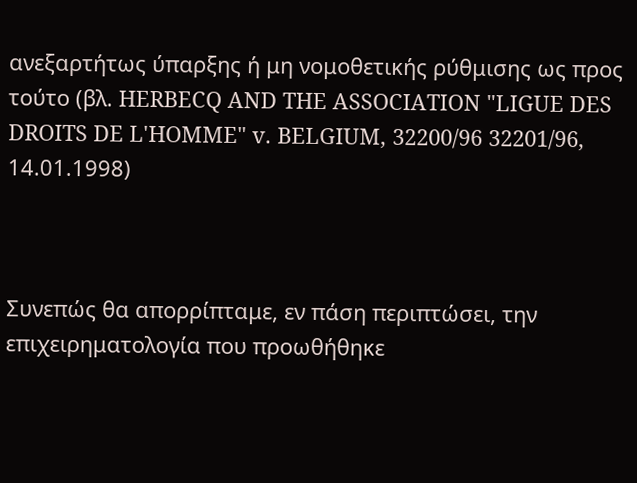ανεξαρτήτως ύπαρξης ή μη νομοθετικής ρύθμισης ως προς τούτο (βλ. HERBECQ AND THE ASSOCIATION "LIGUE DES DROITS DE L'HOMME" v. BELGIUM, 32200/96 32201/96, 14.01.1998)



Συνεπώς θα απορρίπταμε, εν πάση περιπτώσει, την επιχειρηματολογία που προωθήθηκε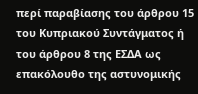περί παραβίασης του άρθρου 15 του Κυπριακού Συντάγματος ή του άρθρου 8 της ΕΣΔΑ ως επακόλουθο της αστυνομικής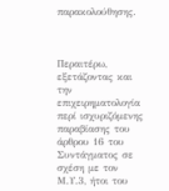παρακολούθησης.



Περαιτέρω, εξετάζοντας και την επιχειρηματολογία περί ισχυριζόμενης παραβίασης του άρθρου 16 του Συντάγματος σε σχέση με τον Μ.Υ.3, ήτοι του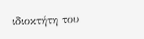ιδιοκτήτη του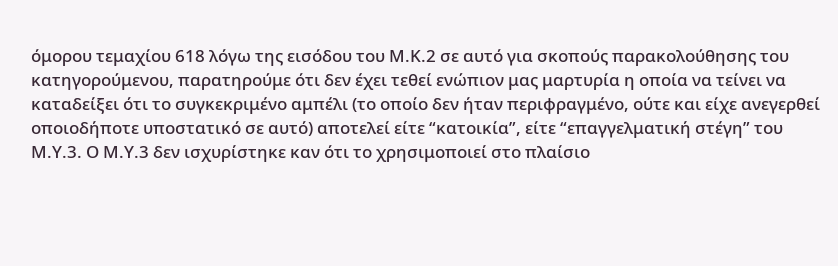όμορου τεμαχίου 618 λόγω της εισόδου του Μ.Κ.2 σε αυτό για σκοπούς παρακολούθησης του κατηγορούμενου, παρατηρούμε ότι δεν έχει τεθεί ενώπιον μας μαρτυρία η οποία να τείνει να καταδείξει ότι το συγκεκριμένο αμπέλι (το οποίο δεν ήταν περιφραγμένο, ούτε και είχε ανεγερθεί οποιοδήποτε υποστατικό σε αυτό) αποτελεί είτε “κατοικία”, είτε “επαγγελματική στέγη” του Μ.Υ.3. Ο Μ.Υ.3 δεν ισχυρίστηκε καν ότι το χρησιμοποιεί στο πλαίσιο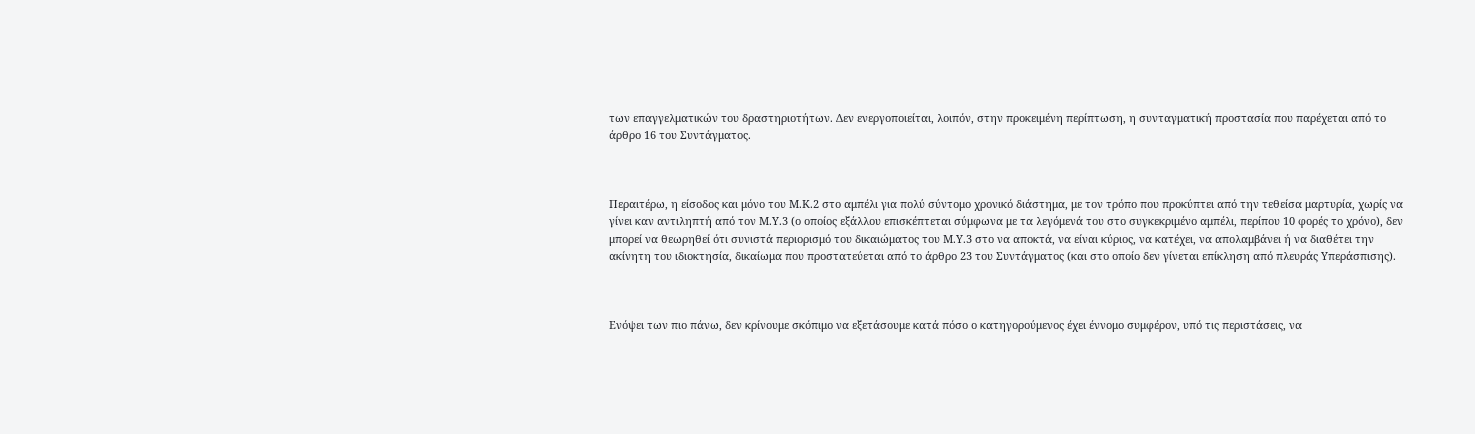των επαγγελματικών του δραστηριοτήτων. Δεν ενεργοποιείται, λοιπόν, στην προκειμένη περίπτωση, η συνταγματική προστασία που παρέχεται από το άρθρο 16 του Συντάγματος.



Περαιτέρω, η είσοδος και μόνο του Μ.Κ.2 στο αμπέλι για πολύ σύντομο χρονικό διάστημα, με τον τρόπο που προκύπτει από την τεθείσα μαρτυρία, χωρίς να γίνει καν αντιληπτή από τον Μ.Υ.3 (ο οποίος εξάλλου επισκέπτεται σύμφωνα με τα λεγόμενά του στο συγκεκριμένο αμπέλι, περίπου 10 φορές το χρόνο), δεν μπορεί να θεωρηθεί ότι συνιστά περιορισμό του δικαιώματος του Μ.Υ.3 στο να αποκτά, να είναι κύριος, να κατέχει, να απολαμβάνει ή να διαθέτει την ακίνητη του ιδιοκτησία, δικαίωμα που προστατεύεται από το άρθρο 23 του Συντάγματος (και στο οποίο δεν γίνεται επίκληση από πλευράς Υπεράσπισης).



Ενόψει των πιο πάνω, δεν κρίνουμε σκόπιμο να εξετάσουμε κατά πόσο ο κατηγορούμενος έχει έννομο συμφέρον, υπό τις περιστάσεις, να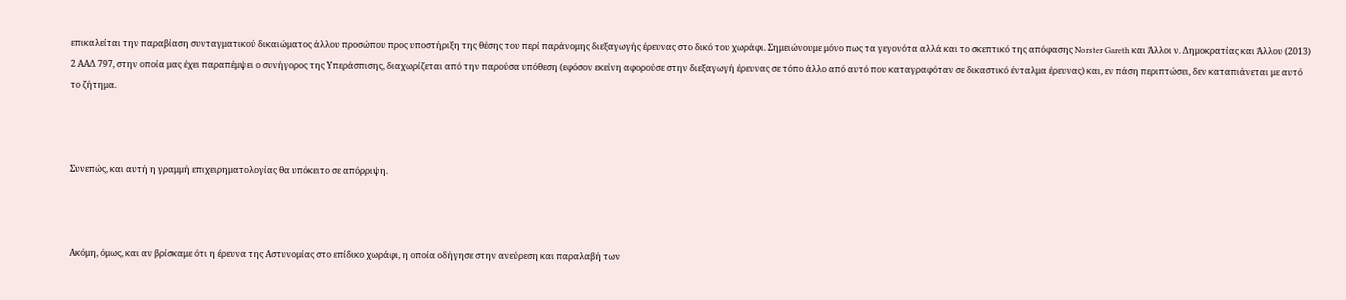επικαλείται την παραβίαση συνταγματικού δικαιώματος άλλου προσώπου προς υποστήριξη της θέσης του περί παράνομης διεξαγωγής έρευνας στο δικό του χωράφι. Σημειώνουμε μόνο πως τα γεγονότα αλλά και το σκεπτικό της απόφασης Norster Gareth και Άλλοι ν. Δημοκρατίας και Άλλου (2013) 2 ΑΑΔ 797, στην οποία μας έχει παραπέμψει ο συνήγορος της Υπεράσπισης, διαχωρίζεται από την παρούσα υπόθεση (εφόσον εκείνη αφορούσε στην διεξαγωγή έρευνας σε τόπο άλλο από αυτό που καταγραφόταν σε δικαστικό ένταλμα έρευνας) και, εν πάση περιπτώσει, δεν καταπιάνεται με αυτό το ζήτημα.



Συνεπώς, και αυτή η γραμμή επιχειρηματολογίας θα υπόκειτο σε απόρριψη.



Ακόμη, όμως, και αν βρίσκαμε ότι η έρευνα της Αστυνομίας στο επίδικο χωράφι, η οποία οδήγησε στην ανεύρεση και παραλαβή των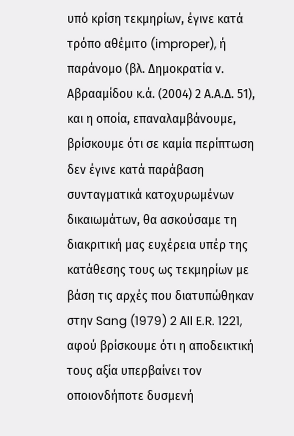υπό κρίση τεκμηρίων, έγινε κατά τρόπο αθέμιτο (improper), ή παράνομο (βλ. Δημοκρατία ν. Αβρααμίδου κ.ά. (2004) 2 Α.Α.Δ. 51), και η οποία, επαναλαμβάνουμε, βρίσκουμε ότι σε καμία περίπτωση δεν έγινε κατά παράβαση συνταγματικά κατοχυρωμένων δικαιωμάτων, θα ασκούσαμε τη διακριτική μας ευχέρεια υπέρ της κατάθεσης τους ως τεκμηρίων με βάση τις αρχές που διατυπώθηκαν στην Sang (1979) 2 Αll E.R. 1221, αφού βρίσκουμε ότι η αποδεικτική τους αξία υπερβαίνει τον οποιονδήποτε δυσμενή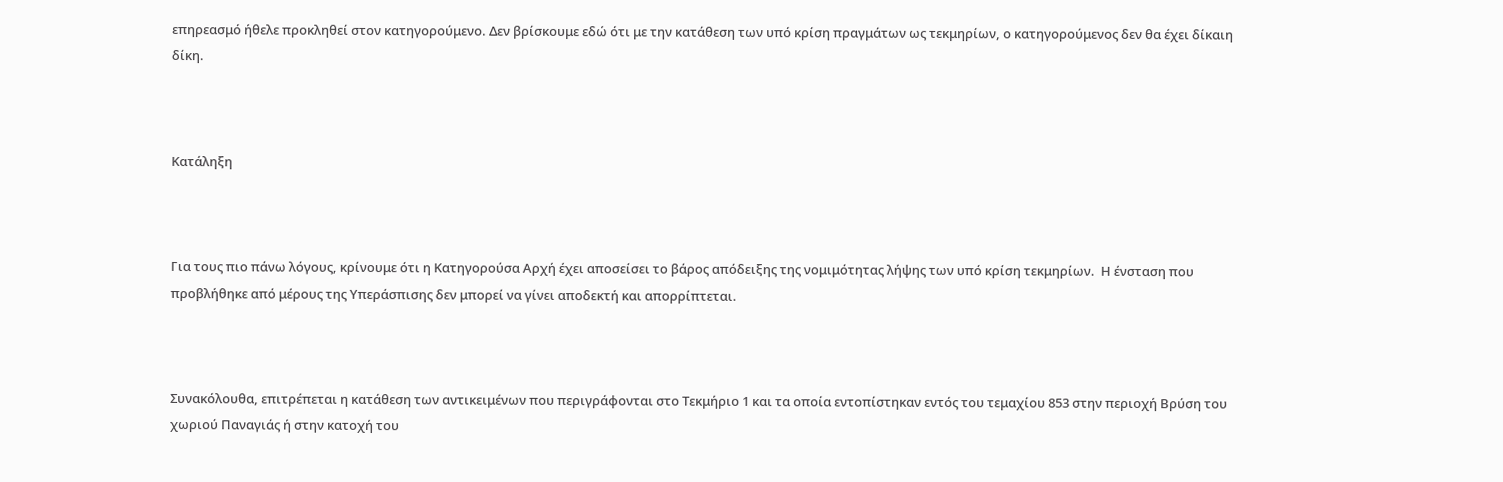επηρεασμό ήθελε προκληθεί στον κατηγορούμενο. Δεν βρίσκουμε εδώ ότι με την κατάθεση των υπό κρίση πραγμάτων ως τεκμηρίων, ο κατηγορούμενος δεν θα έχει δίκαιη δίκη.



Κατάληξη



Για τους πιο πάνω λόγους, κρίνουμε ότι η Κατηγορούσα Αρχή έχει αποσείσει το βάρος απόδειξης της νομιμότητας λήψης των υπό κρίση τεκμηρίων.  Η ένσταση που προβλήθηκε από μέρους της Υπεράσπισης δεν μπορεί να γίνει αποδεκτή και απορρίπτεται.



Συνακόλουθα, επιτρέπεται η κατάθεση των αντικειμένων που περιγράφονται στο Τεκμήριο 1 και τα οποία εντοπίστηκαν εντός του τεμαχίου 853 στην περιοχή Βρύση του χωριού Παναγιάς ή στην κατοχή του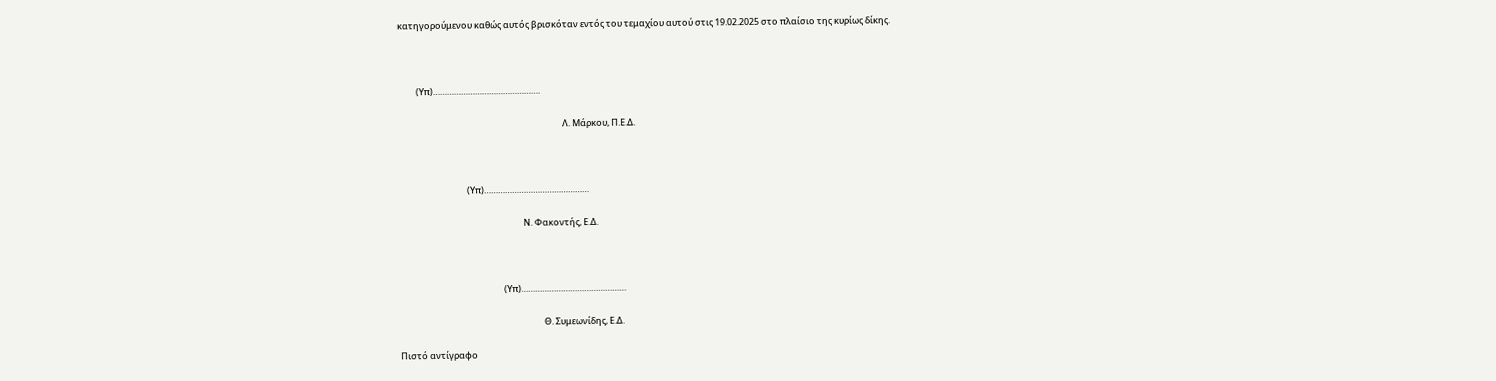κατηγορούμενου καθώς αυτός βρισκόταν εντός του τεμαχίου αυτού στις 19.02.2025 στο πλαίσιο της κυρίως δίκης.



         (Υπ)……………………………………….

                                                                                  Λ. Μάρκου, Π.Ε.Δ.



                                  (Υπ)………………………………………

                                                              Ν. Φακοντής, Ε.Δ.



                                                    (Υπ)………………………………………

                                                                        Θ. Συμεωνίδης, Ε.Δ.

Πιστό αντίγραφο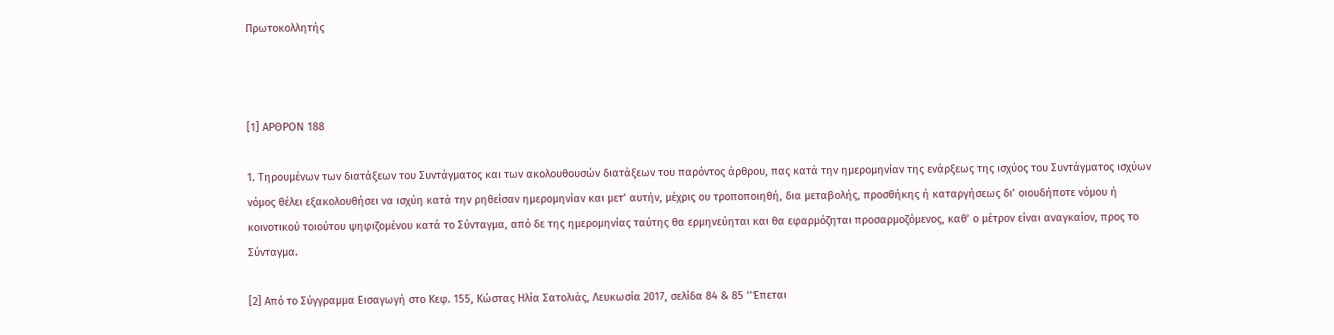Πρωτοκολλητής



[1] ΑΡΘΡΟΝ 188

1. Τηρουμένων των διατάξεων του Συντάγματος και των ακολουθουσών διατάξεων του παρόντος άρθρου, πας κατά την ημερομηνίαν της ενάρξεως της ισχύος του Συντάγματος ισχύων νόμος θέλει εξακολουθήσει να ισχύη κατά την ρηθείσαν ημερομηνίαν και μετ’ αυτήν, μέχρις ου τροποποιηθή, δια μεταβολής, προσθήκης ή καταργήσεως δι’ οιουδήποτε νόμου ή κοινοτικού τοιούτου ψηφιζομένου κατά το Σύνταγμα, από δε της ημερομηνίας ταύτης θα ερμηνεύηται και θα εφαρμόζηται προσαρμοζόμενος, καθ’ ο μέτρον είναι αναγκαίον, προς το Σύνταγμα.

[2] Από το Σύγγραμμα Εισαγωγή στο Κεφ. 155, Κώστας Ηλία Σατολιάς, Λευκωσία 2017, σελίδα 84 & 85 ‘’Έπεται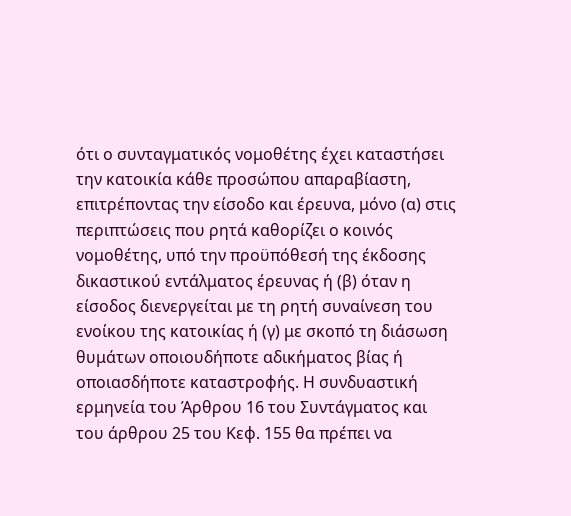ότι ο συνταγματικός νομοθέτης έχει καταστήσει την κατοικία κάθε προσώπου απαραβίαστη, επιτρέποντας την είσοδο και έρευνα, μόνο (α) στις περιπτώσεις που ρητά καθορίζει ο κοινός νομοθέτης, υπό την προϋπόθεσή της έκδοσης δικαστικού εντάλματος έρευνας ή (β) όταν η είσοδος διενεργείται με τη ρητή συναίνεση του ενοίκου της κατοικίας ή (γ) με σκοπό τη διάσωση θυμάτων οποιουδήποτε αδικήματος βίας ή οποιασδήποτε καταστροφής. Η συνδυαστική ερμηνεία του Άρθρου 16 του Συντάγματος και του άρθρου 25 του Κεφ. 155 θα πρέπει να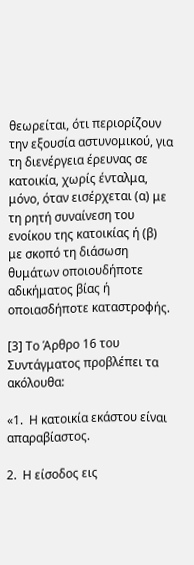θεωρείται, ότι περιορίζουν την εξουσία αστυνομικού, για τη διενέργεια έρευνας σε κατοικία, χωρίς ένταλμα, μόνο, όταν εισέρχεται (α) με τη ρητή συναίνεση του ενοίκου της κατοικίας ή (β) με σκοπό τη διάσωση θυμάτων οποιουδήποτε αδικήματος βίας ή οποιασδήποτε καταστροφής.

[3] Το Άρθρο 16 του Συντάγματος προβλέπει τα ακόλουθα:

«1.  Η κατοικία εκάστου είναι απαραβίαστος.

2.  Η είσοδος εις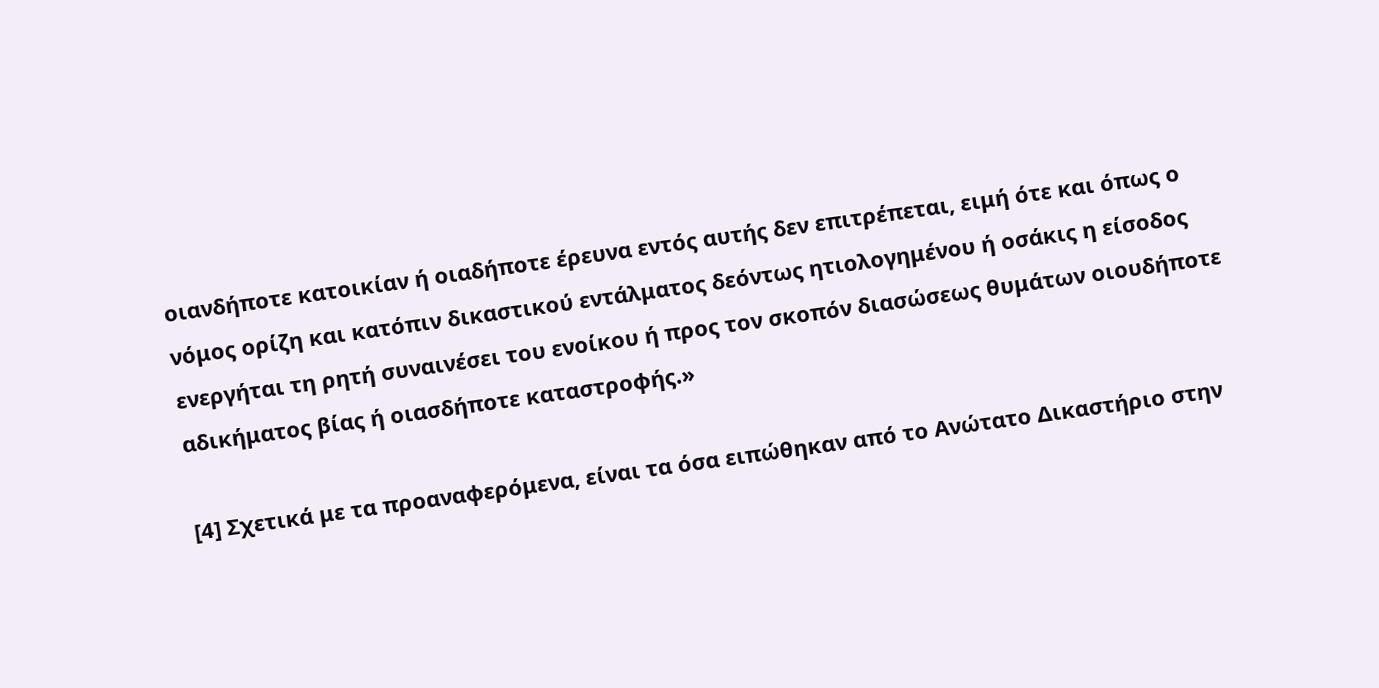οιανδήποτε κατοικίαν ή οιαδήποτε έρευνα εντός αυτής δεν επιτρέπεται, ειμή ότε και όπως ο νόμος ορίζη και κατόπιν δικαστικού εντάλματος δεόντως ητιολογημένου ή οσάκις η είσοδος ενεργήται τη ρητή συναινέσει του ενοίκου ή προς τον σκοπόν διασώσεως θυμάτων οιουδήποτε αδικήματος βίας ή οιασδήποτε καταστροφής.»

[4] Σχετικά με τα προαναφερόμενα, είναι τα όσα ειπώθηκαν από το Ανώτατο Δικαστήριο στην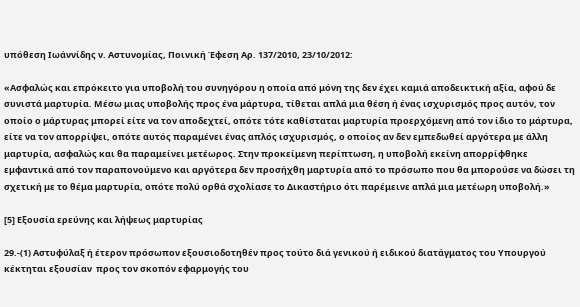υπόθεση Ιωάννίδης ν. Αστυνομίας, Ποινική Έφεση Αρ. 137/2010, 23/10/2012:

«Ασφαλώς και επρόκειτο για υποβολή του συνηγόρου η οποία από μόνη της δεν έχει καμιά αποδεικτική αξία, αφού δε συνιστά μαρτυρία. Μέσω μιας υποβολής προς ένα μάρτυρα, τίθεται απλά μια θέση ή ένας ισχυρισμός προς αυτόν, τον οποίο ο μάρτυρας μπορεί είτε να τον αποδεχτεί, οπότε τότε καθίσταται μαρτυρία προερχόμενη από τον ίδιο το μάρτυρα, είτε να τον απορρίψει, οπότε αυτός παραμένει ένας απλός ισχυρισμός, ο οποίος αν δεν εμπεδωθεί αργότερα με άλλη μαρτυρία, ασφαλώς και θα παραμείνει μετέωρος. Στην προκείμενη περίπτωση, η υποβολή εκείνη απορρίφθηκε εμφαντικά από τον παραπονούμενο και αργότερα δεν προσήχθη μαρτυρία από το πρόσωπο που θα μπορούσε να δώσει τη σχετική με το θέμα μαρτυρία, οπότε πολύ ορθά σχολίασε το Δικαστήριο ότι παρέμεινε απλά μια μετέωρη υποβολή.»

[5] Εξουσία ερεύνης και λήψεως μαρτυρίας

29.-(1) Αστυφύλαξ ή έτερον πρόσωπον εξουσιοδοτηθέν προς τούτο διά γενικού ή ειδικού διατάγματος του Υπουργού κέκτηται εξουσίαν  προς τον σκοπόν εφαρμογής του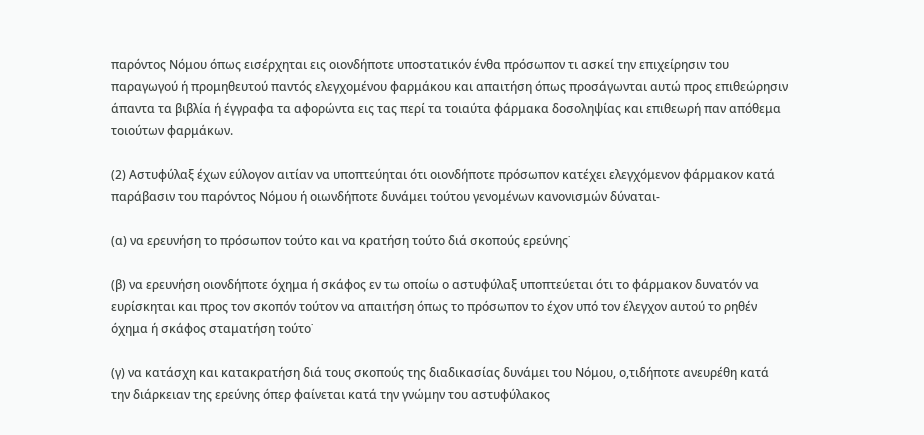παρόντος Νόμου όπως εισέρχηται εις οιονδήποτε υποστατικόν ένθα πρόσωπον τι ασκεί την επιχείρησιν του παραγωγού ή προμηθευτού παντός ελεγχομένου φαρμάκου και απαιτήση όπως προσάγωνται αυτώ προς επιθεώρησιν άπαντα τα βιβλία ή έγγραφα τα αφορώντα εις τας περί τα τοιαύτα φάρμακα δοσοληψίας και επιθεωρή παν απόθεμα τοιούτων φαρμάκων.

(2) Αστυφύλαξ έχων εύλογον αιτίαν να υποπτεύηται ότι οιονδήποτε πρόσωπον κατέχει ελεγχόμενον φάρμακον κατά παράβασιν του παρόντος Νόμου ή οιωνδήποτε δυνάμει τούτου γενομένων κανονισμών δύναται-

(α) να ερευνήση το πρόσωπον τούτο και να κρατήση τούτο διά σκοπούς ερεύνης˙

(β) να ερευνήση οιονδήποτε όχημα ή σκάφος εν τω οποίω ο αστυφύλαξ υποπτεύεται ότι το φάρμακον δυνατόν να ευρίσκηται και προς τον σκοπόν τούτον να απαιτήση όπως το πρόσωπον το έχον υπό τον έλεγχον αυτού το ρηθέν όχημα ή σκάφος σταματήση τούτο˙

(γ) να κατάσχη και κατακρατήση διά τους σκοπούς της διαδικασίας δυνάμει του Νόμου, ο,τιδήποτε ανευρέθη κατά την διάρκειαν της ερεύνης όπερ φαίνεται κατά την γνώμην του αστυφύλακος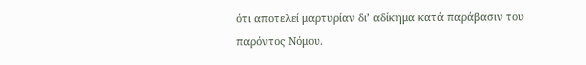ότι αποτελεί μαρτυρίαν δι’ αδίκημα κατά παράβασιν του παρόντος Νόμου.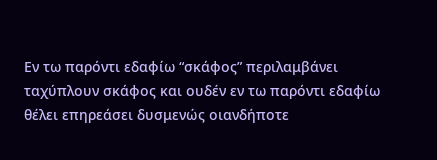Εν τω παρόντι εδαφίω “σκάφος” περιλαμβάνει ταχύπλουν σκάφος και ουδέν εν τω παρόντι εδαφίω θέλει επηρεάσει δυσμενώς οιανδήποτε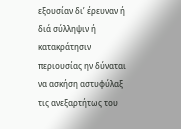εξουσίαν δι’ έρευναν ή διά σύλληψιν ή κατακράτησιν περιουσίας ην δύναται να ασκήση αστυφύλαξ τις ανεξαρτήτως του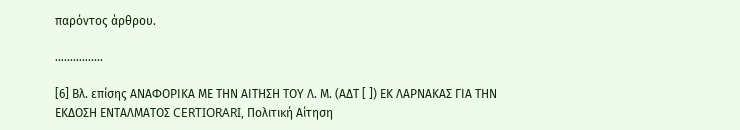παρόντος άρθρου.

…………….

[6] Βλ. επίσης ΑΝΑΦΟΡΙΚΑ ΜΕ ΤΗΝ ΑΙΤΗΣΗ TΟΥ Λ. Μ. (ΑΔΤ [ ]) ΕΚ ΛΑΡΝΑΚΑΣ ΓΙΑ ΤΗΝ ΕΚΔΟΣΗ ΕΝΤΑΛΜΑΤΟΣ CERTIORARI, Πολιτική Αίτηση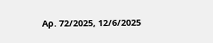Αρ. 72/2025, 12/6/2025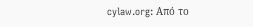cylaw.org: Από το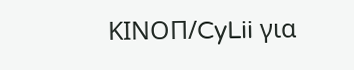ΚΙΝOΠ/CyLii για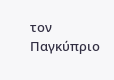τον Παγκύπριο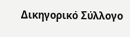Δικηγορικό Σύλλογο